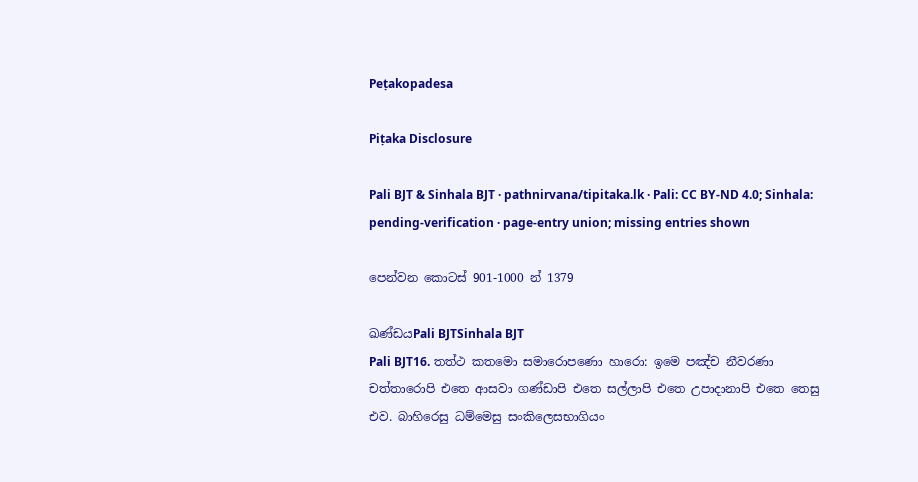Peṭakopadesa

Piṭaka Disclosure

Pali BJT & Sinhala BJT · pathnirvana/tipitaka.lk · Pali: CC BY-ND 4.0; Sinhala: pending-verification · page-entry union; missing entries shown

පෙන්වන කොටස් 901-1000 න් 1379

ඛණ්ඩයPali BJTSinhala BJT
Pali BJT16. තත්ථ කතමො සමාරොපණො හාරො: ඉමෙ පඤ්ච නීවරණා චත්තාරොපි එතෙ ආසවා ගණ්ඩාපි එතෙ සල්ලාපි එතෙ උපාදානාපි එතෙ තෙසු එව. බාහිරෙසු ධම්මෙසු සංකිලෙසභාගියං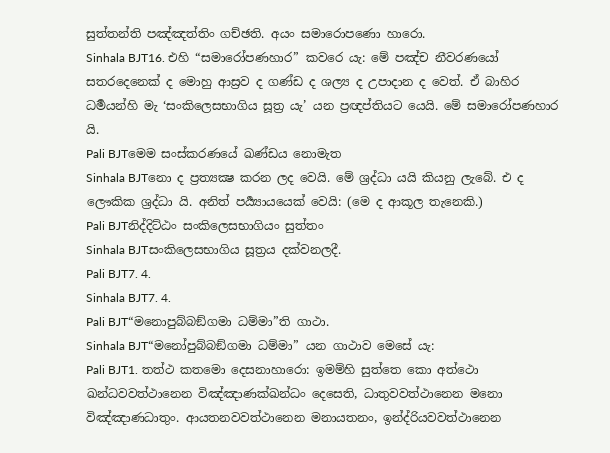සුත්තන්ති පඤ්ඤත්තිං ගච්ඡති. අයං සමාරොපණො හාරො.
Sinhala BJT16. එහි “සමාරෝපණහාර” කවරෙ යැ: මේ පඤ්ච නීවරණයෝ සතරදෙනෙක් ද මොහු ආස්‍රව ද ගණ්ඩ ද ශල්‍ය ද උපාදාන ද වෙත්. ඒ බාහිර ධර්‍මයන්හි මැ ‘සංකිලෙසභාගිය සූත්‍ර යැ’ යන ප්‍රඥප්තියට යෙයි. මේ සමාරෝපණහාර යි.
Pali BJTමෙම සංස්කරණයේ ඛණ්ඩය නොමැත
Sinhala BJTනො ද ප්‍රත්‍යක්‍ෂ කරන ලද වෙයි. මේ ශ්‍රද්ධා යයි කියනු ලැබේ. එ ද ලෞකික ශ්‍රද්ධා යි. අනිත් පර්‍ය්‍යායයෙක් වෙයි: (මෙ ද ආකූල තැනෙකි.)
Pali BJTනිද්දිට්ඨං සංකිලෙසභාගියං සුත්තං
Sinhala BJTසංකිලෙසභාගිය සූත්‍රය දක්වනලදී.
Pali BJT7. 4.
Sinhala BJT7. 4.
Pali BJT“මනොපුබ්බඞ්ගමා ධම්මා”ති ගාථා.
Sinhala BJT“මනෝපුබ්බඞ්ගමා ධම්මා” යන ගාථාව මෙසේ යැ:
Pali BJT1. තත්ථ කතමො දෙසනාහාරො: ඉමම්හි සුත්තෙ කො අත්ථො ඛන්ධවවත්ථානෙන විඤ්ඤාණක්ඛන්ධං දෙසෙති, ධාතුවවත්ථානෙන මනො විඤ්ඤාණධාතුං. ආයතනවවත්ථානෙන මනායතනං, ඉන්ද්රියවවත්ථානෙන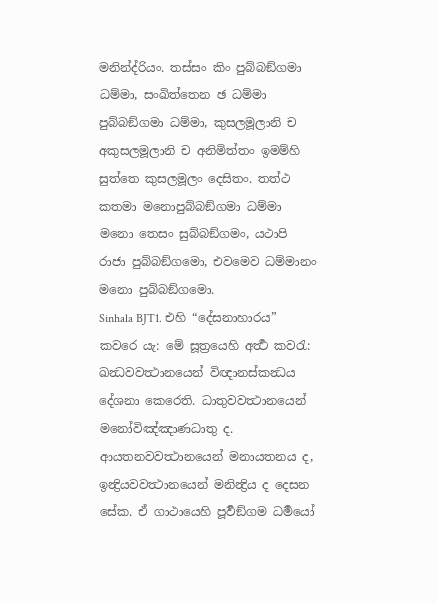මනින්ද්රියං. තස්සං කිං පුබ්බඞ්ගමා ධම්මා, සංඛිත්තෙන ඡ ධම්මා පුබ්බඞ්ගමා ධම්මා, කුසලමූලානි ච අකුසලමූලානි ච අනිමිත්තං ඉමම්හි සුත්තෙ කුසලමූලං දෙසිතං. තත්ථ කතමා මනොපුබ්බඞ්ගමා ධම්මා මනො තෙසං සුබ්බඞ්ගමං, යථාපි රාජා පුබ්බඞ්ගමො, එවමෙව ධම්මානං මනො පුබ්බඞ්ගමො.
Sinhala BJT1. එහි “දේසනාහාරය” කවරෙ යැ: මේ සූත්‍රයෙහි අර්‍ත්‍ථ කවරැ: ඛන්‍ධවවත්‍ථානයෙන් විඥානස්කන්‍ධය දේශනා කෙරෙති. ධාතුවවත්‍ථානයෙන් මනෝවිඤ්ඤාණධාතු ද. ආයතනවවත්‍ථානයෙන් මනායතනය ද, ඉන්‍ද්‍රියවවත්‍ථානයෙන් මනින්‍ද්‍රිය ද දෙසන සේක. ඒ ගාථායෙහි පූර්‍වඞ්ගම ධර්‍මයෝ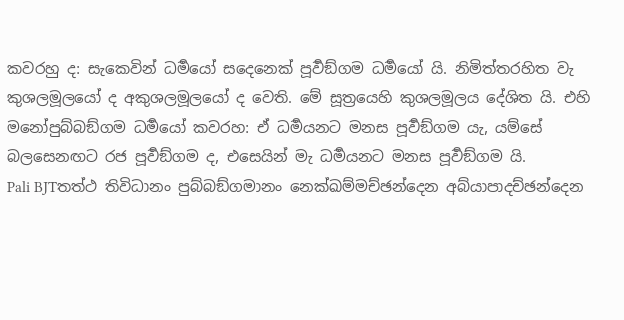කවරහු ද: සැකෙවින් ධර්‍මයෝ සදෙනෙක් පූර්‍වඞ්ගම ධර්‍මයෝ යි. නිමිත්තරහිත වැ කුශලමූලයෝ ද අකුශලමූලයෝ ද වෙති. මේ සූත්‍රයෙහි කුශලමූලය දේශිත යි. එහි මනෝපුබ්බඞ්ගම ධර්‍මයෝ කවරහ: ඒ ධර්‍මයනට මනස පූර්‍වඞ්ගම යැ, යම්සේ බලසෙනඟට රජ පූර්‍වඞ්ගම ද, එසෙයින් මැ ධර්‍මයනට මනස පූර්‍වඞ්ගම යි.
Pali BJTතත්ථ තිවිධානං පුබ්බඞ්ගමානං නෙක්ඛම්මච්ඡන්දෙන අබ්යාපාදච්ඡන්දෙන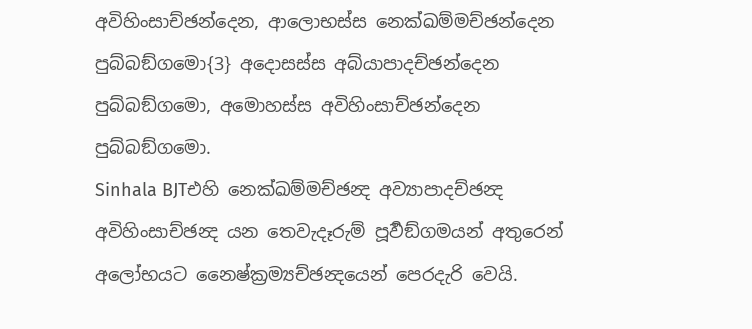අවිහිංසාච්ඡන්දෙන, ආලොභස්ස නෙක්ඛම්මච්ඡන්දෙන පුබ්බඞ්ගමො{3} අදොසස්ස අබ්යාපාදච්ඡන්දෙන පුබ්බඞ්ගමො, අමොහස්ස අවිහිංසාච්ඡන්දෙන පුබ්බඞ්ගමො.
Sinhala BJTඑහි නෙක්ඛම්මච්ඡන්‍ද අව්‍යාපාදච්ඡන්‍ද අවිහිංසාච්ඡන්‍ද යන තෙවැදෑරුම් පූර්‍වඞ්ගමයන් අතුරෙන් අලෝභයට නෛෂ්ක්‍රම්‍යච්ඡන්‍දයෙන් පෙරදැරි වෙයි.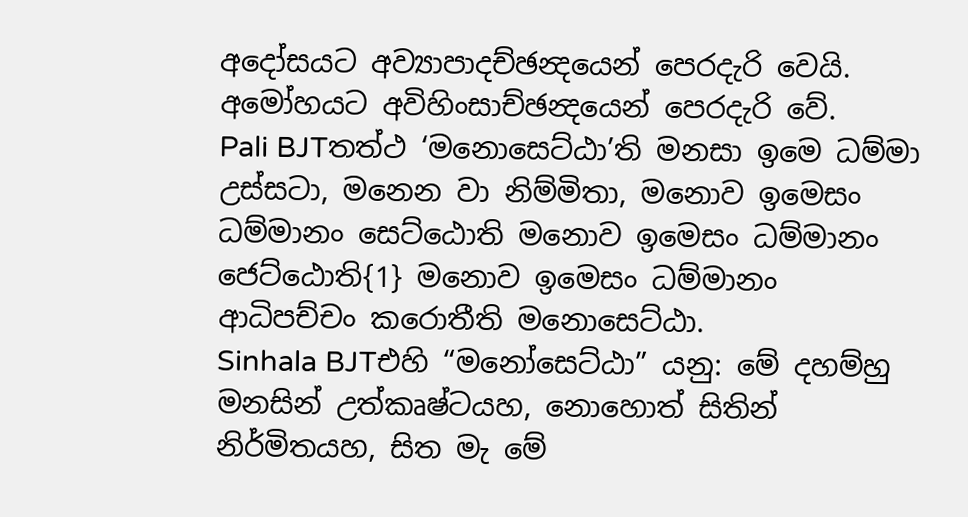අදෝසයට අව්‍යාපාදච්ඡන්‍දයෙන් පෙරදැරි වෙයි. අමෝහයට අවිහිංසාච්ඡන්‍දයෙන් පෙරදැරි වේ.
Pali BJTතත්ථ ‘මනොසෙට්ඨා’ති මනසා ඉමෙ ධම්මා උස්සටා, මනෙන වා නිම්මිතා, මනොව ඉමෙසං ධම්මානං සෙට්ඨොති මනොව ඉමෙසං ධම්මානං ජෙට්ඨොති{1} මනොව ඉමෙසං ධම්මානං ආධිපච්චං කරොතීති මනොසෙට්ඨා.
Sinhala BJTඑහි “මනෝසෙට්ඨා” යනු: මේ දහම්හු මනසින් උත්කෘෂ්ටයහ, නොහොත් සිතින් නිර්මිතයහ, සිත මැ මේ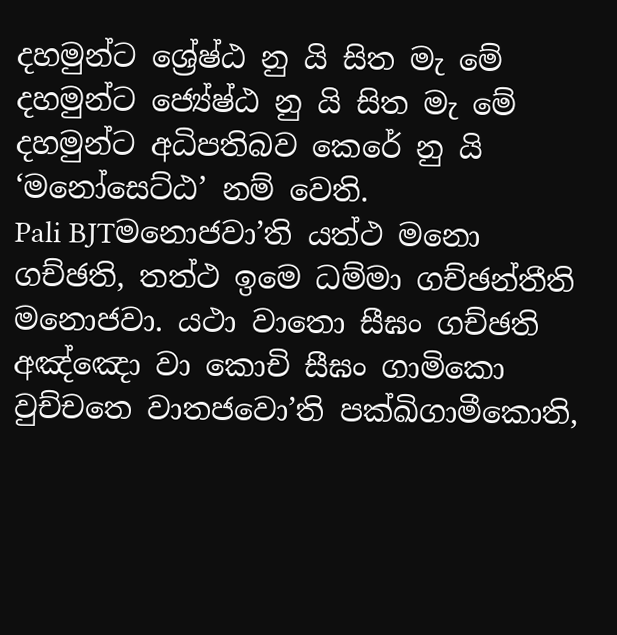දහමුන්ට ශ්‍රේෂ්ඨ නු යි සිත මැ මේ දහමුන්ට ජ්‍යේෂ්ඨ නු යි සිත මැ මේ දහමුන්ට අධිපතිබව කෙරේ නු යි ‘මනෝසෙට්ඨ’ නම් වෙති.
Pali BJTමනොජවා’ති යත්ථ මනො ගච්ඡති, තත්ථ ඉමෙ ධම්මා ගච්ඡන්තීති මනොජවා. යථා වාතො සීඝං ගච්ඡති අඤ්ඤො වා කොචි සීඝං ගාමිකො වුච්චතෙ වාතජවො’ති පක්ඛිගාමීකොති,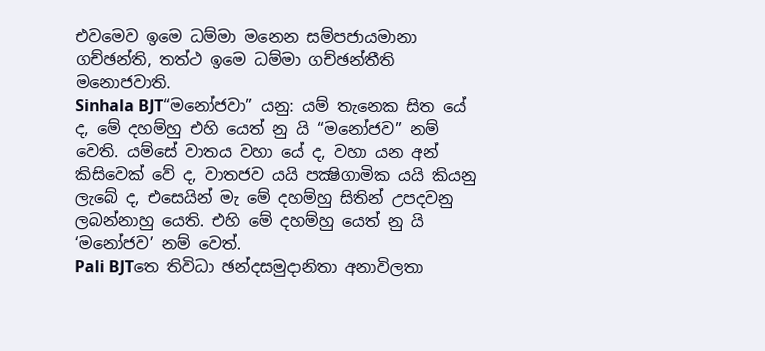එවමෙව ඉමෙ ධම්මා මනෙන සම්පජායමානා ගච්ඡන්ති, තත්ථ ඉමෙ ධම්මා ගච්ඡන්තීති මනොජවාති.
Sinhala BJT“මනෝජවා” යනු: යම් තැනෙක සිත යේ ද, මේ දහම්හු එහි යෙත් නු යි “මනෝජව” නම් වෙති. යම්සේ වාතය වහා යේ ද, වහා යන අන් කිසිවෙක් වේ ද, වාතජව යයි පක්‍ෂිගාමික යයි කියනු ලැබේ ද, එසෙයින් මැ මේ දහම්හු සිතින් උපදවනු ලබන්නාහු යෙති. එහි මේ දහම්හු යෙත් නු යි ‘මනෝජව’ නම් වෙත්.
Pali BJTතෙ තිවිධා ඡන්දසමුදානිතා අනාවිලතා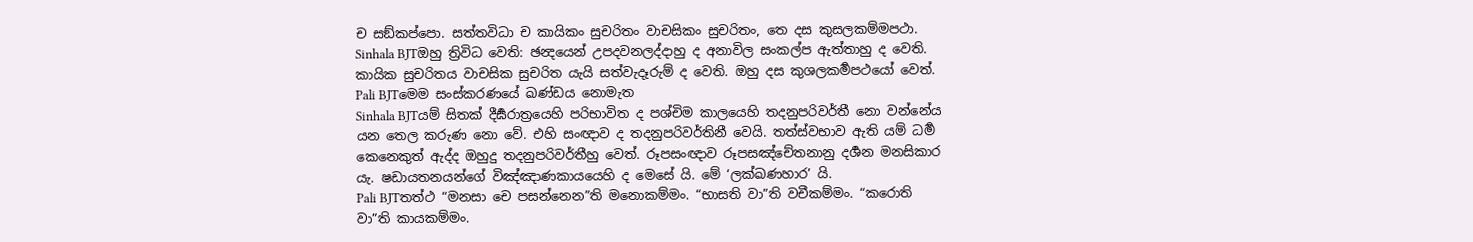ච සඞ්කප්පො. සත්තවිධා ච කායිකං සුචරිතං වාචසිකං සුචරිතං, තෙ දස කුසලකම්මපථා.
Sinhala BJTඔහු ත්‍රිවිධ වෙති: ඡන්‍දයෙන් උපදවනලද්දාහු ද අනාවිල සංකල්ප ඇත්තාහු ද වෙති. කායික සුචරිතය වාචසික සුචරිත යැයි සත්වැදෑරුම් ද වෙති. ඔහු දස කුශලකර්‍මපථයෝ වෙත්.
Pali BJTමෙම සංස්කරණයේ ඛණ්ඩය නොමැත
Sinhala BJTයම් සිතක් දීර්‍ඝරාත්‍රයෙහි පරිභාවිත ද පශ්චිම කාලයෙහි තදනුපරිවර්තී නො වන්නේය යන තෙල කරුණ නො වේ. එහි සංඥාව ද තදනුපරිවර්තිනී වෙයි. තත්ස්වභාව ඇති යම් ධර්‍ම කෙනෙකුත් ඇද්ද ඔහුදු තදනුපරිවර්තීහු වෙත්. රූපසංඥාව රූපසඤ්චේතනානු දර්‍ශන මනසිකාර යැ. ෂඩායතනයන්ගේ විඤ්ඤාණකායයෙහි ද මෙසේ යි. මේ ‘ලක්ඛණහාර’ යි.
Pali BJTතත්ථ “මනසා චෙ පසන්නෙන”ති මනොකම්මං. “භාසති වා”ති වචීකම්මං. “කරොති වා”ති කායකම්මං.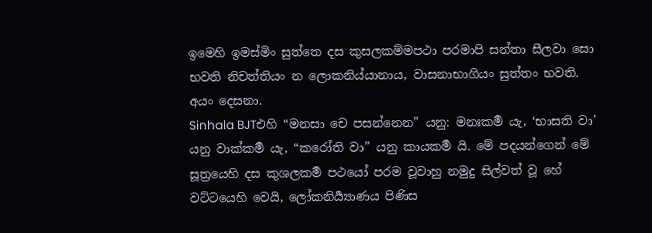ඉමෙහි ඉමස්මිං සුත්තෙ දස කුසලකම්මපථා පරමාපි සන්තා සීලවා සො භවති නිචත්තියං න ලොකනිය්යානාය, වාසනාභාගියං සුත්තං භවති. අයං දෙසනා.
Sinhala BJTඑහි “මනසා චෙ පසන්නෙන” යනු: මනඃකර්‍ම යැ, ‘භාසති වා’ යනු වාක්කර්‍ම යැ, “කරෝති වා” යනු කායකර්‍ම යි. මේ පදයන්ගෙන් මේ සූත්‍රයෙහි දස කුශලකර්‍ම පථයෝ පරම වූවාහු නමුදු සිල්වත් වූ හේ වට්ටයෙහි වෙයි, ලෝකනිර්‍ය්‍යාණය පිණිස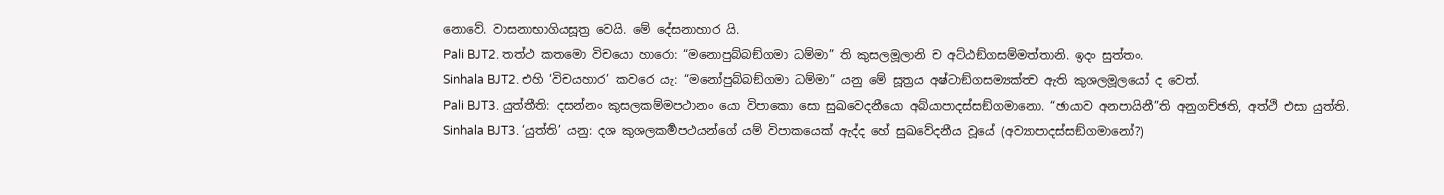නොවේ. වාසනාභාගියසූත්‍ර වෙයි. මේ දේසනාහාර යි.
Pali BJT2. තත්ථ කතමො විචයො හාරො: “මනොපුබ්බඞ්ගමා ධම්මා” ති කුසලමූලානි ච අට්ඨඞ්ගසම්මත්තානි. ඉදං සුත්තං.
Sinhala BJT2. එහි ‘විචයහාර’ කවරෙ යැ: “මනෝපුබ්බඞ්ගමා ධම්මා” යනු මේ සූත්‍රය අෂ්ටාඞ්ගසම්‍යක්ත්‍ව ඇති කුශලමූලයෝ ද වෙත්.
Pali BJT3. යුත්තීති: දසන්නං කුසලකම්මපථානං යො විපාකො සො සුඛවෙදනීයො අබ්යාපාදස්සඞ්ගමානො. “ඡායාව අනපායිනී”ති අනුගච්ඡති, අත්ථි එසා යුත්ති.
Sinhala BJT3. ‘යුත්ති’ යනු: දශ කුශලකර්‍මපථයන්ගේ යම් විපාකයෙක් ඇද්ද හේ සුඛවේදනීය වූයේ (අව්‍යාපාදස්සඞ්ගමානෝ?)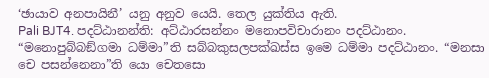‘ඡායාව අනපායිනී’ යනු අනුව යෙයි. තෙල යුක්තිය ඇති.
Pali BJT4. පදට්ඨානන්ති: අට්ඨාරසන්නං මනොපවිචාරානං පදට්ඨානං. “මනොපුබ්බඞ්ගමා ධම්මා”ති සබ්බකුසලපක්ඛස්ස ඉමෙ ධම්මා පදට්ඨානං. “මනසා චෙ පසන්නෙනා”ති යො චෙතසො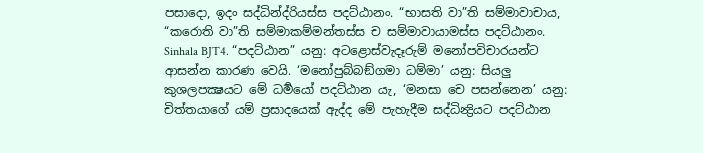පසාදො, ඉදං සද්ධින්ද්රියස්ස පදට්ඨානං. “භාසති වා”ති සම්මාවාචාය, “කරොති වා”ති සම්මාකම්මන්තස්ස ච සම්මාවායාමස්ස පදට්ඨානං.
Sinhala BJT4. “පදට්ඨාන” යනු: අටළොස්වැදෑරුම් මනෝපවිචාරයන්ට ආසන්න කාරණ වෙයි. ‘මනෝපුබ්බඞ්ගමා ධම්මා’ යනු: සියලු කුශලපක්‍ෂයට මේ ධර්‍මයෝ පදට්ඨාන යැ, ‘මනසා චෙ පසන්නෙන’ යනු: චිත්තයාගේ යම් ප්‍රසාදයෙක් ඇද්ද මේ පැහැදීම සද්ධින්‍ද්‍රියට පදට්ඨාන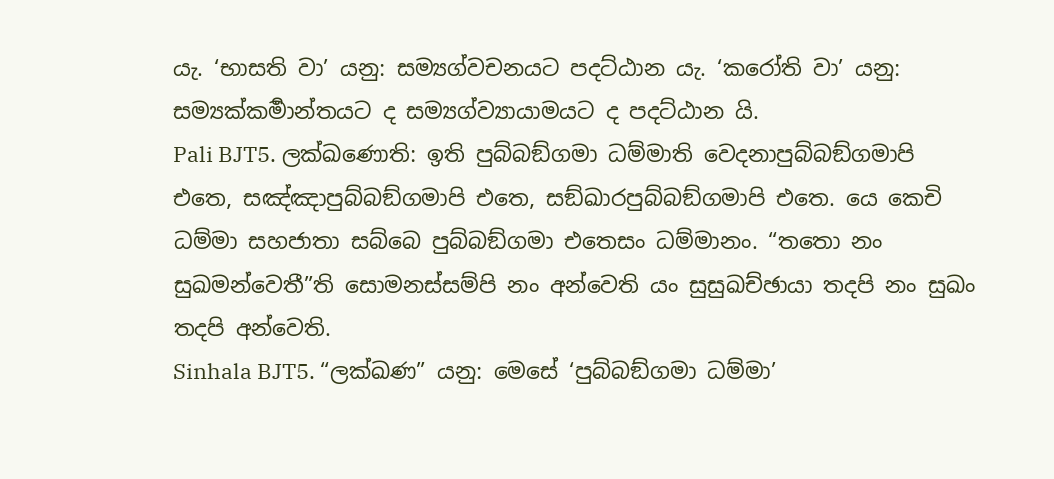යැ. ‘භාසති වා’ යනු: සම්‍යග්වචනයට පදට්ඨාන යැ. ‘කරෝති වා’ යනු: සම්‍යක්කර්‍මාන්තයට ද සම්‍යග්ව්‍යායාමයට ද පදට්ඨාන යි.
Pali BJT5. ලක්ඛණොති: ඉති පුබ්බඞ්ගමා ධම්මාති වෙදනාපුබ්බඞ්ගමාපි එතෙ, සඤ්ඤාපුබ්බඞ්ගමාපි එතෙ, සඞ්ඛාරපුබ්බඞ්ගමාපි එතෙ. යෙ කෙචි ධම්මා සහජාතා සබ්බෙ පුබ්බඞ්ගමා එතෙසං ධම්මානං. “තතො නං සුඛමන්වෙතී”ති සොමනස්සම්පි නං අන්වෙති යං සුසුඛච්ඡායා තදපි නං සුඛං තදපි අන්වෙති.
Sinhala BJT5. “ලක්ඛණ” යනු: මෙසේ ‘පුබ්බඞ්ගමා ධම්මා’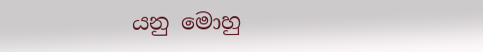යනු මොහු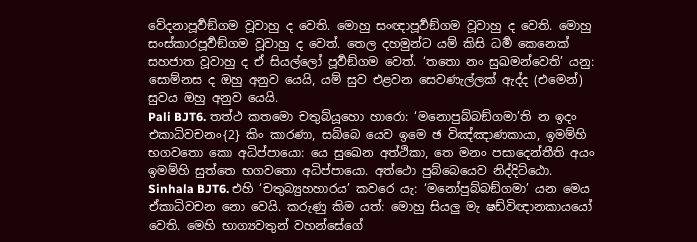වේදනාපූර්‍වඞ්ගම වූවාහු ද වෙති. මොහු සංඥාපූර්‍වඞ්ගම වූවාහු ද වෙති. මොහු සංස්කාරපූර්‍වඞ්ගම වූවාහු ද වෙත්. තෙල දහමුන්ට යම් කිසි ධර්‍ම කෙනෙක් සහජාත වූවාහු ද ඒ සියල්ලෝ පූර්‍වඞ්ගම වෙත්. ‘තතො නං සුඛමන්වෙති’ යනු: සොම්නස ද ඔහු අනුව යෙයි, යම් සුව එළවන සෙවණැල්ලක් ඇද්ද (එමෙන්) සුවය ඔහු අනුව යෙයි.
Pali BJT6. තත්ථ කතමො චතුබ්යූහො හාරො: ‘මනොපුබ්බඞ්ගමා’ති න ඉදං එකාධිවචනං{2} කිං කාරණා, සබ්බෙ යෙව ඉමෙ ඡ විඤ්ඤාණකායා, ඉමම්හි භගවතො කො අධිප්පායො: යෙ සුඛෙන අත්ථිකා, තෙ මනං පසාදෙන්තීති අයං ඉමම්හි සුත්තෙ භගවතො අධිප්පායො. අත්ථො පුබ්බෙයෙව නිද්දිට්ඨො.
Sinhala BJT6. එහි ‘චතුබ්‍යුහහාරය’ කවරෙ යැ: ‘මනෝපුබ්බඞ්ගමා’ යන මෙය ඒකාධිවචන නො වෙයි. කරුණු කිම යත්: මොහු සියලු මැ ෂඩ්විඥානකායයෝ වෙති. මෙහි භාග්‍යවතුන් වහන්සේගේ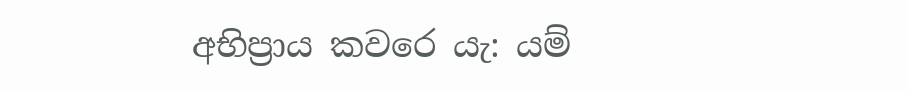අභිප්‍රාය කවරෙ යැ: යම්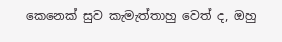කෙනෙක් සුව කැමැත්තාහු වෙත් ද, ඔහු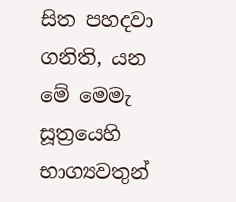සිත පහදවා ගනිති, යන මේ මෙමැ සූත්‍රයෙහි භාග්‍යවතුන්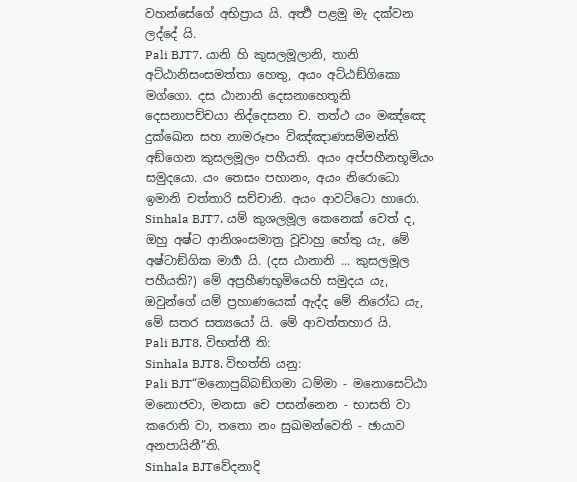වහන්සේගේ අභිප්‍රාය යි. අර්‍ත්‍ථ පළමු මැ දක්වන ලද්දේ යි.
Pali BJT7. යානි හි කුසලමූලානි, තානි අට්ඨානිසංසමත්තා හෙතු, අයං අට්ඨඞ්ගිකො මග්ගො. දස ඨානානි දෙසනාහෙතූනි දෙසනාපච්චයා නිද්දෙසනා ච. තත්ථ යං මඤ්ඤෙ දුක්ඛෙන සහ නාමරූපං විඤ්ඤාණසම්මන්ති අඞ්ගෙන කුසලමූලං පහීයති. අයං අප්පහීනභූමියං සමුදයො. යං තෙසං පහානං, අයං නිරොධො ඉමානි චත්තාරි සච්චානි. අයං ආවට්ටො හාරො.
Sinhala BJT7. යම් කුශලමූල කෙනෙක් වෙත් ද, ඔහු අෂ්ට ආනිශංසමාත්‍ර වූවාහු හේතු යැ, මේ අෂ්ටාඞ්ගික මාර්‍ග යි. (දස ඨානානි ... කුසලමූල පහීයති?) මේ අප්‍රහීණභූමියෙහි සමුදය යැ, ඔවුන්ගේ යම් ප්‍රහාණයෙක් ඇද්ද මේ නිරෝධ යැ, මේ සතර සත්‍යයෝ යි. මේ ආවත්තහාර යි.
Pali BJT8. විභත්තී ති:
Sinhala BJT8. විභත්ති යනු:
Pali BJT“මනොපුබ්බඞ්ගමා ධම්මා - මනොසෙට්ඨා මනොජවා, මනසා චෙ පසන්නෙන - භාසති වා කරොති වා, තතො නං සුඛමන්වෙති - ඡායාව අනපායිනී”ති.
Sinhala BJTවේදනාදි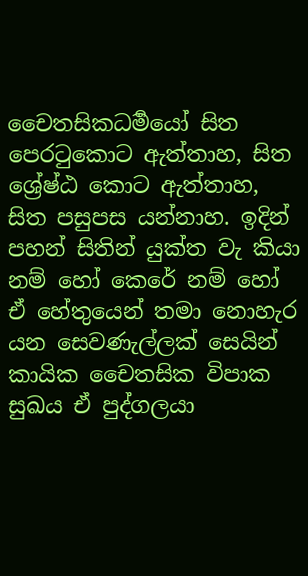චෛතසිකධර්‍මයෝ සිත පෙරටුකොට ඇත්තාහ, සිත ශ්‍රේෂ්ඨ කොට ඇත්තාහ, සිත පසුපස යන්නාහ. ඉදින් පහන් සිතින් යුක්ත වැ කියා නම් හෝ කෙරේ නම් හෝ ඒ හේතුයෙන් තමා නොහැර යන සෙවණැල්ලක් සෙයින් කායික චෛතසික විපාක සුඛය ඒ පුද්ගලයා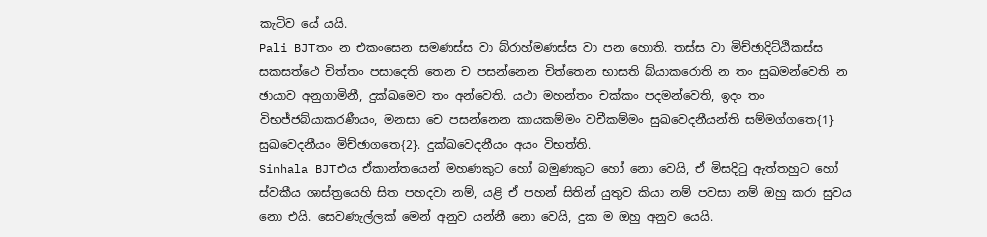කැටිව යේ යයි.
Pali BJTතං න එකංසෙන සමණස්ස වා බ්රාහ්මණස්ස වා පන හොති. තස්ස වා මිච්ඡාදිට්ඨිකස්ස සකසත්ථෙ චිත්තං පසාදෙති තෙන ච පසන්නෙන චිත්තෙන භාසති බ්යාකරොති න තං සුඛමන්වෙති න ඡායාව අනුගාමිනී, දුක්ඛමෙව තං අන්වෙති. යථා මහන්තං චක්කං පදමන්වෙති, ඉදං තං විභජ්ජබ්යාකරණීයං, මනසා චෙ පසන්නෙන කායකම්මං වචීකම්මං සුඛවෙදනීයන්ති සම්මග්ගතෙ{1} සුඛවෙදනීයං මිච්ඡාගතෙ{2}. දුක්ඛවෙදනීයං අයං විභත්ති.
Sinhala BJTඑය ඒකාන්තයෙන් මහණකුට හෝ බමුණකුට හෝ නො වෙයි, ඒ මිසදිටු ඇත්තහුට හෝ ස්වකීය ශාස්ත්‍රයෙහි සිත පහදවා නම්, යළි ඒ පහන් සිතින් යුතුව කියා නම් පවසා නම් ඔහු කරා සුවය නො එයි. සෙවණැල්ලක් මෙන් අනුව යන්නී නො වෙයි, දුක ම ඔහු අනුව යෙයි.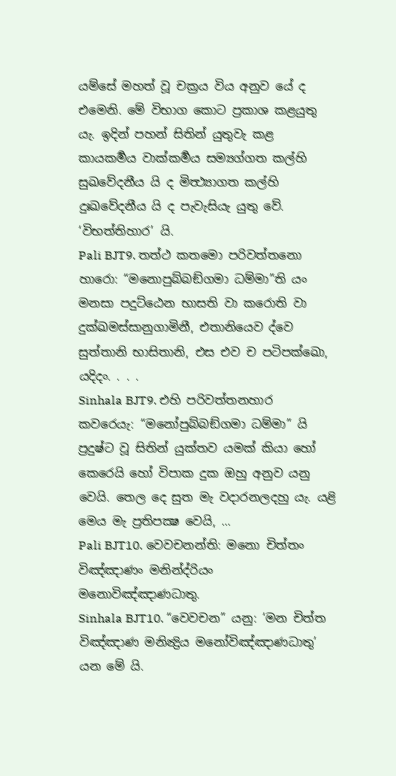යම්සේ මහත් වූ චක්‍රය විය අනුව යේ ද එමෙනි. මේ විභාග කොට ප්‍රකාශ කළයුතු යැ. ඉදින් පහන් සිතින් යුතුවැ කළ කායකර්‍මය වාක්කර්‍මය සම්‍යග්ගත කල්හි සුඛවේදනීය යි ද මිත්‍ථ්‍යාගත කල්හි දුඃඛවේදනීය යි ද පැවැසියැ යුතු වේ. ‘විභත්තිහාර’ යි.
Pali BJT9. තත්ථ කතමො පරිවත්තනො හාරො: “මනොපුබ්බඞ්ගමා ධම්මා”ති යං මනසා පදුට්ඨෙන භාසති වා කරොති වා දුක්ඛමස්සානුගාමිනී, එතානියෙව ද්වෙ සුත්තානි භාසිතානි, එස එව ච පටිපක්ඛො, යදිදං. . . .
Sinhala BJT9. එහි පරිවත්තනහාර කවරෙයැ: “මනෝපුබ්බඞ්ගමා ධම්මා” යි ප්‍රදුෂ්ට වූ සිතින් යුක්තව යමක් කියා හෝ කෙරෙයි හෝ විපාක දුක ඔහු අනුව යනු වෙයි. තෙල දෙ සුත මැ වදාරනලදහු යැ. යළි මෙය මැ ප්‍රතිපක්‍ෂ වෙයි, ...
Pali BJT10. වෙවචනන්ති: මනො චිත්තං විඤ්ඤාණං මනින්ද්රියං මනොවිඤ්ඤාණධාතු.
Sinhala BJT10. “වෙවචන” යනු: ‘මන චිත්ත විඤ්ඤාණ මනින්‍ද්‍රිය මනෝවිඤ්ඤාණධාතු’ යන මේ යි.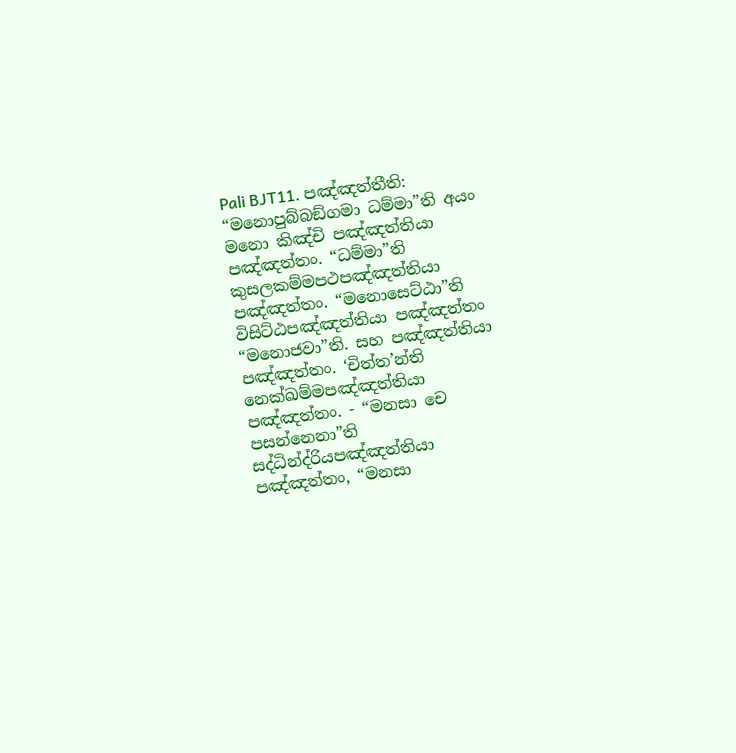Pali BJT11. පඤ්ඤත්තීති: “මනොපුබ්බඞ්ගමා ධම්මා”ති අයං මනො කිඤ්චි පඤ්ඤත්තියා පඤ්ඤත්තං. “ධම්මා”ති කුසලකම්මපථපඤ්ඤත්තියා පඤ්ඤත්තං. “මනොසෙට්ඨා”ති විසිට්ඨපඤ්ඤත්තියා පඤ්ඤත්තං “මනොජවා”ති. සහ පඤ්ඤත්තියා පඤ්ඤත්තං. ‘චිත්ත’න්ති නෙක්ඛම්මපඤ්ඤත්තියා පඤ්ඤත්තං. - “මනසා චෙ පසන්නෙනා”ති සද්ධින්ද්රියපඤ්ඤත්තියා පඤ්ඤත්තං, “මනසා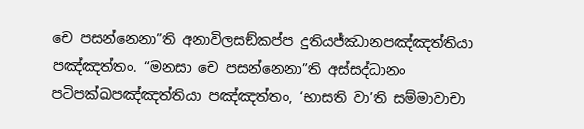චෙ පසන්නෙනා”ති අනාවිලසඞ්කප්ප දුතියජ්ඣානපඤ්ඤත්තියා පඤ්ඤත්තං. “මනසා චෙ පසන්නෙනා”ති අස්සද්ධානං පටිපක්ඛපඤ්ඤත්තියා පඤ්ඤත්තං, ‘භාසති වා’ති සම්මාවාචා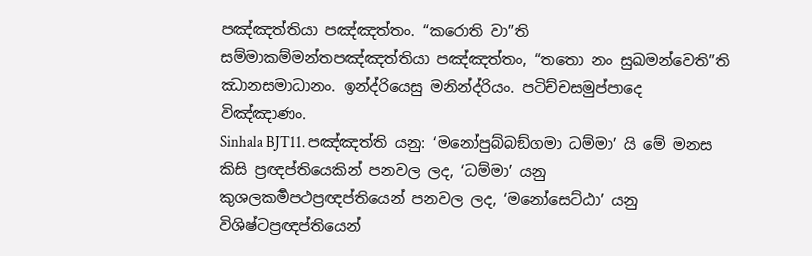පඤ්ඤත්තියා පඤ්ඤත්තං. “කරොති වා”ති සම්මාකම්මන්තපඤ්ඤත්තියා පඤ්ඤත්තං, “තතො නං සුඛමන්වෙති”ති ඣානසමාධානං. ඉන්ද්රියෙසු මනින්ද්රියං. පටිච්චසමුප්පාදෙ විඤ්ඤාණං.
Sinhala BJT11. පඤ්ඤත්ති යනු: ‘මනෝපුබ්බඞ්ගමා ධම්මා’ යි මේ මනස කිසි ප්‍රඥප්තියෙකින් පනවල ලද, ‘ධම්මා’ යනු කුශලකර්‍මපථප්‍රඥප්තියෙන් පනවල ලද, ‘මනෝසෙට්ඨා’ යනු විශිෂ්ටප්‍රඥප්තියෙන්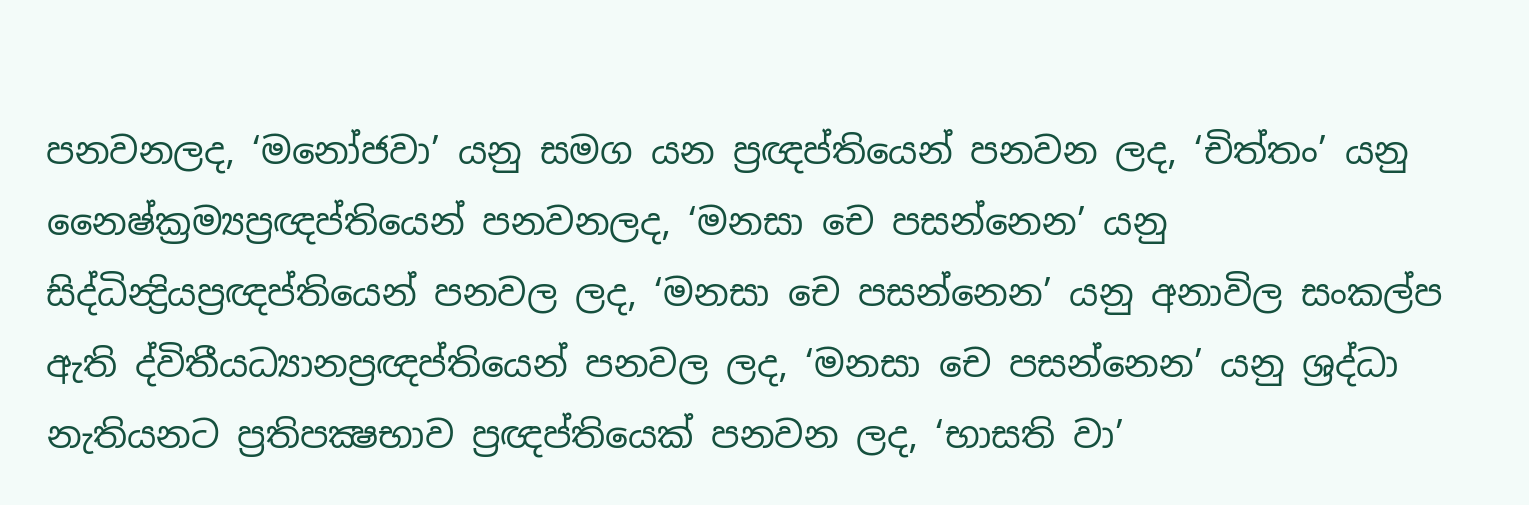පනවනලද, ‘මනෝජවා’ යනු සමග යන ප්‍රඥප්තියෙන් පනවන ලද, ‘චිත්තං’ යනු නෛෂ්ක්‍රම්‍යප්‍රඥප්තියෙන් පනවනලද, ‘මනසා චෙ පසන්නෙන’ යනු සිද්ධින්‍ද්‍රියප්‍රඥප්තියෙන් පනවල ලද, ‘මනසා චෙ පසන්නෙන’ යනු අනාවිල සංකල්ප ඇති ද්විතීයධ්‍යානප්‍රඥප්තියෙන් පනවල ලද, ‘මනසා චෙ පසන්නෙන’ යනු ශ්‍රද්ධා නැතියනට ප්‍රතිපක්‍ෂභාව ප්‍රඥප්තියෙක් පනවන ලද, ‘භාසති වා’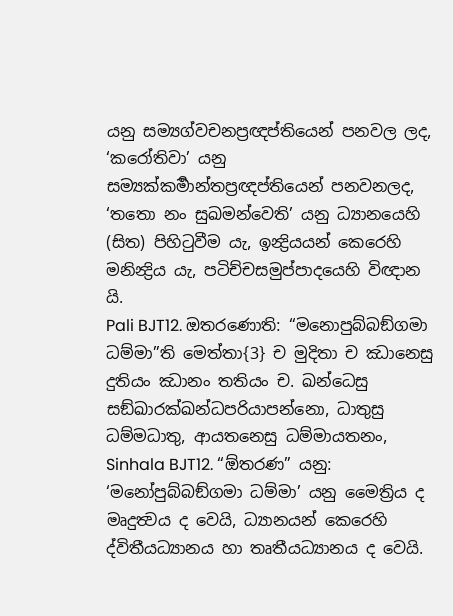යනු සම්‍යග්වචනප්‍රඥප්තියෙන් පනවල ලද, ‘කරෝතිවා’ යනු සම්‍යක්කර්‍මාන්තප්‍රඥප්තියෙන් පනවනලද, ‘තතො නං සුඛමන්වෙති’ යනු ධ්‍යානයෙහි (සිත) පිහිටුවීම යැ, ඉන්‍ද්‍රියයන් කෙරෙහි මනින්‍ද්‍රිය යැ, පටිච්චසමුප්පාදයෙහි විඥාන යි.
Pali BJT12. ඔතරණොති: “මනොපුබ්බඞ්ගමා ධම්මා”ති මෙත්තා{3} ච මුදිතා ච ඣානෙසු දුතියං ඣානං තතියං ච. ඛන්ධෙසු සඞ්ඛාරක්ඛන්ධපරියාපන්නො, ධාතුසු ධම්මධාතු, ආයතනෙසු ධම්මායතනං,
Sinhala BJT12. “ඕතරණ” යනු: ‘මනෝපුබ්බඞ්ගමා ධම්මා’ යනු මෛත්‍රිය ද මෘදුත්‍වය ද වෙයි, ධ්‍යානයන් කෙරෙහි ද්විතීයධ්‍යානය හා තෘතීයධ්‍යානය ද වෙයි.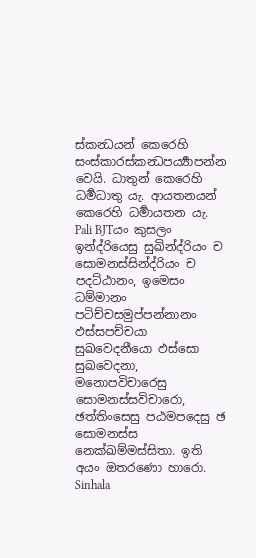ස්කන්‍ධයන් කෙරෙහි සංස්කාරස්කන්‍ධපර්‍ය්‍යාපන්න වෙයි. ධාතුන් කෙරෙහි ධර්‍මධාතු යැ. ආයතනයන් කෙරෙහි ධර්‍මායතන යැ.
Pali BJTයං කුසලං ඉන්ද්රියෙසු සුඛින්ද්රියං ච සොමනස්සින්ද්රියං ච පදට්ඨානං, ඉමෙසං ධම්මානං පටිච්චසමුප්පන්නානං ඵස්සපච්චයා සුඛවෙදනීයො ඵස්සො සුඛවෙදනා, මනොපවිචාරෙසු සොමනස්සවිචාරො, ඡත්තිංසෙසු පඨමපදෙසු ඡ සොමනස්ස නෙක්ඛම්මස්සිතා. ඉති අයං ඔතරණො හාරො.
Sinhala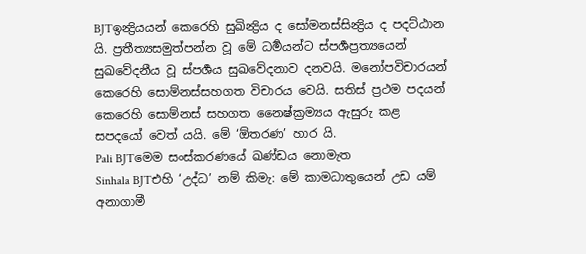BJTඉන්‍ද්‍රියයන් කෙරෙහි සුඛින්‍ද්‍රිය ද සෝමනස්සින්‍ද්‍රිය ද පදට්ඨාන යි. ප්‍රතීත්‍යසමුත්පන්න වූ මේ ධර්‍මයන්ට ස්පර්‍ශප්‍රත්‍යයෙන් සුඛවේදනීය වූ ස්පර්‍ශය සුඛවේදනාව දනවයි. මනෝපවිචාරයන් කෙරෙහි සොම්නස්සහගත විචාරය වෙයි. සතිස් ප්‍රථම පදයන් කෙරෙහි සොම්නස් සහගත නෛෂ්ක්‍රම්‍යය ඇසුරු කළ සපදයෝ වෙත් යයි. මේ ‘ඕතරණ’ හාර යි.
Pali BJTමෙම සංස්කරණයේ ඛණ්ඩය නොමැත
Sinhala BJTඑහි ‘උද්ධ’ නම් කිමැ: මේ කාමධාතුයෙන් උඩ යම් අනාගාමී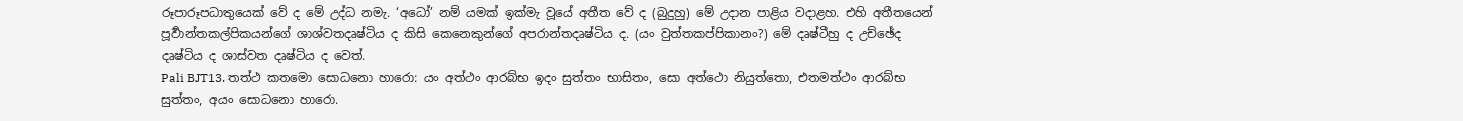රූපාරූපධාතුයෙක් වේ ද මේ උද්ධ නමැ. ‘අධෝ’ නම් යමක් ඉක්මැ වූයේ අතීත වේ ද (බුදුහු) මේ උදාන පාළිය වදාළහ. එහි අතීතයෙන් පූර්‍වාන්තකල්පිකයන්ගේ ශාශ්වතදෘෂ්ටිය ද කිසි කෙනෙකුන්ගේ අපරාන්තදෘෂ්ටිය ද. (යං වුත්තකප්පිකානං?) මේ දෘෂ්ටීහු ද උච්ඡේද දෘෂ්ටිය ද ශාස්වත දෘෂ්ටිය ද වෙත්.
Pali BJT13. තත්ථ කතමො සොධනො හාරො: යං අත්ථං ආරබ්භ ඉදං සුත්තං භාසිතං, සො අත්ථො නියුත්තො, එතමත්ථං ආරබ්භ සුත්තං, අයං සොධනො හාරො.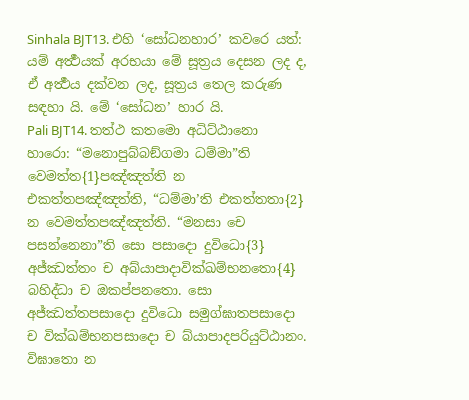Sinhala BJT13. එහි ‘සෝධනහාර’ කවරෙ යත්: යම් අර්‍ත්‍ථයක් අරභයා මේ සූත්‍රය දෙසන ලද ද, ඒ අර්‍ත්‍ථය දක්වන ලද, සූත්‍රය තෙල කරුණ සඳහා යි. මේ ‘සෝධන’ හාර යි.
Pali BJT14. තත්ථ කතමො අධිට්ඨානො හාරො: “මනොපුබ්බඞ්ගමා ධම්මා”ති වෙමත්ත{1}පඤ්ඤත්ති න එකත්තපඤ්ඤත්ති, “ධම්මා’ති එකත්තතා{2} න වෙමත්තපඤ්ඤත්ති. “මනසා චෙ පසන්නෙනා”ති සො පසාදො දුවිධො{3} අජ්ඣත්තං ච අබ්යාපාදාවික්ඛම්භනතො{4} බහිද්ධා ච ඔකප්පනතො. සො අජ්ඣත්තපසාදො දුවිධො සමුග්ඝාතපසාදො ච වික්ඛම්භනපසාදො ච බ්යාපාදපරියුට්ඨානං. විඝාතො න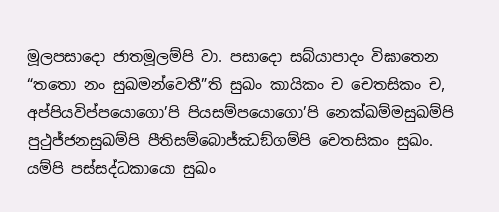මූලපසාදො ජාතමූලම්පි වා. පසාදො සබ්යාපාදං විඝාතෙන “තතො නං සුඛමන්වෙතී”ති සුඛං කායිකං ච චෙතසිකං ච, අප්පියවිප්පයොගො’පි පියසම්පයොගො’පි නෙක්ඛම්මසුඛම්පි පුථුජ්ජනසුඛම්පි පීතිසම්බොජ්ඣඞ්ගම්පි චෙතසිකං සුඛං. යම්පි පස්සද්ධකායො සුඛං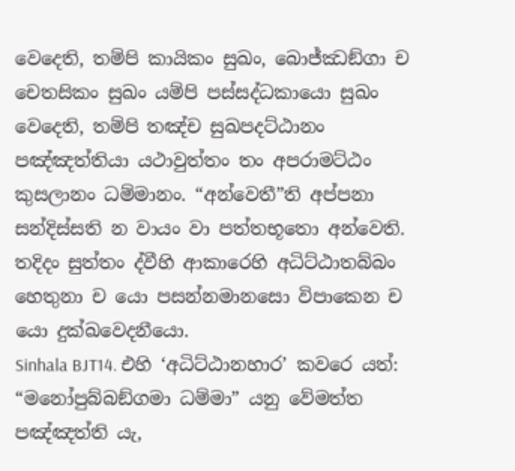වෙදෙති, තම්පි කායිකං සුඛං, බොජ්ඣඞ්ගා ච චෙතසිකං සුඛං යම්පි පස්සද්ධකායො සුඛං වෙදෙති, තම්පි තඤ්ච සුඛපදට්ඨානං පඤ්ඤත්තියා යථාවුත්තං තං අපරාමට්ඨං කුසලානං ධම්මානං. “අන්වෙතී”ති අප්පනා සන්දිස්සති න වායං වා පත්තභූතො අන්වෙති. තදිදං සුත්තං ද්වීහි ආකාරෙහි අධිට්ඨාතබ්බං හෙතුනා ච යො පසන්නමානසො විපාකෙන ච යො දුක්ඛවෙදනීයො.
Sinhala BJT14. එහි ‘අධිට්ඨානහාර’ කවරෙ යත්: “මනෝපුබ්බඞ්ගමා ධම්මා” යනු වේමත්ත පඤ්ඤත්ති යැ,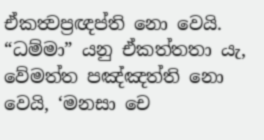ඒකත්‍වප්‍රඥප්ති නො වෙයි. “ධම්මා” යනු ඒකත්තතා යැ, වේමත්ත පඤ්ඤත්ති නො වෙයි, ‘මනසා චෙ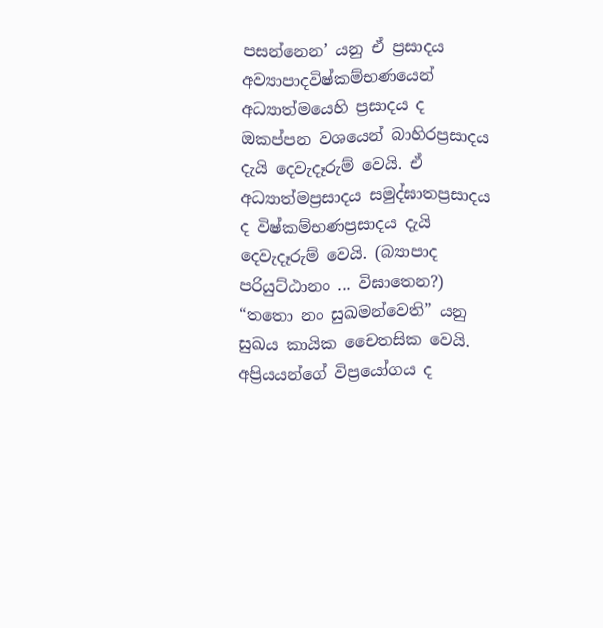පසන්නෙන’ යනු ඒ ප්‍රසාදය අව්‍යාපාදවිෂ්කම්භණයෙන් අධ්‍යාත්මයෙහි ප්‍රසාදය ද ඔකප්පන වශයෙන් බාහිරප්‍රසාදය දැයි දෙවැදෑරුම් වෙයි. ඒ අධ්‍යාත්මප්‍රසාදය සමුද්ඝාතප්‍රසාදය ද විෂ්කම්භණප්‍රසාදය දැයි දෙවැදෑරුම් වෙයි. (බ්‍යාපාද පරියුට්ඨානං ... විඝාතෙන?) “තතො නං සුඛමන්වෙති” යනු සුඛය කායික චෛතසික වෙයි. අප්‍රියයන්ගේ විප්‍රයෝගය ද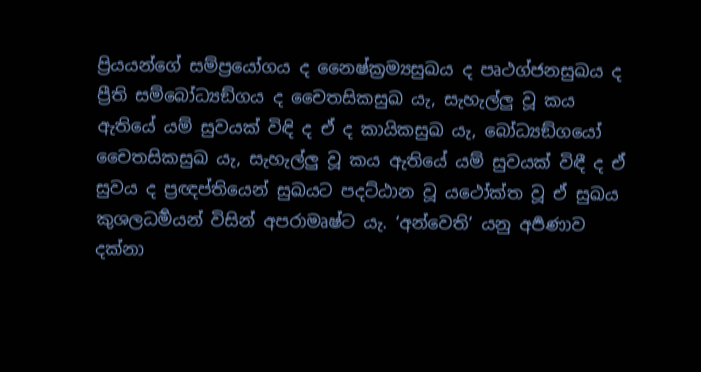ප්‍රියයන්ගේ සම්ප්‍රයෝගය ද නෛෂ්ක්‍රම්‍යසුඛය ද පෘථග්ජනසුඛය ද ප්‍රීති සම්බෝධ්‍යඞ්ගය ද චෛතසිකසුඛ යැ, සැහැල්ලු වූ කය ඇතියේ යම් සුවයක් විඳි ද ඒ ද කායිකසුඛ යැ, බෝධ්‍යඞ්ගයෝ චෛතසිකසුඛ යැ, සැහැල්ලු වූ කය ඇතියේ යම් සුවයක් විඳී ද ඒ සුවය ද ප්‍රඥප්තියෙන් සුඛයට පදට්ඨාන වූ යථෝක්ත වූ ඒ සුඛය කුශලධර්‍මයන් විසින් අපරාමෘෂ්ට යැ. ‘අන්වෙති’ යනු අර්‍පණාව දක්නා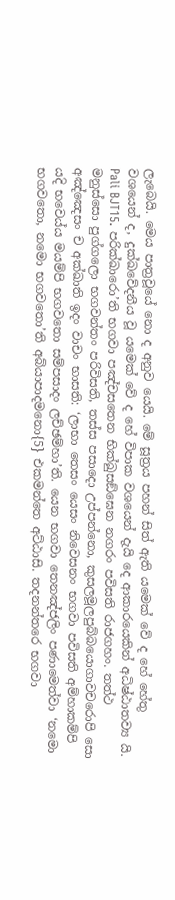ලැබෙයි. මෙය පාත්‍රවූයේ නො ද අනුව යෙයි. මේ සූත්‍රය පහන් සිත් ඇති යමෙක් වේ ද හේ හේතු වශයෙන් ද, දුක්ඛවේදනීය වූ යමෙක් වේ ද හේ විපාක වශයෙන් දැයි දෙ ආකාරයෙකින් අධිෂ්ඨාතව්‍ය යි.
Pali BJT15. පරික්ඛාරො’ති භගවා පඤ්චසතෙන භික්ඛුසඞ්ඝෙන නගරං පවිසති රාජගහං. තත්ථ මනුස්සො පුග්ගලො භගවන්තං පරිවිසති, තස්ස පසාදො උප්පන්නො, කුසලමූලපුබ්බයොගාවචරොපි සො අඤ්ඤෙසං ච අක්ඛාති ඉදං වාචං භාසති: ‘ලාභා තෙසං යෙසං නිවෙසනං භගවා පවිසති අම්හාකම්පි යදි භවෙය්ය මයම්පි භගවතො සම්පසාදං ලච්ඡම්හා’ති. යෙන භගවා තෙනඤ්ජලිං පණාමෙත්වා ‘නමො භගවතො, නමො භගවතො’ති අබ්යාපාදමනො{5} එකමන්තෙ අට්ඨාසි. තදනන්තරෙ භගවා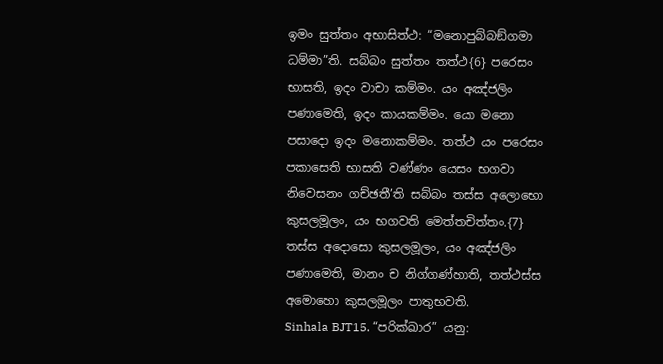ඉමං සුත්තං අභාසිත්ථ: “මනොපුබ්බඞ්ගමා ධම්මා”ති. සබ්බං සුත්තං තත්ථ{6} පරෙසං භාසති, ඉදං වාචා කම්මං. යං අඤ්ජලිං පණාමෙති, ඉදං කායකම්මං. යො මනො පසාදො ඉදං මනොකම්මං. තත්ථ යං පරෙසං පකාසෙති භාසති වණ්ණං යෙසං භගවා නිවෙසනං ගච්ඡතී’ති සබ්බං තස්ස අලොභො කුසලමූලං, යං භගවති මෙත්තචිත්තං.{7} තස්ස අදොසො කුසලමූලං, යං අඤ්ජලිං පණාමෙති, මානං ච නිග්ගණ්හාති, තත්ථස්ස අමොහො කුසලමූලං පාතුභවති.
Sinhala BJT15. “පරික්ඛාර” යනු: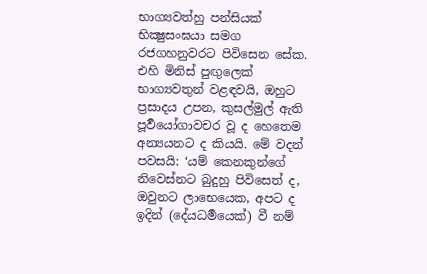භාග්‍යවත්හු පන්සියක් භික්‍ෂුසංඝයා සමග රජගහනුවරට පිවිසෙන සේක. එහි මිනිස් පුඟුලෙක් භාග්‍යවතුන් වළඳවයි, ඔහුට ප්‍රසාදය උපන, කුසල්මුල් ඇති පූර්‍වයෝගාවචර වූ ද හෙතෙම අන්‍යයනට ද කියයි. මේ වදන් පවසයි: ‘යම් කෙනකුන්ගේ නිවෙස්නට බුදුහු පිවිසෙත් ද, ඔවුනට ලාභෙයෙක, අපට ද ඉදින් (දේයධර්‍මයෙක්) වී නම්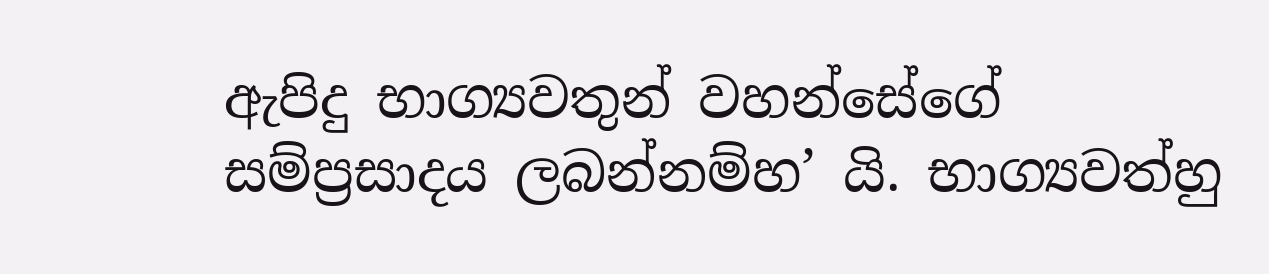ඇපිදු භාග්‍යවතුන් වහන්සේගේ සම්ප්‍රසාදය ලබන්නම්හ’ යි. භාග්‍යවත්හු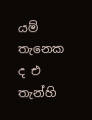යම් තැනෙක ද එ තැන්හි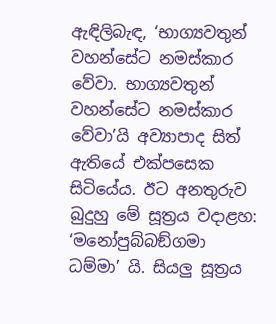ඇඳිලිබැඳ, ‘භාග්‍යවතුන් වහන්සේට නමස්කාර වේවා. භාග්‍යවතුන් වහන්සේට නමස්කාර වේවා’යි අව්‍යාපාද සිත් ඇතියේ එක්පසෙක සිටියේය. ඊට අනතුරුව බුදුහු මේ සූත්‍රය වදාළහ: ‘මනෝපුබ්බඞ්ගමා ධම්මා’ යි. සියලු සූත්‍රය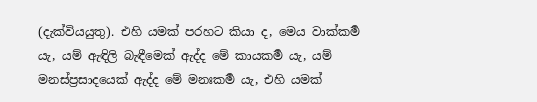(දැක්වියයුතු). එහි යමක් පරහට කියා ද, මෙය වාක්කර්‍ම යැ, යම් ඇඳිලි බැඳීමෙක් ඇද්ද මේ කායකර්‍ම යැ, යම් මනස්ප්‍රසාදයෙක් ඇද්ද මේ මනඃකර්‍ම යැ, එහි යමක්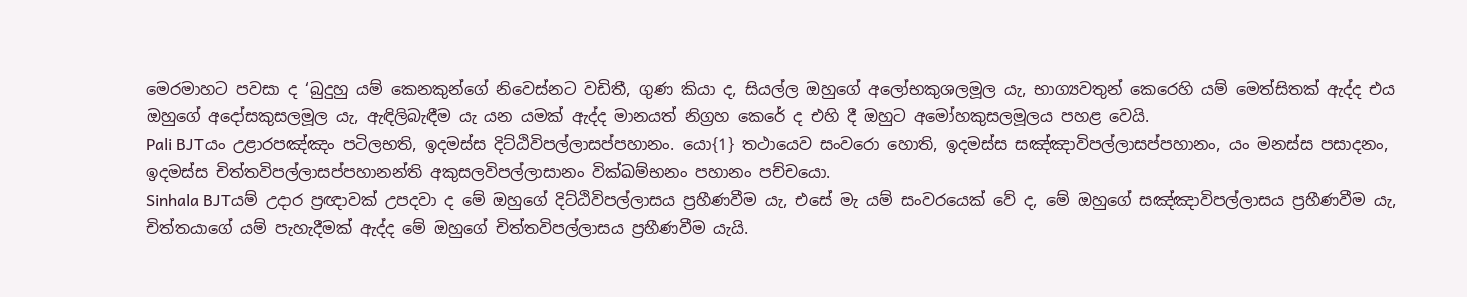මෙරමාහට පවසා ද ‘බුදුහු යම් කෙනකුන්ගේ නිවෙස්නට වඩිතී, ගුණ කියා ද, සියල්ල ඔහුගේ අලෝභකුශලමූල යැ, භාග්‍යවතුන් කෙරෙහි යම් මෙත්සිතක් ඇද්ද එය ඔහුගේ අදෝසකුසලමූල යැ, ඇඳිලිබැඳීම යැ යන යමක් ඇද්ද මානයත් නිග්‍රහ කෙරේ ද එහි දී ඔහුට අමෝහකුසලමූලය පහළ වෙයි.
Pali BJTයං උළාරපඤ්ඤං පටිලභති, ඉදමස්ස දිට්ඨිවිපල්ලාසප්පහානං. යො{1} තථායෙව සංවරො හොති, ඉදමස්ස සඤ්ඤාවිපල්ලාසප්පහානං, යං මනස්ස පසාදනං, ඉදමස්ස චිත්තවිපල්ලාසප්පහානන්ති අකුසලවිපල්ලාසානං වික්ඛම්භනං පහානං පච්චයො.
Sinhala BJTයම් උදාර ප්‍රඥාවක් උපදවා ද මේ ඔහුගේ දිට්ඨිවිපල්ලාසය ප්‍රහීණවීම යැ, එසේ මැ යම් සංවරයෙක් වේ ද, මේ ඔහුගේ සඤ්ඤාවිපල්ලාසය ප්‍රහීණවීම යැ, චිත්තයාගේ යම් පැහැදීමක් ඇද්ද මේ ඔහුගේ චිත්තවිපල්ලාසය ප්‍රහීණවීම යැයි.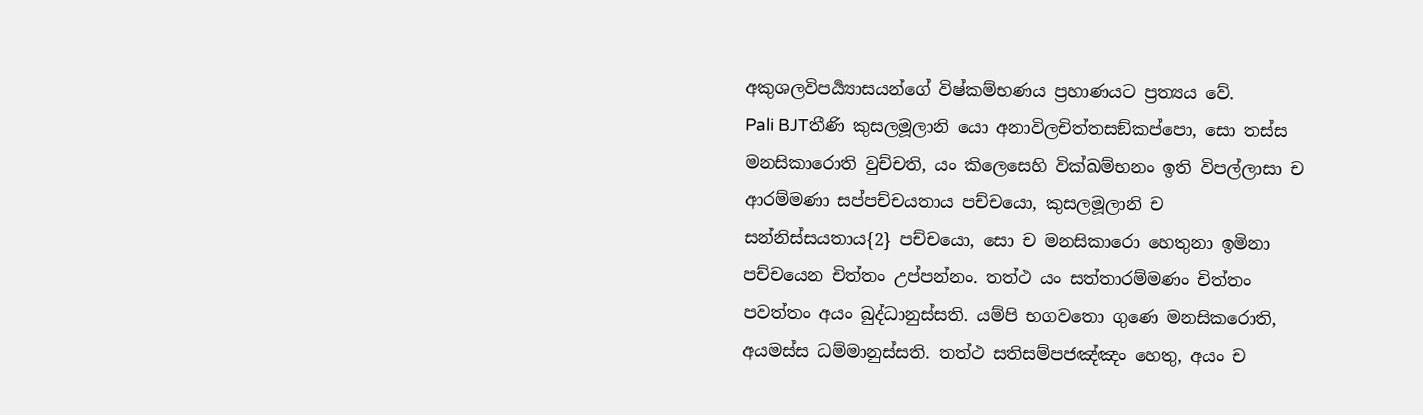අකුශලවිපර්‍ය්‍යාසයන්ගේ විෂ්කම්භණය ප්‍රහාණයට ප්‍රත්‍යය වේ.
Pali BJTතීණි කුසලමූලානි යො අනාවිලචිත්තසඞ්කප්පො, සො තස්ස මනසිකාරොති වුච්චති, යං කිලෙසෙහි වික්ඛම්භනං ඉති විපල්ලාසා ච ආරම්මණා සප්පච්චයතාය පච්චයො, කුසලමූලානි ච සන්නිස්සයතාය{2} පච්චයො, සො ච මනසිකාරො හෙතුනා ඉමිනා පච්චයෙන චිත්තං උප්පන්නං. තත්ථ යං සත්තාරම්මණං චිත්තං පවත්තං අයං බුද්ධානුස්සති. යම්පි භගවතො ගුණෙ මනසිකරොති, අයමස්ස ධම්මානුස්සති. තත්ථ සතිසම්පජඤ්ඤං හෙතු, අයං ච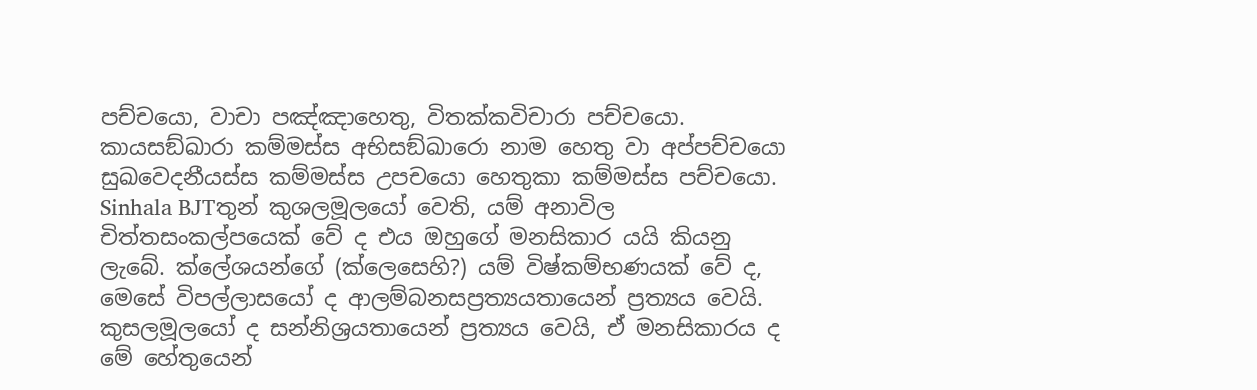පච්චයො, වාචා පඤ්ඤාහෙතු, විතක්කවිචාරා පච්චයො. කායසඞ්ඛාරා කම්මස්ස අභිසඞ්ඛාරො නාම හෙතු වා අප්පච්චයො සුඛවෙදනීයස්ස කම්මස්ස උපචයො හෙතුකා කම්මස්ස පච්චයො.
Sinhala BJTතුන් කුශලමූලයෝ වෙති, යම් අනාවිල චිත්තසංකල්පයෙක් වේ ද එය ඔහුගේ මනසිකාර යයි කියනු ලැබේ. ක්ලේශයන්ගේ (ක්ලෙසෙහි?) යම් විෂ්කම්භණයක් වේ ද, මෙසේ විපල්ලාසයෝ ද ආලම්බනසප්‍රත්‍යයතායෙන් ප්‍රත්‍යය වෙයි. කුසලමූලයෝ ද සන්නිශ්‍රයතායෙන් ප්‍රත්‍යය වෙයි, ඒ මනසිකාරය ද මේ හේතුයෙන්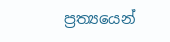ප්‍රත්‍යයෙන්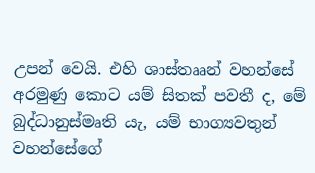උපන් වෙයි. එහි ශාස්තෲන් වහන්සේ අරමුණු කොට යම් සිතක් පවතී ද, මේ බුද්ධානුස්මෘති යැ, යම් භාග්‍යවතුන් වහන්සේගේ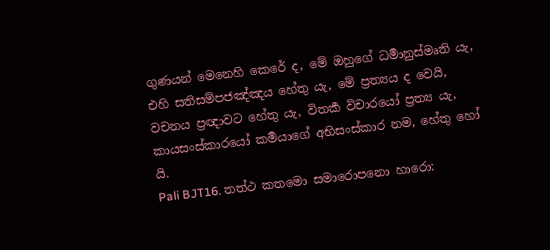ගුණයන් මෙනෙහි කෙරේ ද, මේ ඔහුගේ ධර්‍මානුස්මෘති යැ, එහි සතිසම්පජඤ්ඤය හේතු යැ, මේ ප්‍රත්‍යය ද වෙයි, වචනය ප්‍රඥාවට හේතු යැ, විතර්‍ක විචාරයෝ ප්‍රත්‍ය යැ, කායසංස්කාරයෝ කර්‍මයාගේ අභිසංස්කාර නම, හේතු හෝ යි.
Pali BJT16. තත්ථ කතමො සමාරොපනො හාරො: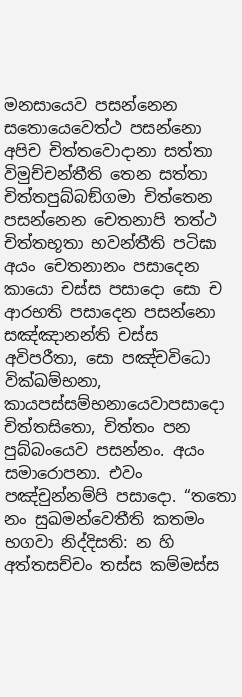මනසායෙව පසන්නෙන සතොයෙවෙත්ථ පසන්නො අපිච චිත්තවොදානා සත්තා විමුච්චන්තීති තෙන සත්තා චිත්තපුබ්බඞ්ගමා චිත්තෙන පසන්නෙන චෙතනාපි තත්ථ චිත්තභූතා භවන්තීති පටිඝා අයං චෙතනානං පසාදෙන කායො චස්ස පසාදො සො ච ආරභති පසාදෙන පසන්නො සඤ්ඤානන්ති චස්ස අවිපරීතා, සො පඤ්චවිධො වික්ඛම්භනා, කායපස්සම්භනායෙවාපසාදො චිත්තසිතො, චිත්තං පන පුබ්බංයෙව පසන්නං. අයං සමාරොපනා. එවං පඤ්චුන්නම්පි පසාදො. “තතො නං සුඛමන්වෙතීති කතමං භගවා නිද්දිසති: න හි අත්තසච්චං තස්ස කම්මස්ස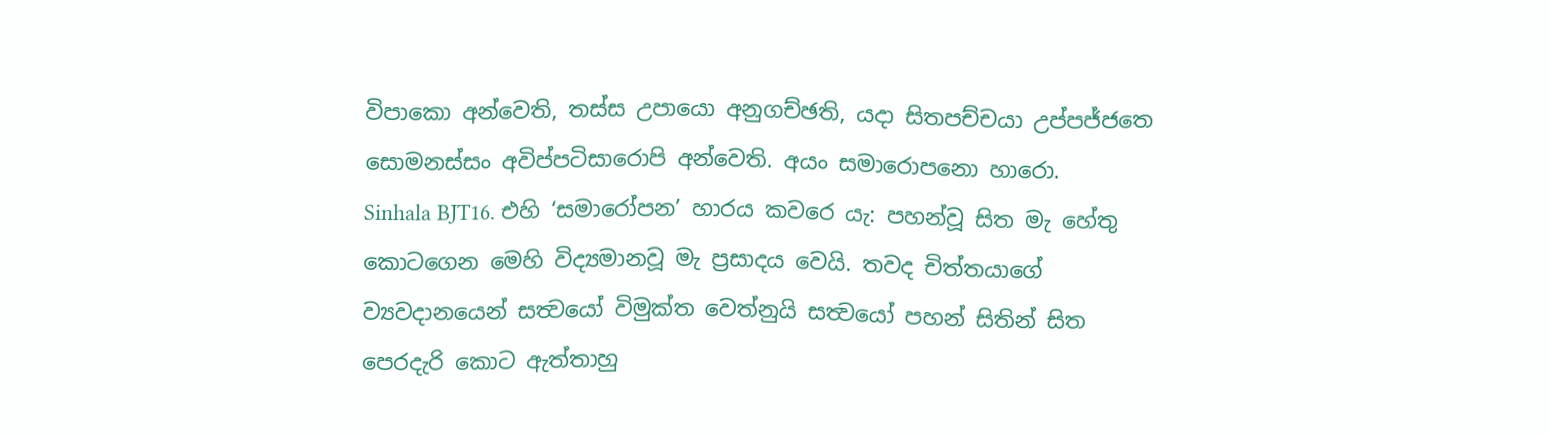විපාකො අන්වෙති, තස්ස උපායො අනුගච්ඡති, යදා සිතපච්චයා උප්පජ්ජතෙ සොමනස්සං අවිප්පටිසාරොපි අන්වෙති. අයං සමාරොපනො හාරො.
Sinhala BJT16. එහි ‘සමාරෝපන’ හාරය කවරෙ යැ: පහන්වූ සිත මැ හේතු කොටගෙන මෙහි විද්‍යමානවූ මැ ප්‍රසාදය වෙයි. තවද චිත්තයාගේ ව්‍යවදානයෙන් සත්‍වයෝ විමුක්ත වෙත්නුයි සත්‍වයෝ පහන් සිතින් සිත පෙරදැරි කොට ඇත්තාහු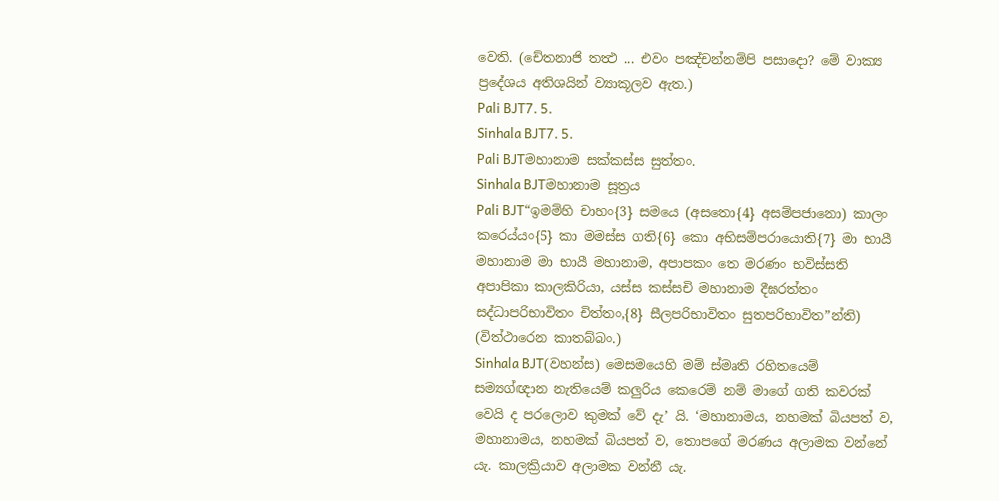වෙති. (චේතනාජි තත්‍ථ ... එවං පඤ්චන්නම්පි පසාදො? මේ වාක්‍ය ප්‍රදේශය අතිශයින් ව්‍යාකූලව ඇත.)
Pali BJT7. 5.
Sinhala BJT7. 5.
Pali BJTමහානාම සක්කස්ස සුත්තං.
Sinhala BJTමහානාම සූත්‍රය
Pali BJT“ඉමම්හි චාහං{3} සමයෙ (අසතො{4} අසම්පජානො) කාලං කරෙය්යං{5} කා මමස්ස ගති{6} කො අභිසම්පරායොති{7} මා භායී මහානාම මා භායී මහානාම, අපාපකං තෙ මරණං භවිස්සති අපාපිකා කාලකිරියා, යස්ස කස්සචි මහානාම දීඝරත්තං සද්ධාපරිභාවිතං චිත්තං,{8} සීලපරිභාවිතං සුතපරිභාවිත”න්ති) (විත්ථාරෙන කාතබ්බං.)
Sinhala BJT(වහන්ස) මෙසමයෙහි මම් ස්මෘති රහිතයෙම් සම්‍යග්ඥාන නැතියෙම් කලුරිය කෙරෙම් නම් මාගේ ගති කවරක් වෙයි ද පරලොව කුමක් වේ දැ’ යි. ‘මහානාමය, නහමක් බියපත් ව, මහානාමය, නහමක් බියපත් ව, තොපගේ මරණය අලාමක වන්නේ යැ. කාලක්‍රියාව අලාමක වන්නී යැ.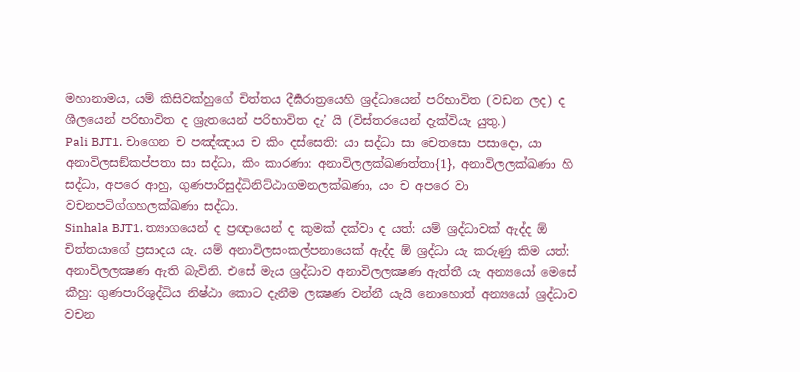මහානාමය, යම් කිසිවක්හුගේ චිත්තය දීර්‍ඝරාත්‍රයෙහි ශ්‍රද්ධායෙන් පරිභාවිත (වඩන ලද) ද ශීලයෙන් පරිභාවිත ද ශ්‍රැතයෙන් පරිභාවිත දැ’ යි (විස්තරයෙන් දැක්වියැ යුතු.)
Pali BJT1. චාගෙන ච පඤ්ඤාය ච කිං දස්සෙති: යා සද්ධා සා චෙතසො පසාදො, යා අනාවිලසඞ්කප්පතා සා සද්ධා, කිං කාරණා: අනාවිලලක්ඛණත්තා{1}, අනාවිලලක්ඛණා හි සද්ධා, අපරෙ ආහු, ගුණපාරිසුද්ධිනිට්ඨාගමනලක්ඛණා, යං ච අපරෙ වා වචනපටිග්ගහලක්ඛණා සද්ධා.
Sinhala BJT1. ත්‍යාගයෙන් ද ප්‍රඥායෙන් ද කුමක් දක්වා ද යත්: යම් ශ්‍රද්ධාවක් ඇද්ද ඕ චිත්තයාගේ ප්‍රසාදය යැ. යම් අනාවිලසංකල්පනායෙක් ඇද්ද ඕ ශ්‍රද්ධා යැ කරුණු කිම යත්: අනාවිලලක්‍ෂණ ඇති බැවිනි. එසේ මැය ශ්‍රද්ධාව අනාවිලලක්‍ෂණ ඇත්තී යැ අන්‍යයෝ මෙසේ කීහු: ගුණපාරිශුද්ධිය නිෂ්ඨා කොට දැනීම ලක්‍ෂණ වන්නී යැයි නොහොත් අන්‍යයෝ ශ්‍රද්ධාව වචන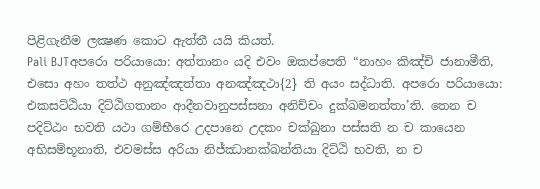පිළිගැනීම ලක්‍ෂණ කොට ඇත්තී යයි කියත්.
Pali BJTඅපරො පරියායො: අත්තානං යදි එවං ඔකප්පෙති “නාහං කිඤ්චි ජානාමීති, එසො අහං තත්ථ අනුඤ්ඤත්තා අනඤ්ඤථා{2} ති අයං සද්ධාති. අපරො පරියායො: එකසට්ඨියා දිට්ඨිගතානං ආදීනවානුපස්සනා අනිච්චං දුක්ඛමනත්තා’ති. තෙන ච පදිට්ඨං භවති යථා ගම්භීරෙ උදපානෙ උදකං චක්ඛුනා පස්සති න ච කායෙන අභිසම්භූනාති, එවමස්ස අරියා නිජ්ඣානක්ඛන්තියා දිට්ඨි භවති, න ච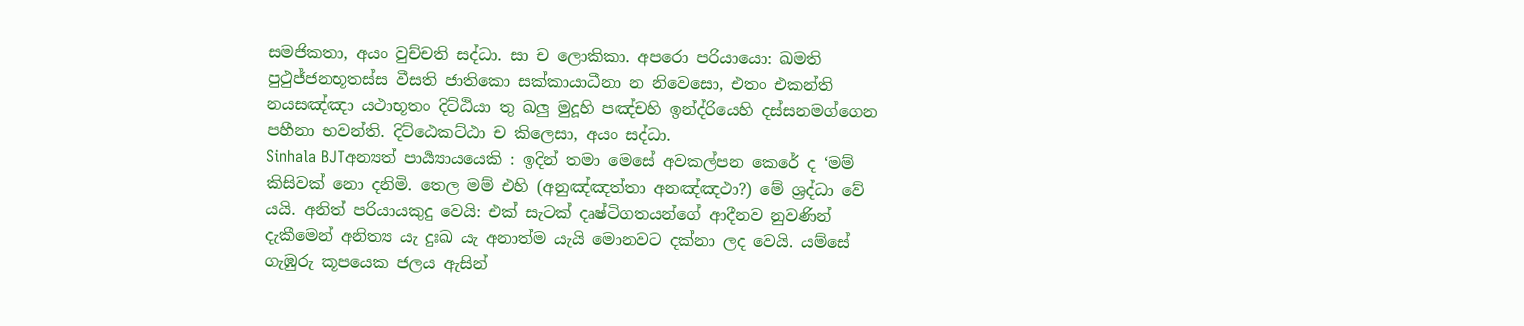සමජිකතා, අයං වුච්චති සද්ධා. සා ච ලොකිකා. අපරො පරියායො: ඛමති පුථුජ්ජනභූතස්ස වීසති ජාතිකො සක්කායාධීනා න නිවෙසො, එතං එකන්ති නයසඤ්ඤා යථාභූතං දිට්ඨියා තු ඛලු මුදූහි පඤ්චහි ඉන්ද්රියෙහි දස්සනමග්ගෙන පහීනා භවන්ති. දිට්ඨෙකට්ඨා ච කිලෙසා, අයං සද්ධා.
Sinhala BJTඅන්‍යත් පාර්‍ය්‍යායයෙකි : ඉදින් තමා මෙසේ අවකල්පන කෙරේ ද ‘මම් කිසිවක් නො දනිමි. තෙල මම් එහි (අනුඤ්ඤත්තා අනඤ්ඤථා?) මේ ශ්‍රද්ධා වේ යයි. අනිත් පරියායකුදු වෙයි: එක් සැටක් දෘෂ්ටිගතයන්ගේ ආදීනව නුවණින් දැකීමෙන් අනිත්‍ය යැ දුඃඛ යැ අනාත්ම යැයි මොනවට දක්නා ලද වෙයි. යම්සේ ගැඹුරු කූපයෙක ජලය ඇසින්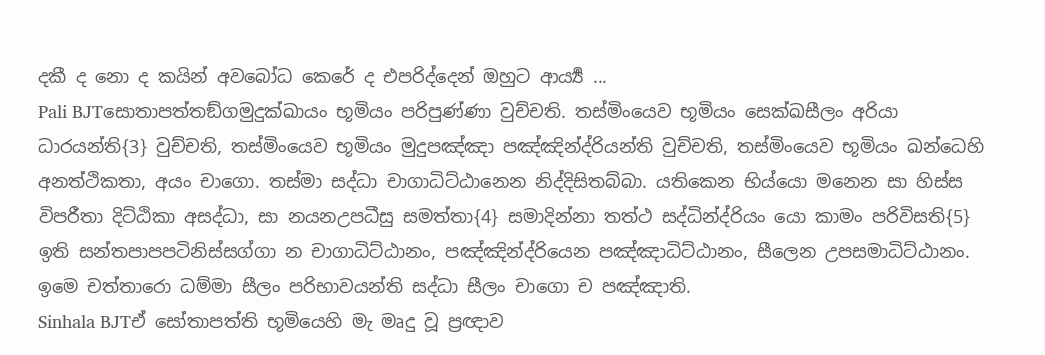දකී ද නො ද කයින් අවබෝධ කෙරේ ද එපරිද්දෙන් ඔහුට ආර්‍ය්‍ය ...
Pali BJTසොතාපත්තඞ්ගමුදුක්ඛායං භූමියං පරිපුණ්ණා වුච්චති. තස්මිංයෙව භූමියං සෙක්ඛසීලං අරියා ධාරයන්ති{3} වුච්චති, තස්මිංයෙව භූමියං මුදුපඤ්ඤා පඤ්ඤින්ද්රියන්ති වුච්චති, තස්මිංයෙව භූමියං ඛන්ධෙහි අනත්ථිකතා, අයං චාගො. තස්මා සද්ධා චාගාධිට්ඨානෙන නිද්දිසිතබ්බා. යතිකෙන භිය්යො මනෙන සා හිස්ස විපරීතා දිට්ඨිකා අසද්ධා, සා නයනඋපධීසු සමත්තා{4} සමාදින්නා තත්ථ සද්ධින්ද්රියං යො කාමං පරිවිසති{5} ඉති සන්තපාපපටිනිස්සග්ගා න චාගාධිට්ඨානං, පඤ්ඤින්ද්රියෙන පඤ්ඤාධිට්ඨානං, සීලෙන උපසමාධිට්ඨානං. ඉමෙ චත්තාරො ධම්මා සීලං පරිභාවයන්ති සද්ධා සීලං චාගො ච පඤ්ඤාති.
Sinhala BJTඒ සෝතාපත්ති භූමියෙහි මැ මෘදු වූ ප්‍රඥාව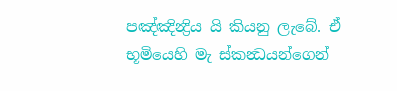පඤ්ඤින්‍ද්‍රිය යි කියනු ලැබේ. ඒ භූමියෙහි මැ ස්කන්‍ධයන්ගෙන්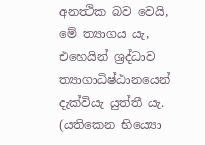අනත්‍ථික බව වෙයි, මේ ත්‍යාගය යැ, එහෙයින් ශ්‍රද්ධාව ත්‍යාගාධිෂ්ඨානයෙන් දැක්වියැ යුත්තී යැ. (යතිකෙන භිය්‍යො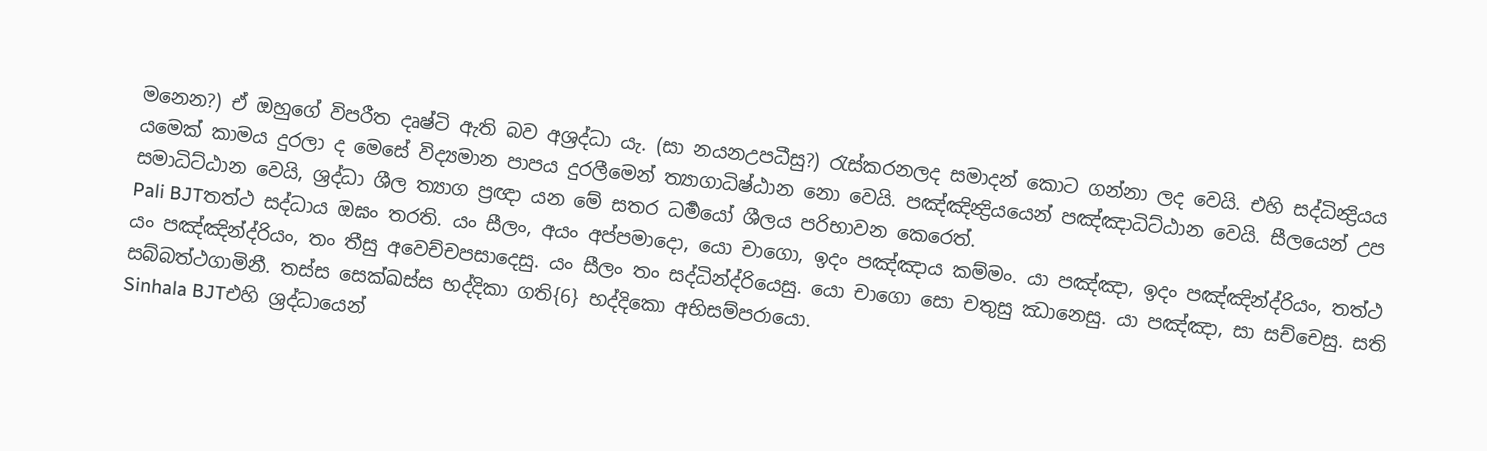මනෙන?) ඒ ඔහුගේ විපරීත දෘෂ්ටි ඇති බව අශ්‍රද්ධා යැ. (සා නයනඋපධීසු?) රැස්කරනලද සමාදන් කොට ගන්නා ලද වෙයි. එහි සද්ධින්‍ද්‍රියය යමෙක් කාමය දුරලා ද මෙසේ විද්‍යමාන පාපය දුරලීමෙන් ත්‍යාගාධිෂ්ඨාන නො වෙයි. පඤ්ඤින්‍ද්‍රියයෙන් පඤ්ඤාධිට්ඨාන වෙයි. සීලයෙන් උප සමාධිට්ඨාන වෙයි, ශ්‍රද්ධා ශීල ත්‍යාග ප්‍රඥා යන මේ සතර ධර්‍මයෝ ශීලය පරිභාවන කෙරෙත්.
Pali BJTතත්ථ සද්ධාය ඔඝං තරති. යං සීලං, අයං අප්පමාදො, යො චාගො, ඉදං පඤ්ඤාය කම්මං. යා පඤ්ඤා, ඉදං පඤ්ඤින්ද්රියං, තත්ථ යං පඤ්ඤින්ද්රියං, තං තීසු අවෙච්චපසාදෙසු. යං සීලං තං සද්ධින්ද්රියෙසු. යො චාගො සො චතුසු ඣානෙසු. යා පඤ්ඤා, සා සච්චෙසු. සති සබ්බත්ථගාමිනී. තස්ස සෙක්ඛස්ස භද්දිකා ගති{6} භද්දිකො අභිසම්පරායො.
Sinhala BJTඑහි ශ්‍රද්ධායෙන්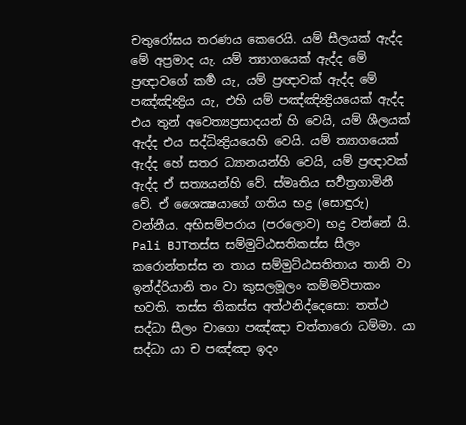චතුරෝඝය තරණය කෙරෙයි. යම් සීලයක් ඇද්ද මේ අප්‍රමාද යැ. යම් ත්‍යාගයෙක් ඇද්ද මේ ප්‍රඥාවගේ කර්‍ම යැ, යම් ප්‍රඥාවක් ඇද්ද මේ පඤ්ඤින්‍ද්‍රිය යැ, එහි යම් පඤ්ඤින්‍ද්‍රියයෙක් ඇද්ද එය තුන් අවෙත්‍යප්‍රසාදයන් හි වෙයි, යම් ශීලයක් ඇද්ද එය සද්ධින්‍ද්‍රියයෙහි වෙයි. යම් ත්‍යාගයෙක් ඇද්ද හේ සතර ධ්‍යානයන්හි වෙයි, යම් ප්‍රඥාවක් ඇද්ද ඒ සත්‍යයන්හි වේ. ස්මෘතිය සර්‍වත්‍රගාමිනී වේ. ඒ ශෛක්‍ෂයාගේ ගතිය භද්‍ර (සොඳුරු) වන්නීය. අභිසම්පරාය (පරලොව) භද්‍ර වන්නේ යි.
Pali BJTතස්ස සම්මුට්ඨසතිකස්ස සීලං කරොන්තස්ස න තාය සම්මුට්ඨසතිතාය තානි වා ඉන්ද්රියානි තං වා කුසලමූලං කම්මවිපාකං භවති. තස්ස තිකස්ස අත්ථනිද්දෙසො: තත්ථ සද්ධා සීලං චාගො පඤ්ඤා චත්තාරො ධම්මා. යා සද්ධා යා ච පඤ්ඤා ඉදං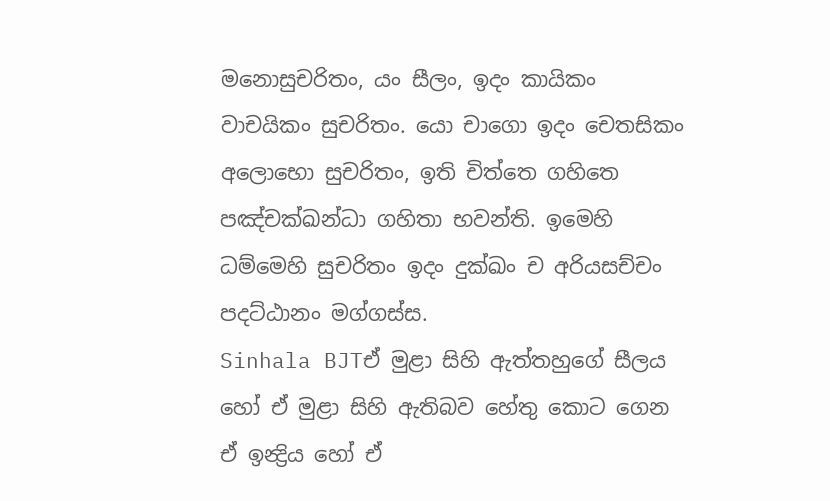මනොසුචරිතං, යං සීලං, ඉදං කායිකං වාචයිකං සුචරිතං. යො චාගො ඉදං චෙතසිකං අලොභො සුචරිතං, ඉති චිත්තෙ ගහිතෙ පඤ්චක්ඛන්ධා ගහිතා භවන්ති. ඉමෙහි ධම්මෙහි සුචරිතං ඉදං දුක්ඛං ච අරියසච්චං පදට්ඨානං මග්ගස්ස.
Sinhala BJTඒ මුළා සිහි ඇත්තහුගේ සීලය හෝ ඒ මුළා සිහි ඇතිබව හේතු කොට ගෙන ඒ ඉන්‍ද්‍රිය හෝ ඒ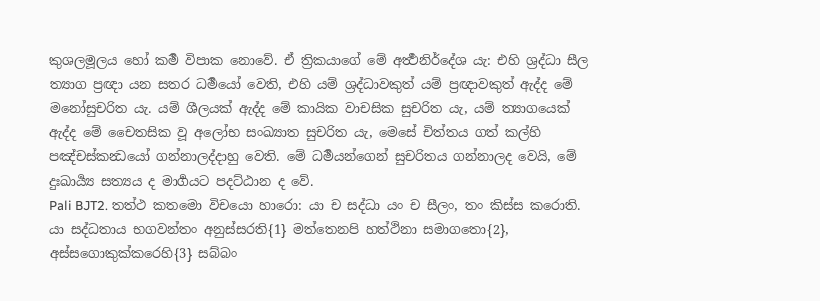කුශලමූලය හෝ කර්‍ම විපාක නොවේ. ඒ ත්‍රිකයාගේ මේ අර්‍ත්‍ථනිර්දේශ යැ: එහි ශ්‍රද්ධා සීල ත්‍යාග ප්‍රඥා යන සතර ධර්‍මයෝ වෙති, එහි යම් ශ්‍රද්ධාවකුත් යම් ප්‍රඥාවකුත් ඇද්ද මේ මනෝසුචරිත යැ. යම් ශීලයක් ඇද්ද මේ කායික වාචසික සුචරිත යැ, යම් ත්‍යාගයෙක් ඇද්ද මේ චෛතසික වූ අලෝභ සංඛ්‍යාත සුචරිත යැ, මෙසේ චිත්තය ගත් කල්හි පඤ්චස්කන්‍ධයෝ ගන්නාලද්දාහු වෙති. මේ ධර්‍මයන්ගෙන් සුචරිතය ගන්නාලද වෙයි, මේ දුඃඛාර්‍ය්‍ය සත්‍යය ද මාර්‍ගයට පදට්ඨාන ද වේ.
Pali BJT2. තත්ථ කතමො විචයො හාරො: යා ච සද්ධා යං ච සීලං, තං කිස්ස කරොති. යා සද්ධතාය භගවන්තං අනුස්සරති{1} මත්තෙනපි හත්ථිනා සමාගතො{2}, අස්සගොකුක්කරෙහි{3} සබ්බං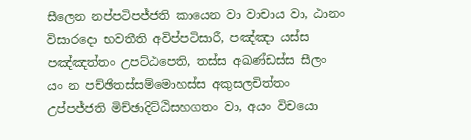සීලෙන නප්පටිපජ්ජති කායෙන වා වාචාය වා, ඨානං විසාරදො භවතීති අවිප්පටිසාරී, පඤ්ඤා යස්ස පඤ්ඤත්තං උපට්ඨපෙති, තස්ස අඛණ්ඩස්ස සීලං යං න පච්ඡිතස්සම්මොහස්ස අකුසලචිත්තං උප්පජ්ජති මිච්ඡාදිට්ඨිසහගතං වා, අයං විචයො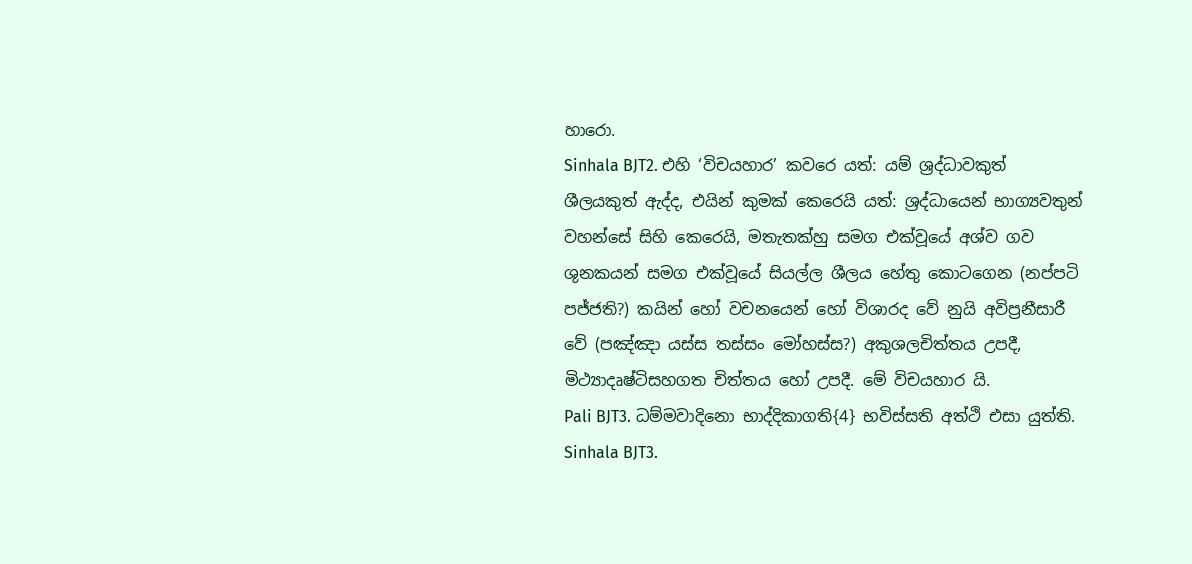හාරො.
Sinhala BJT2. එහි ‘විචයහාර’ කවරෙ යත්: යම් ශ්‍රද්ධාවකුත් ශීලයකුත් ඇද්ද, එයින් කුමක් කෙරෙයි යත්: ශ්‍රද්ධායෙන් භාග්‍යවතුන් වහන්සේ සිහි කෙරෙයි, මතැතක්හු සමග එක්වූයේ අශ්ව ගව ශුනකයන් සමග එක්වූයේ සියල්ල ශීලය හේතු කොටගෙන (නප්පටි පජ්ජති?) කයින් හෝ වචනයෙන් හෝ විශාරද වේ නුයි අවිප්‍රනීසාරී වේ (පඤ්ඤා යස්ස තස්සං මෝහස්ස?) අකුශලචිත්තය උපදී, මිථ්‍යාදෘෂ්ටිසහගත චිත්තය හෝ උපදී. මේ විචයහාර යි.
Pali BJT3. ධම්මවාදිනො භාද්දිකාගති{4} භවිස්සති අත්ථි එසා යුත්ති.
Sinhala BJT3.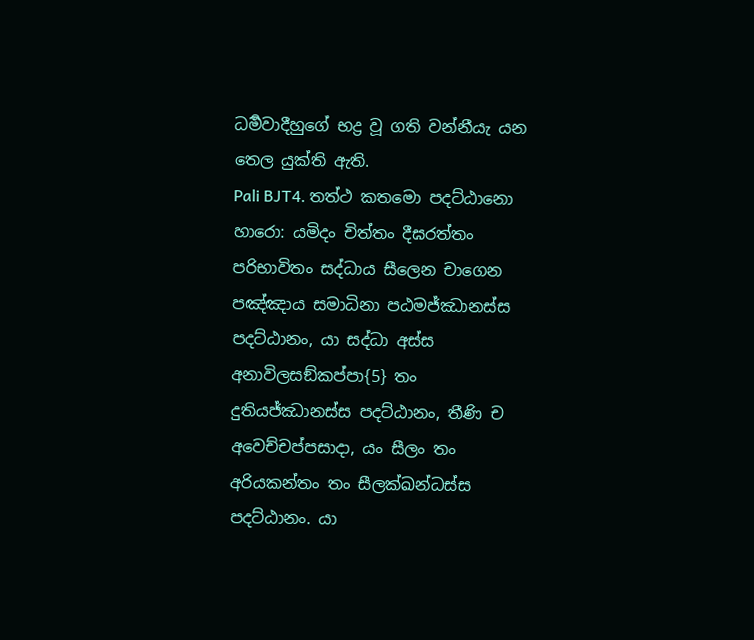ධර්‍මවාදීහුගේ භද්‍ර වූ ගති වන්නීයැ යන තෙල යුක්ති ඇති.
Pali BJT4. තත්ථ කතමො පදට්ඨානො හාරො: යමිදං චිත්තං දීඝරත්තං පරිභාවිතං සද්ධාය සීලෙන චාගෙන පඤ්ඤාය සමාධිනා පඨමජ්ඣානස්ස පදට්ඨානං, යා සද්ධා අස්ස අනාවිලසඞ්කප්පා{5} තං දුතියජ්ඣානස්ස පදට්ඨානං, තීණි ච අවෙච්චප්පසාදා, යං සීලං තං අරියකන්තං තං සීලක්ඛන්ධස්ස පදට්ඨානං. යා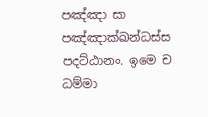පඤ්ඤා සා පඤ්ඤාක්ඛන්ධස්ස පදට්ඨානං. ඉමෙ ච ධම්මා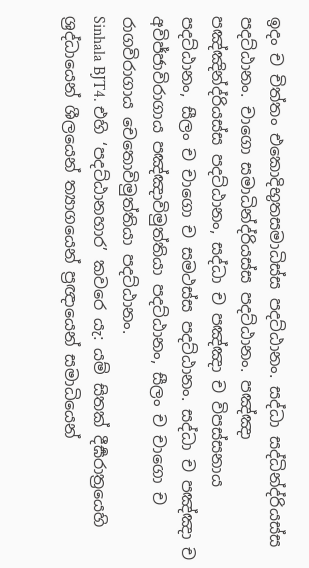ඉදං ච චිත්තං එකොදිභුතසමාධිස්ස පදට්ඨානං. සද්ධා සද්ධින්ද්රියස්ස පදට්ඨානං. චාගො සමාධින්ද්රියස්ස පදට්ඨානං. පඤ්ඤා පඤ්ඤින්ද්රියස්ස පදට්ඨානං, සද්ධා ච පඤ්ඤා ච විපස්සනාය පදට්ඨානං, සීලං ච චාගො ච සමථස්ස පදට්ඨානං. සද්ධා ච පඤ්ඤා ච අවිජ්ජාවිරාගාය පඤ්ඤාවිමුත්තියා පදට්ඨානං, සීලං ච චාගො ච රාගවිරාගාය චෙතොවිමුත්තියා පදට්ඨානං.
Sinhala BJT4. එහි ‘පදට්ඨානහාර’ කවරෙ යැ: යම් සිතක් දීර්‍ඝරාත්‍රයෙහි ශ්‍රද්ධායෙන් ශීලයෙන් ත්‍යාගයෙන් ප්‍රඥායෙන් සමාධියෙන්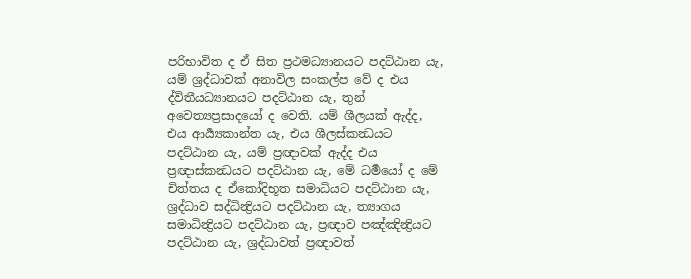පරිභාවිත ද ඒ සිත ප්‍රථමධ්‍යානයට පදට්ඨාන යැ, යම් ශ්‍රද්ධාවක් අනාවිල සංකල්ප වේ ද එය ද්විතීයධ්‍යානයට පදට්ඨාන යැ, තුන් අවෙත්‍යප්‍රසාදයෝ ද වෙති. යම් ශීලයක් ඇද්ද, එය ආර්‍ය්‍යකාන්ත යැ, එය ශීලස්කන්‍ධයට පදට්ඨාන යැ, යම් ප්‍රඥාවක් ඇද්ද එය ප්‍රඥාස්කන්‍ධයට පදට්ඨාන යැ, මේ ධර්‍මයෝ ද මේ චිත්තය ද ඒකෝදිභූත සමාධියට පදට්ඨාන යැ, ශ්‍රද්ධාව සද්ධින්‍ද්‍රියට පදට්ඨාන යැ, ත්‍යාගය සමාධින්‍ද්‍රියට පදට්ඨාන යැ, ප්‍රඥාව පඤ්ඤින්‍ද්‍රියට පදට්ඨාන යැ, ශ්‍රද්ධාවත් ප්‍රඥාවත්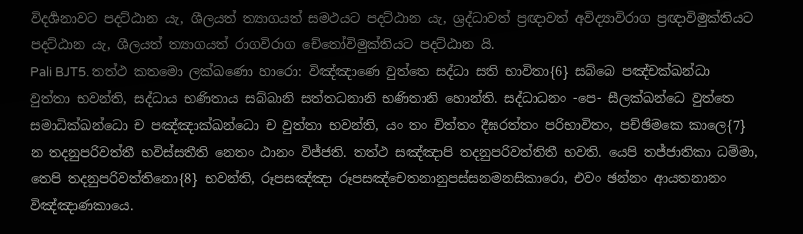විදර්‍ශනාවට පදට්ඨාන යැ, ශීලයත් ත්‍යාගයත් සමථයට පදට්ඨාන යැ, ශ්‍රද්ධාවත් ප්‍රඥාවත් අවිද්‍යාවිරාග ප්‍රඥාවිමුක්තියට පදට්ඨාන යැ, ශීලයත් ත්‍යාගයත් රාගවිරාග චේතෝවිමුක්තියට පදට්ඨාන යි.
Pali BJT5. තත්ථ කතමො ලක්ඛණො හාරො: විඤ්ඤාණෙ වුත්තෙ සද්ධා සති භාවිතා{6} සබ්බෙ පඤ්චක්ඛන්ධා වුත්තා භවන්ති, සද්ධාය භණිතාය සබ්බානි සත්තධනානි භණිතානි හොන්ති. සද්ධාධනං -පෙ- සීලක්ඛන්ධෙ වුත්තෙ සමාධික්ඛන්ධො ච පඤ්ඤාක්ඛන්ධො ච වුත්තා භවන්ති, යං තං චිත්තං දීඝරත්තං පරිභාවිතං, පච්ඡිමකෙ කාලෙ{7} න තදනුපරිවත්තී භවිස්සතීති නෙතං ඨානං විජ්ජති. තත්ථ සඤ්ඤාපි තදනුපරිවත්තිතී භවති. යෙපි තජ්ජාතිකා ධම්මා, තෙපි තදනුපරිවත්තිනො{8} භවන්ති, රූපසඤ්ඤා රූපසඤ්චෙතනානුපස්සනමනසිකාරො, එවං ඡන්නං ආයතනානං විඤ්ඤාණකායෙ.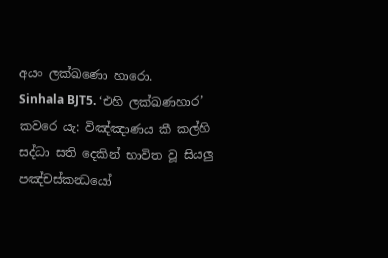අයං ලක්ඛණො හාරො.
Sinhala BJT5. ‘එහි ලක්ඛණහාර’ කවරෙ යැ: විඤ්ඤාණය කී කල්හි සද්ධා සති දෙකින් භාවිත වූ සියලු පඤ්චස්කන්‍ධයෝ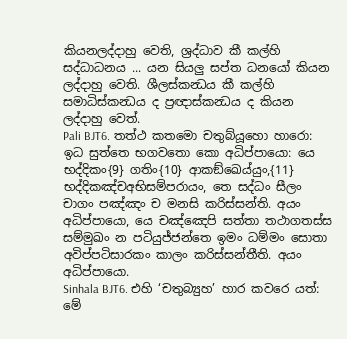කියනලද්දාහු වෙති, ශ්‍රද්ධාව කී කල්හි සද්ධාධනය ... යන සියලු සප්ත ධනයෝ කියන ලද්දාහු වෙති. ශීලස්කන්‍ධය කී කල්හි සමාධිස්කන්‍ධය ද ප්‍රඥාස්කන්‍ධය ද කියන ලද්දාහු වෙත්.
Pali BJT6. තත්ථ කතමො චතුබ්යූහො හාරො: ඉධ සුත්තෙ භගවතො කො අධිප්පායො: යෙ භද්දිකං{9} ගතිං{10} ආකඞ්ඛෙය්යුං,{11} භද්දිකඤ්චඅභිසම්පරායං, තෙ සද්ධං සීලං චාගං පඤ්ඤං ච මනසි කරිස්සන්ති. අයං අධිප්පායො, යෙ චඤ්ඤෙපි සත්තා තථාගතස්ස සම්මුඛං න පටියුජ්ජන්තෙ ඉමං ධම්මං සොතා අවිප්පටිසාරකං කාලං කරිස්සන්තීති. අයං අධිප්පායො.
Sinhala BJT6. එහි ‘චතුබ්‍යුහ’ හාර කවරෙ යත්: මේ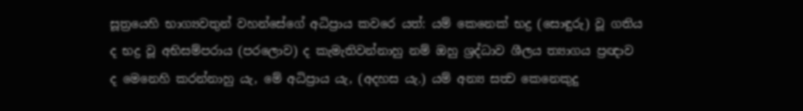සූත්‍රයෙහි භාග්‍යවතුන් වහන්සේගේ අධිප්‍රාය කවරෙ යත්: යම් කෙනෙක් භද්‍ර (සොඳුරු) වූ ගතිය ද භද්‍ර වූ අභිසම්පරාය (පරලොව) ද කැමැතිවන්නාහු නම් ඔහු ශ්‍රද්ධාව ශීලය ත්‍යාගය ප්‍රඥාව ද මෙනෙහි කරන්නාහු යැ, මේ අධිප්‍රාය යැ, (අදහස යැ.) යම් අන්‍ය සත්‍ව කෙනෙකුදු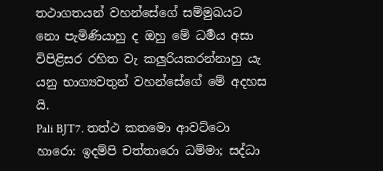තථාගතයන් වහන්සේගේ සම්මුඛයට නො පැමිණියාහු ද ඔහු මේ ධර්‍මය අසා විපිළිසර රහිත වැ කලුරියකරන්නාහු යැ යනු භාග්‍යවතුන් වහන්සේගේ මේ අදහස යි.
Pali BJT7. තත්ථ කතමො ආවට්ටො හාරො: ඉදම්පි චත්තාරො ධම්මා; සද්ධා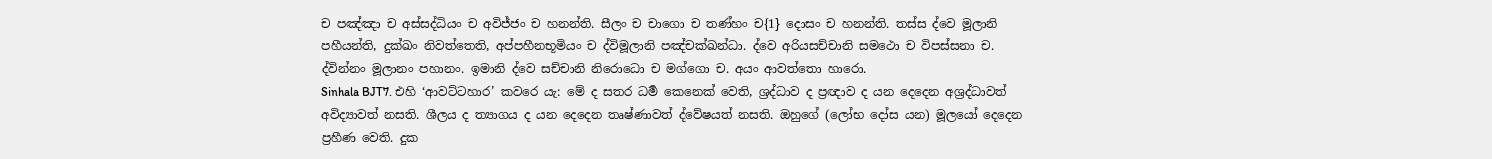ච පඤ්ඤා ච අස්සද්ධියං ච අවිජ්ජං ච හනන්ති. සීලං ච චාගො ච තණ්හං ච{1} දොසං ච හනන්ති. තස්ස ද්වෙ මූලානි පහීයන්ති, දුක්ඛං නිවත්තෙති, අප්පහීනභූමියං ච ද්විමූලානි පඤ්චක්ඛන්ධා. ද්වෙ අරියසච්චානි සමථො ච විපස්සනා ච. ද්වින්නං මූලානං පහානං. ඉමානි ද්වෙ සච්චානි නිරොධො ච මග්ගො ච. අයං ආවත්තො හාරො.
Sinhala BJT7. එහි ‘ආවට්ටහාර’ කවරෙ යැ: මේ ද සතර ධර්‍ම කෙනෙක් වෙති, ශ්‍රද්ධාව ද ප්‍රඥාව ද යන දෙදෙන අශ්‍රද්ධාවත් අවිද්‍යාවත් නසති. ශීලය ද ත්‍යාගය ද යන දෙදෙන තෘෂ්ණාවත් ද්වේෂයත් නසති. ඔහුගේ (ලෝභ දෝස යන) මූලයෝ දෙදෙන ප්‍රහීණ වෙති. දුක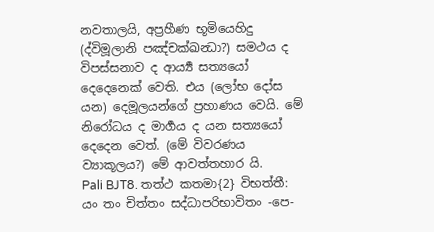නවතාලයි, අප්‍රහීණ භූමියෙහිදු (ද්විමූලානි පඤ්චක්ඛන්‍ධා?) සමථය ද විපස්සනාව ද ආර්‍ය්‍ය සත්‍යයෝ දෙදෙනෙක් වෙති. එය (ලෝභ දෝස යන) දෙමූලයන්ගේ ප්‍රහාණය වෙයි. මේ නිරෝධය ද මාර්‍ගය ද යන සත්‍යයෝ දෙදෙන වෙත්. (මේ විවරණය ව්‍යාකූලය?) මේ ආවත්තහාර යි.
Pali BJT8. තත්ථ කතමා{2} විභත්තී: යං තං චිත්තං සද්ධාපරිභාවිතං -පෙ-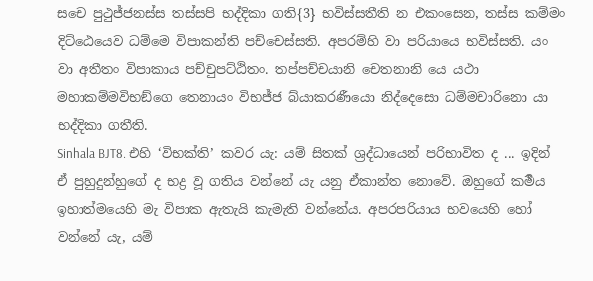සචෙ පුථුජ්ජනස්ස තස්සපි භද්දිකා ගති{3} භවිස්සතීති න එකංසෙන, තස්ස කම්මං දිට්ඨෙයෙව ධම්මෙ විපාකන්ති පච්චෙස්සති. අපරම්හි වා පරියායෙ භවිස්සති. යං වා අතීතං විපාකාය පච්චුපට්ඨිතං. තප්පච්චයානි චෙතනානි යෙ යථා මහාකම්මවිභඞ්ගෙ තෙනායං විභජ්ජ බ්යාකරණීයො නිද්දෙසො ධම්මචාරිනො යා භද්දිකා ගතීති.
Sinhala BJT8. එහි ‘විභක්ති’ කවර යැ: යම් සිතක් ශ්‍රද්ධායෙන් පරිභාවිත ද ... ඉදින් ඒ පුහුදුන්හුගේ ද භද්‍ර වූ ගතිය වන්නේ යැ යනු ඒකාන්ත නොවේ. ඔහුගේ කර්‍මය ඉහාත්මයෙහි මැ විපාක ඇතැයි කැමැති වන්නේය. අපරපරියාය භවයෙහි හෝ වන්නේ යැ, යම්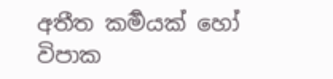අතීත කර්‍මයක් හෝ විපාක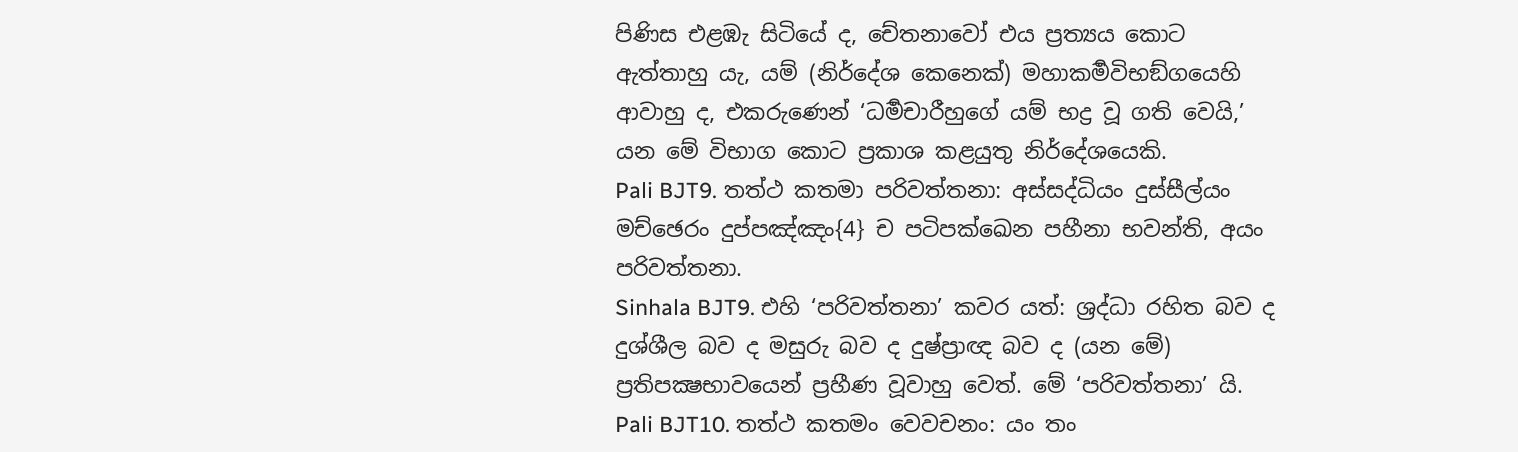පිණිස එළඹැ සිටියේ ද, චේතනාවෝ එය ප්‍රත්‍යය කොට ඇත්තාහු යැ, යම් (නිර්දේශ කෙනෙක්) මහාකර්‍මවිභඞ්ගයෙහි ආවාහු ද, එකරුණෙන් ‘ධර්‍මචාරීහුගේ යම් භද්‍ර වූ ගති වෙයි,’ යන මේ විභාග කොට ප්‍රකාශ කළයුතු නිර්දේශයෙකි.
Pali BJT9. තත්ථ කතමා පරිවත්තනා: අස්සද්ධියං දුස්සීල්යං මච්ඡෙරං දුප්පඤ්ඤං{4} ච පටිපක්ඛෙන පහීනා භවන්ති, අයං පරිවත්තනා.
Sinhala BJT9. එහි ‘පරිවත්තනා’ කවර යත්: ශ්‍රද්ධා රහිත බව ද දුශ්ශීල බව ද මසුරු බව ද දුෂ්ප්‍රාඥ බව ද (යන මේ) ප්‍රතිපක්‍ෂභාවයෙන් ප්‍රහීණ වූවාහු වෙත්. මේ ‘පරිවත්තනා’ යි.
Pali BJT10. තත්ථ කතමං වෙවචනං: යං තං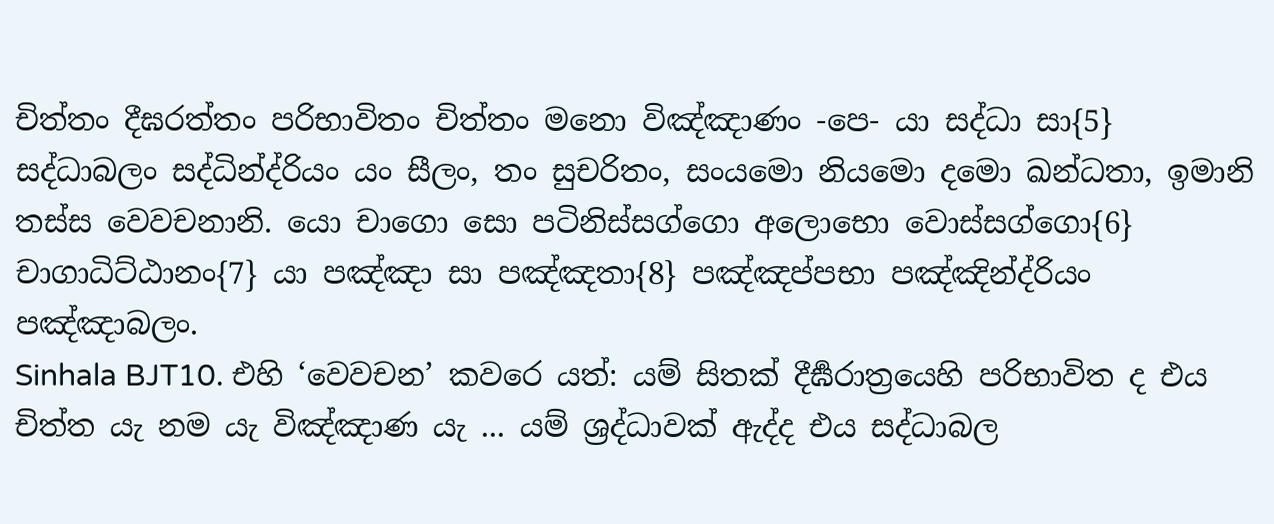චිත්තං දීඝරත්තං පරිභාවිතං චිත්තං මනො විඤ්ඤාණං -පෙ- යා සද්ධා සා{5} සද්ධාබලං සද්ධින්ද්රියං යං සීලං, තං සුචරිතං, සංයමො නියමො දමො ඛන්ධතා, ඉමානි තස්ස වෙවචනානි. යො චාගො සො පටිනිස්සග්ගො අලොභො වොස්සග්ගො{6} චාගාධිට්ඨානං{7} යා පඤ්ඤා සා පඤ්ඤතා{8} පඤ්ඤප්පභා පඤ්ඤින්ද්රියං පඤ්ඤාබලං.
Sinhala BJT10. එහි ‘වෙවචන’ කවරෙ යත්: යම් සිතක් දීර්‍ඝරාත්‍රයෙහි පරිභාවිත ද එය චිත්ත යැ නම යැ විඤ්ඤාණ යැ ... යම් ශ්‍රද්ධාවක් ඇද්ද එය සද්ධාබල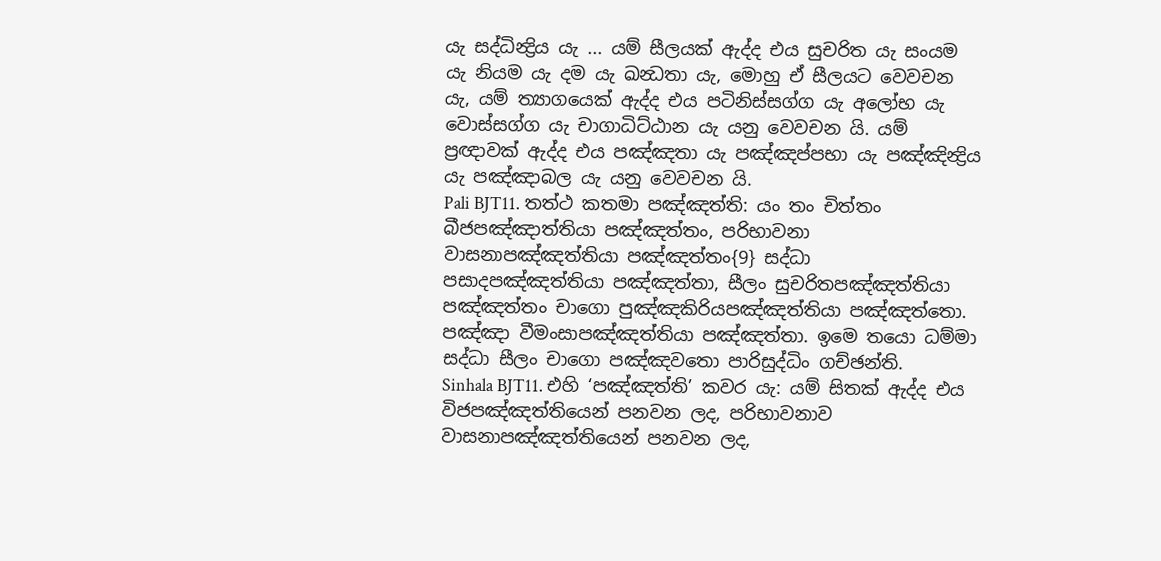යැ සද්ධින්‍ද්‍රිය යැ ... යම් සීලයක් ඇද්ද එය සුචරිත යැ සංයම යැ නියම යැ දම යැ ඛන්‍ධතා යැ, මොහු ඒ සීලයට වෙවචන යැ, යම් ත්‍යාගයෙක් ඇද්ද එය පටිනිස්සග්ග යැ අලෝභ යැ වොස්සග්ග යැ චාගාධිට්ඨාන යැ යනු වෙවචන යි. යම් ප්‍රඥාවක් ඇද්ද එය පඤ්ඤතා යැ පඤ්ඤප්පභා යැ පඤ්ඤින්‍ද්‍රිය යැ පඤ්ඤාබල යැ යනු වෙවචන යි.
Pali BJT11. තත්ථ කතමා පඤ්ඤත්ති: යං තං චිත්තං බීජපඤ්ඤාත්තියා පඤ්ඤත්තං, පරිභාවනා වාසනාපඤ්ඤත්තියා පඤ්ඤත්තං{9} සද්ධා පසාදපඤ්ඤත්තියා පඤ්ඤත්තා, සීලං සුචරිතපඤ්ඤත්තියා පඤ්ඤත්තං චාගො පුඤ්ඤකිරියපඤ්ඤත්තියා පඤ්ඤත්තො. පඤ්ඤා වීමංසාපඤ්ඤත්තියා පඤ්ඤත්තා. ඉමෙ තයො ධම්මා සද්ධා සීලං චාගො පඤ්ඤවතො පාරිසුද්ධිං ගච්ඡන්ති.
Sinhala BJT11. එහි ‘පඤ්ඤත්ති’ කවර යැ: යම් සිතක් ඇද්ද එය විජපඤ්ඤත්තියෙන් පනවන ලද, පරිභාවනාව වාසනාපඤ්ඤත්තියෙන් පනවන ලද,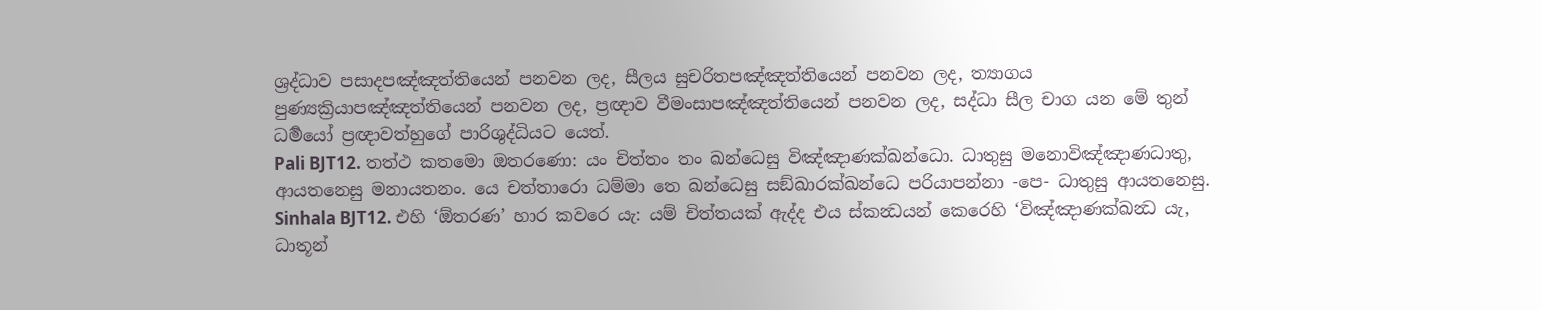ශ්‍රද්ධාව පසාදපඤ්ඤත්තියෙන් පනවන ලද, සීලය සුචරිතපඤ්ඤත්තියෙන් පනවන ලද, ත්‍යාගය පුණ්‍යක්‍රියාපඤ්ඤත්තියෙන් පනවන ලද, ප්‍රඥාව වීමංසාපඤ්ඤත්තියෙන් පනවන ලද, සද්ධා සීල චාග යන මේ තුන් ධර්‍මයෝ ප්‍රඥාවත්හුගේ පාරිශුද්ධියට යෙත්.
Pali BJT12. තත්ථ කතමො ඔතරණො: යං චිත්තං තං ඛන්ධෙසු විඤ්ඤාණක්ඛන්ධො. ධාතුසු මනොවිඤ්ඤාණධාතු, ආයතනෙසු මනායතනං. යෙ චත්තාරො ධම්මා තෙ ඛන්ධෙසු සඞ්ඛාරක්ඛන්ධෙ පරියාපන්නා -පෙ- ධාතුසු ආයතනෙසු.
Sinhala BJT12. එහි ‘ඕතරණ’ හාර කවරෙ යැ: යම් චිත්තයක් ඇද්ද එය ස්කන්‍ධයන් කෙරෙහි ‘විඤ්ඤාණක්ඛන්‍ධ යැ, ධාතූන්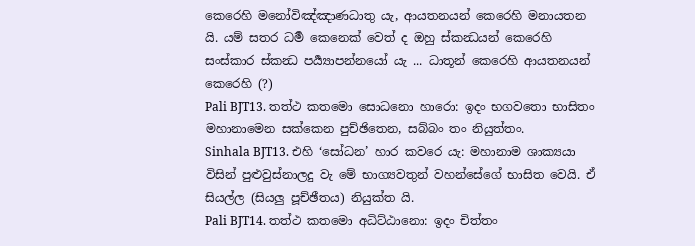කෙරෙහි මනෝවිඤ්ඤාණධාතු යැ, ආයතනයන් කෙරෙහි මනායතන යි. යම් සතර ධර්‍ම කෙනෙක් වෙත් ද ඔහු ස්කන්‍ධයන් කෙරෙහි සංස්කාර ස්කන්‍ධ පර්‍ය්‍යාපන්නයෝ යැ ... ධාතූන් කෙරෙහි ආයතනයන් කෙරෙහි (?)
Pali BJT13. තත්ථ කතමො සොධනො හාරො: ඉදං භගවතො භාසිතං මහානාමෙන සක්කෙන පුච්ඡිතෙන, සබ්බං තං නියුත්තං.
Sinhala BJT13. එහි ‘සෝධන’ හාර කවරෙ යැ: මහානාම ශාක්‍යයා විසින් පුළුවුස්නාලදු වැ මේ භාග්‍යවතුන් වහන්සේගේ භාසිත වෙයි. ඒ සියල්ල (සියලු පූච්ඡීතය) නියුක්ත යි.
Pali BJT14. තත්ථ කතමො අධිට්ඨානො: ඉදං චිත්තං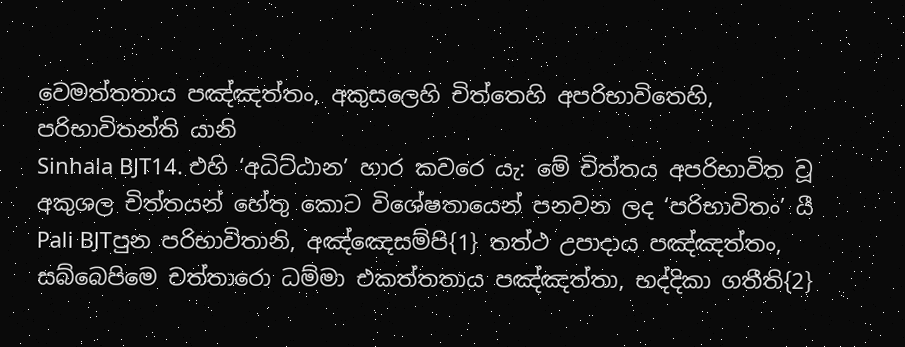වෙමත්තතාය පඤ්ඤත්තං, අකුසලෙහි චිත්තෙහි අපරිභාවිතෙහි, පරිභාවිතන්ති යානි
Sinhala BJT14. එහි ‘අධිට්ඨාන’ හාර කවරෙ යැ: මේ චිත්තය අපරිභාවිත වූ අකුශල චිත්තයන් හේතු කොට විශේෂතායෙන් පනවන ලද ‘පරිභාවිතං’ යී
Pali BJTපුන පරිභාවිතානි, අඤ්ඤෙසම්පි{1} තත්ථ උපාදාය පඤ්ඤත්තං, සබ්බෙපිමෙ චත්තාරො ධම්මා එකත්තතාය පඤ්ඤත්තා, භද්දිකා ගතීති{2}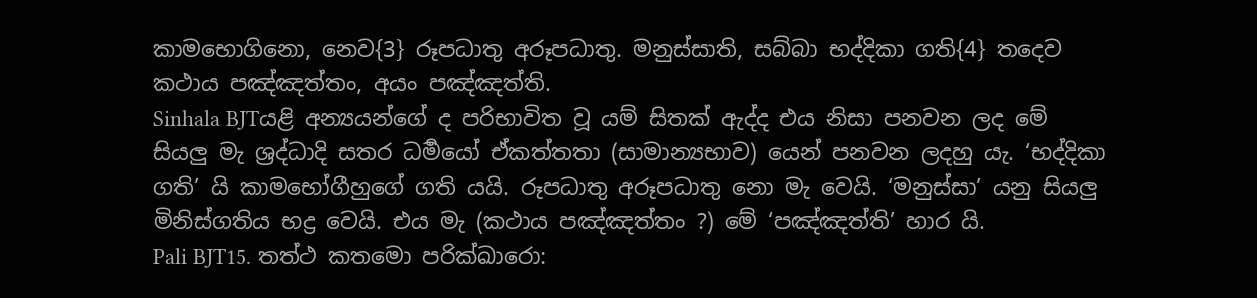කාමභොගිනො, නෙව{3} රූපධාතු අරූපධාතු. මනුස්සාති, සබ්බා භද්දිකා ගති{4} තදෙව කථාය පඤ්ඤත්තං, අයං පඤ්ඤත්ති.
Sinhala BJTයළි අන්‍යයන්ගේ ද පරිභාවිත වූ යම් සිතක් ඇද්ද එය නිසා පනවන ලද මේ සියලු මැ ශ්‍රද්ධාදි සතර ධර්‍මයෝ ඒකත්තතා (සාමාන්‍යභාව) යෙන් පනවන ලදහු යැ. ‘භද්දිකා ගති’ යි කාමභෝගීහුගේ ගති යයි. රූපධාතු අරූපධාතු නො මැ වෙයි. ‘මනුස්සා’ යනු සියලු මිනිස්ගතිය භද්‍ර වෙයි. එය මැ (කථාය පඤ්ඤත්තං ?) මේ ‘පඤ්ඤත්ති’ හාර යි.
Pali BJT15. තත්ථ කතමො පරික්ඛාරො: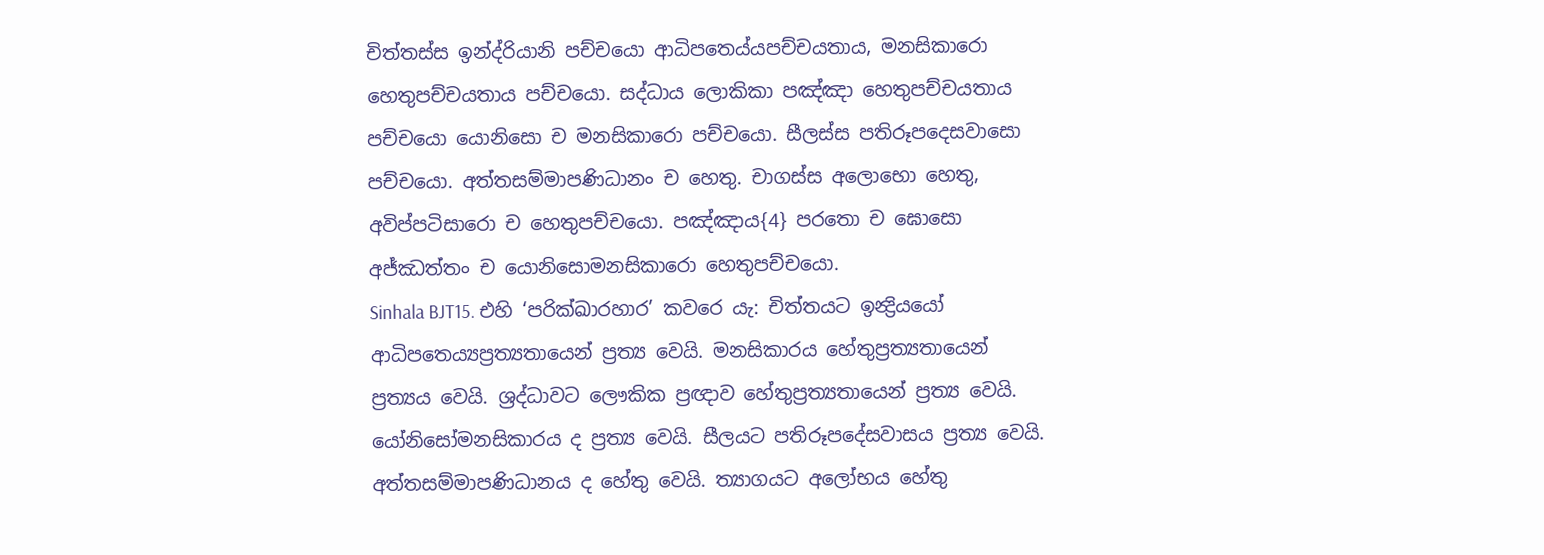චිත්තස්ස ඉන්ද්රියානි පච්චයො ආධිපතෙය්යපච්චයතාය, මනසිකාරො හෙතුපච්චයතාය පච්චයො. සද්ධාය ලොකිකා පඤ්ඤා හෙතුපච්චයතාය පච්චයො යොනිසො ච මනසිකාරො පච්චයො. සීලස්ස පතිරූපදෙසවාසො පච්චයො. අත්තසම්මාපණිධානං ච හෙතු. චාගස්ස අලොභො හෙතු, අවිප්පටිසාරො ච හෙතුපච්චයො. පඤ්ඤාය{4} පරතො ච ඝොසො අජ්ඣත්තං ච යොනිසොමනසිකාරො හෙතුපච්චයො.
Sinhala BJT15. එහි ‘පරික්ඛාරහාර’ කවරෙ යැ: චිත්තයට ඉන්‍ද්‍රියයෝ ආධිපතෙය්‍යප්‍රත්‍යතායෙන් ප්‍රත්‍ය වෙයි. මනසිකාරය හේතුප්‍රත්‍යතායෙන් ප්‍රත්‍යය වෙයි. ශ්‍රද්ධාවට ලෞකික ප්‍රඥාව හේතුප්‍රත්‍යතායෙන් ප්‍රත්‍ය වෙයි. යෝනිසෝමනසිකාරය ද ප්‍රත්‍ය වෙයි. සීලයට පතිරූපදේසවාසය ප්‍රත්‍ය වෙයි. අත්තසම්මාපණිධානය ද හේතු වෙයි. ත්‍යාගයට අලෝභය හේතු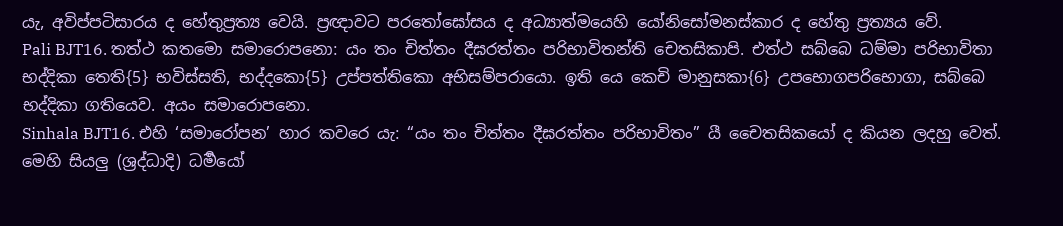යැ, අවිප්පටිසාරය ද හේතුප්‍රත්‍ය වෙයි. ප්‍රඥාවට පරතෝඝෝසය ද අධ්‍යාත්මයෙහි යෝනිසෝමනස්කාර ද හේතු ප්‍රත්‍යය වේ.
Pali BJT16. තත්ථ කතමො සමාරොපනො: යං තං චිත්තං දීඝරත්තං පරිභාවිතන්ති චෙතසිකාපි. එත්ථ සබ්බෙ ධම්මා පරිභාවිතා භද්දිකා තෙති{5} භවිස්සති, භද්දකො{5} උප්පත්තිකො අභිසම්පරායො. ඉති යෙ කෙචි මානුසකා{6} උපභොගපරිභොගා, සබ්බෙ භද්දිකා ගතියෙව. අයං සමාරොපනො.
Sinhala BJT16. එහි ‘සමාරෝපන’ හාර කවරෙ යැ: “යං තං චිත්තං දීඝරත්තං පරිභාවිතං” යී චෛතසිකයෝ ද කියන ලදහු වෙත්. මෙහි සියලු (ශ්‍රද්ධාදි) ධර්‍මයෝ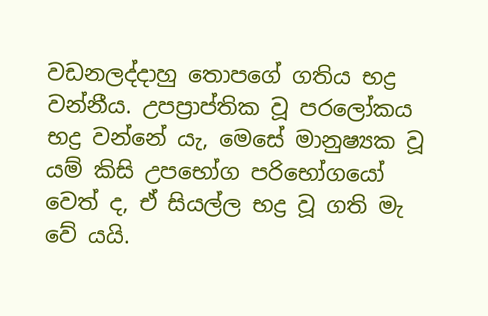වඩනලද්දාහු තොපගේ ගතිය භද්‍ර වන්නීය. උපප්‍රාප්තික වූ පරලෝකය භද්‍ර වන්නේ යැ, මෙසේ මානුෂ්‍යක වූ යම් කිසි උපභෝග පරිභෝගයෝ වෙත් ද, ඒ සියල්ල භද්‍ර වූ ගති මැ වේ යයි.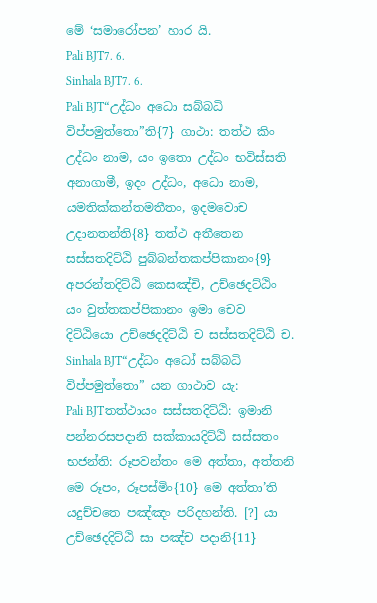මේ ‘සමාරෝපන’ හාර යි.
Pali BJT7. 6.
Sinhala BJT7. 6.
Pali BJT“උද්ධං අධො සබ්බධි විප්පමුත්තො”ති{7} ගාථා: තත්ථ කිං උද්ධං නාම, යං ඉතො උද්ධං භවිස්සති අනාගාමී, ඉදං උද්ධං, අධො නාම, යමතික්කන්තමතීතං, ඉදමවොච උදානතන්ති{8} තත්ථ අතීතෙන සස්සතදිට්ඨි පුබ්බන්තකප්පිකානං{9} අපරන්තදිට්ඨි කෙසඤ්චි, උච්ඡෙදට්ඨිං යං වුත්තකප්පිකානං ඉමා චෙව දිට්ඨියො උච්ඡෙදදිට්ඨි ච සස්සතදිට්ඨි ච.
Sinhala BJT“උද්ධං අධෝ සබ්බධි විප්පමුත්තො” යන ගාථාව යැ:
Pali BJTතත්ථායං සස්සතදිට්ඨි: ඉමානි පන්නරසපදානි සක්කායදිට්ඨි සස්සතං භජන්ති: රූපවන්තං මෙ අත්තා, අත්තනි මෙ රූපං, රූපස්මිං{10} මෙ අත්තා’ති යදුච්චතෙ පඤ්ඤං පරිදහන්ති. [?] යා උච්ඡෙදදිට්ඨි සා පඤ්ච පදානි{11}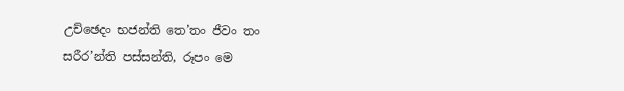උච්ඡෙදං භජන්ති තෙ’තං ජීවං තං සරීර’න්ති පස්සන්ති, රූපං මෙ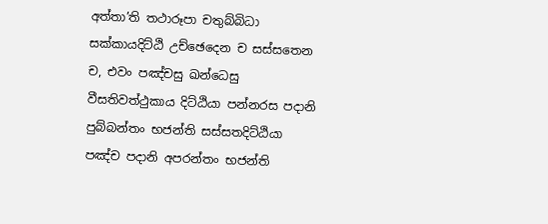අත්තා’ති තථාරූපා චතුබ්බිධා සක්කායදිට්ඨි උච්ඡෙදෙන ච සස්සතෙන ච, එවං පඤ්චසු ඛන්ධෙසු වීසතිවත්ථුකාය දිට්ඨියා පන්නරස පදානි පුබ්බන්තං භජන්ති සස්සතදිට්ඨියා පඤ්ච පදානි අපරන්තං භජන්ති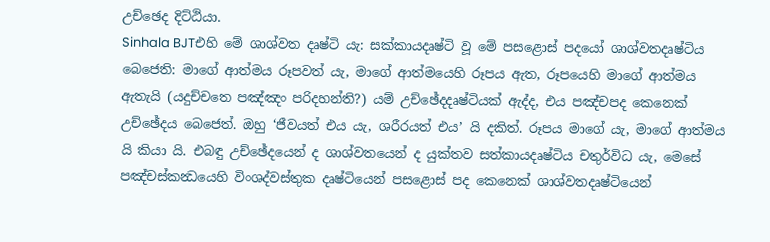උච්ඡෙද දිට්ඨියා.
Sinhala BJTඑහි මේ ශාශ්වත දෘෂ්ටි යැ: සක්කායදෘෂ්ටි වූ මේ පසළොස් පදයෝ ශාශ්වතදෘෂ්ටිය බෙජෙති: මාගේ ආත්මය රූපවත් යැ, මාගේ ආත්මයෙහි රූපය ඇත, රූපයෙහි මාගේ ආත්මය ඇතැයි (යදුච්චතෙ පඤ්ඤං පරිදහන්ති?) යම් උච්ඡේදදෘෂ්ටියක් ඇද්ද, එය පඤ්චපද කෙනෙක් උච්ඡේදය බෙජෙත්. ඔහු ‘ජීවයත් එය යැ, ශරීරයත් එය’ යි දකිත්. රූපය මාගේ යැ, මාගේ ආත්මය යි කියා යි. එබඳු උච්ඡේදයෙන් ද ශාශ්වතයෙන් ද යුක්තව සත්කායදෘෂ්ටිය චතුර්විධ යැ, මෙසේ පඤ්චස්කන්‍ධයෙහි විංශද්වස්තුක දෘෂ්ටියෙන් පසළොස් පද කෙනෙක් ශාශ්වතදෘෂ්ටියෙන්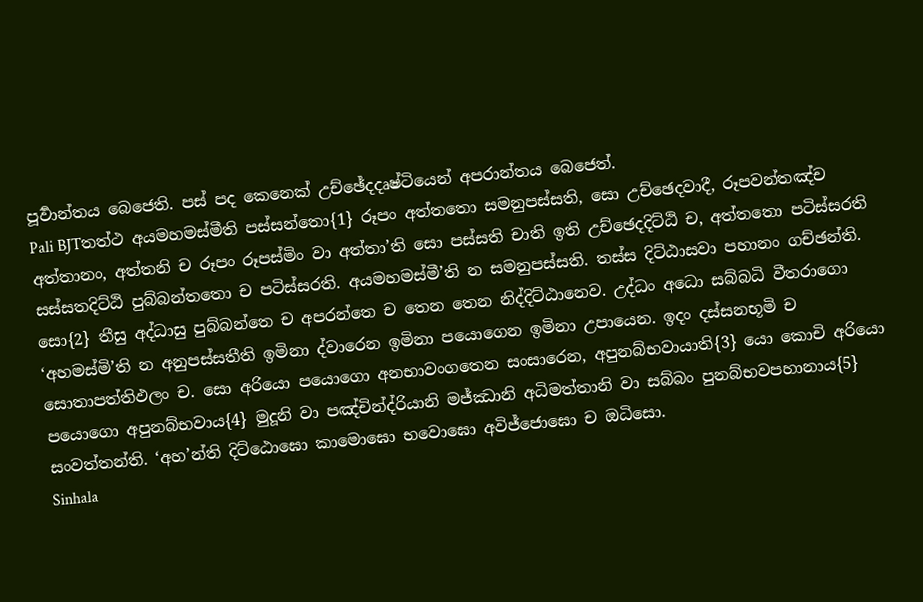පූර්‍වාන්තය බෙජෙති. පස් පද කෙනෙක් උච්ඡේදදෘෂ්ටියෙන් අපරාන්තය බෙජෙත්.
Pali BJTතත්ථ අයමහමස්මීති පස්සන්තො{1} රූපං අත්තතො සමනුපස්සති, සො උච්ඡෙදවාදී, රූපවන්තඤ්ච අත්තානං, අත්තනි ච රූපං රූපස්මිං වා අත්තා’ති සො පස්සති චාති ඉති උච්ඡෙදදිට්ඨි ච, අත්තතො පටිස්සරති සස්සතදිට්ඨි පුබ්බන්තතො ච පටිස්සරති. අයමහමස්මී’ති න සමනුපස්සති. තස්ස දිට්ඨාසවා පහානං ගච්ඡන්ති. සො{2} තීසු අද්ධාසු පුබ්බන්තෙ ච අපරන්තෙ ච තෙන තෙන නිද්දිට්ඨානෙව. උද්ධං අධො සබ්බධි වීතරාගො ‘අහමස්මි’ති න අනුපස්සතීති ඉමිනා ද්වාරෙන ඉමිනා පයොගෙන ඉමිනා උපායෙන. ඉදං දස්සනභූමි ච සොතාපත්තිඵලං ච. සො අරියො පයොගො අනභාවංගතෙන සංසාරෙන, අපුනබ්භවායාති{3} යො කොචි අරියො පයොගො අපුනබ්භවාය{4} මුදූනි වා පඤ්චින්ද්රියානි මජ්ඣානි අධිමත්තානි වා සබ්බං පුනබ්භවපහානාය{5} සංවත්තන්ති. ‘අහ’න්ති දිට්ඨොඝො කාමොඝො භවොඝො අවිජ්ජොඝො ච ඔධිසො.
Sinhala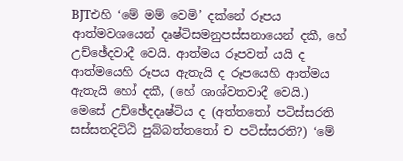BJTඑහි ‘මේ මම් වෙමි’ දක්නේ රූපය ආත්මවශයෙන් දෘෂ්ටිසමනුපස්සනායෙන් දකී, හේ උච්ඡේදවාදී වෙයි. ආත්මය රූපවත් යයි ද ආත්මයෙහි රූපය ඇතැයි ද රූපයෙහි ආත්මය ඇතැයි හෝ දකී, (හේ ශාශ්වතවාදී වෙයි.) මෙසේ උච්ඡේදදෘෂ්ටිය ද (අත්තතෝ පටිස්සරති සස්සතදිට්ඨි පුබ්බත්‍තතෝ ච පටිස්සරති?) ‘මේ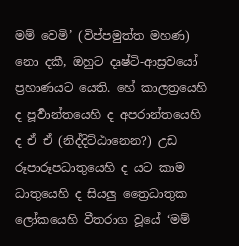මම් වෙමි’ (විප්පමුත්ත මහණ) නො දකී, ඔහුට දෘෂ්ටි-ආස්‍රවයෝ ප්‍රහාණයට යෙති. හේ කාලත්‍රයෙහි ද පූර්‍වාන්තයෙහි ද අපරාන්තයෙහි ද ඒ ඒ (නිද්දිට්ඨානෙන?) උඩ රූපාරූපධාතුයෙහි ද යට කාම ධාතුයෙහි ද සියලු ත්‍රෛධාතුක ලෝකයෙහි වීතරාග වූයේ ‘මම්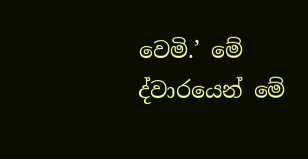වෙමි.’ මේ ද්වාරයෙන් මේ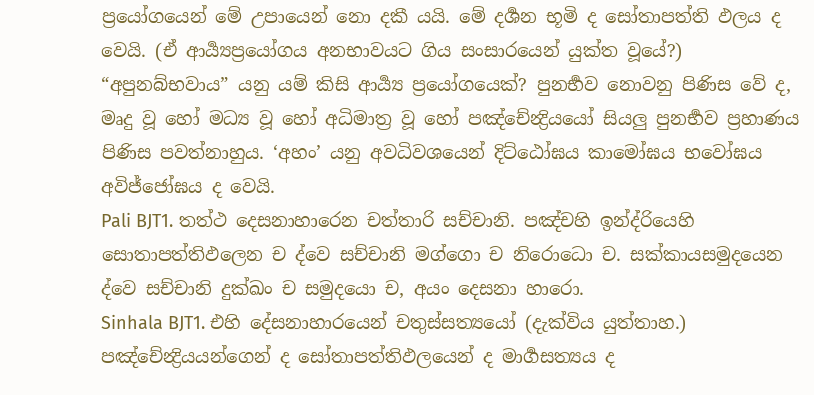ප්‍රයෝගයෙන් මේ උපායෙන් නො දකී යයි. මේ දර්‍ශන භූමි ද සෝතාපත්ති ඵලය ද වෙයි. (ඒ ආර්‍ය්‍යප්‍රයෝගය අනභාවයට ගිය සංසාරයෙන් යුක්ත වූයේ?) “අපුනබ්භවාය” යනු යම් කිසි ආර්‍ය්‍ය ප්‍රයෝගයෙක්? පුනර්‍භව නොවනු පිණිස වේ ද, මෘදු වූ හෝ මධ්‍ය වූ හෝ අධිමාත්‍ර වූ හෝ පඤ්චේන්‍ද්‍රියයෝ සියලු පුනර්‍භව ප්‍රහාණය පිණිස පවත්නාහුය. ‘අහං’ යනු අවධිවශයෙන් දිට්ඨෝඝය කාමෝඝය භවෝඝය අවිජ්ජෝඝය ද වෙයි.
Pali BJT1. තත්ථ දෙසනාහාරෙන චත්තාරි සච්චානි. පඤ්චහි ඉන්ද්රියෙහි සොතාපත්තිඵලෙන ච ද්වෙ සච්චානි මග්ගො ච නිරොධො ච. සක්කායසමුදයෙන ද්වෙ සච්චානි දුක්ඛං ච සමුදයො ච, අයං දෙසනා හාරො.
Sinhala BJT1. එහි දේසනාහාරයෙන් චතුස්සත්‍යයෝ (දැක්විය යුත්තාහ.) පඤ්චේන්‍ද්‍රියයන්ගෙන් ද සෝතාපත්තිඵලයෙන් ද මාර්‍ගසත්‍යය ද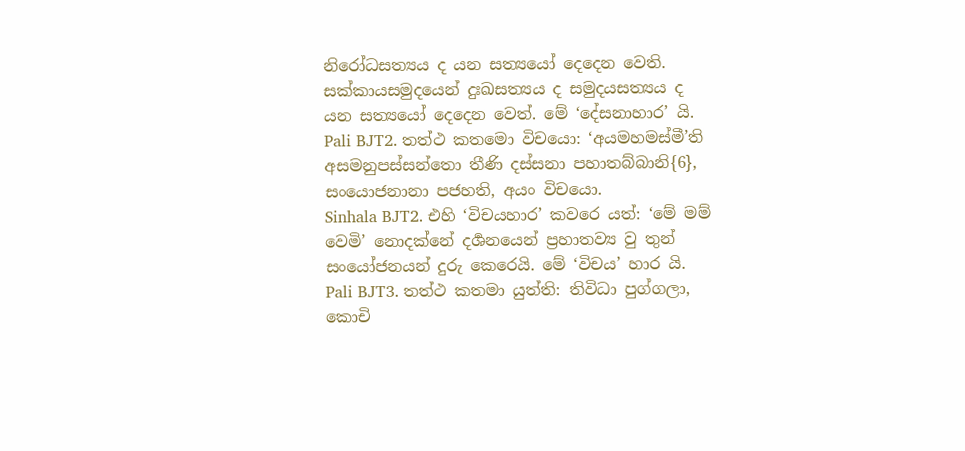නිරෝධසත්‍යය ද යන සත්‍යයෝ දෙදෙන වෙති. සක්කායසමුදයෙන් දුඃඛසත්‍යය ද සමුදයසත්‍යය ද යන සත්‍යයෝ දෙදෙන වෙත්. මේ ‘දේසනාහාර’ යි.
Pali BJT2. තත්ථ කතමො විචයො: ‘අයමහමස්මී’ති අසමනුපස්සන්තො තීණි දස්සනා පහාතබ්බානි{6}, සංයොජනානා පජහති, අයං විචයො.
Sinhala BJT2. එහි ‘විචයහාර’ කවරෙ යත්: ‘මේ මම් වෙමි’ නොදක්නේ දර්‍ශනයෙන් ප්‍රහාතව්‍ය වු තුන් සංයෝජනයන් දුරු කෙරෙයි. මේ ‘විචය’ හාර යි.
Pali BJT3. තත්ථ කතමා යුත්ති: තිවිධා පුග්ගලා, කොචි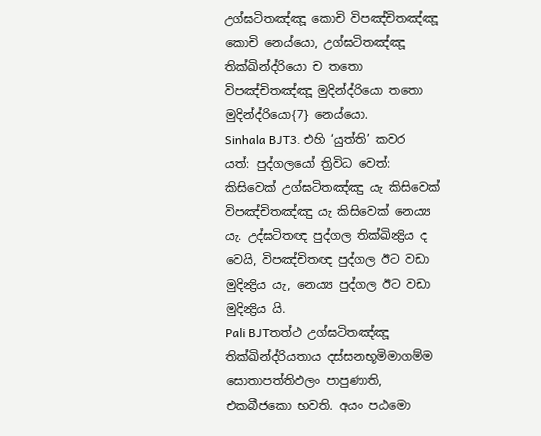උග්ඝටිතඤ්ඤූ කොචි විපඤ්චිතඤ්ඤූ කොචි නෙය්යො, උග්ඝටිතඤ්ඤූ තික්ඛින්ද්රියො ච තතො විපඤ්චිතඤ්ඤූ මුදින්ද්රියො තතො මුදින්ද්රියො{7} නෙය්යො.
Sinhala BJT3. එහි ‘යුත්ති’ කවර යත්: පුද්ගලයෝ ත්‍රිවිධ වෙත්: කිසිවෙක් උග්ඝටිතඤ්ඤු යැ කිසිවෙක් විපඤ්චිතඤ්ඤු යැ කිසිවෙක් නෙය්‍ය යැ. උද්ඝටිතඥ පුද්ගල තික්ඛින්‍ද්‍රිය ද වෙයි, විපඤ්චිතඥ පුද්ගල ඊට වඩා මුදින්‍ද්‍රිය යැ, නෙය්‍ය පුද්ගල ඊට වඩා මුදින්‍ද්‍රිය යි.
Pali BJTතත්ථ උග්ඝටිතඤ්ඤූ තික්ඛින්ද්රියතාය දස්සනභූමිමාගම්ම සොතාපත්තිඵලං පාපුණාති, එකබීජකො භවති. අයං පඨමො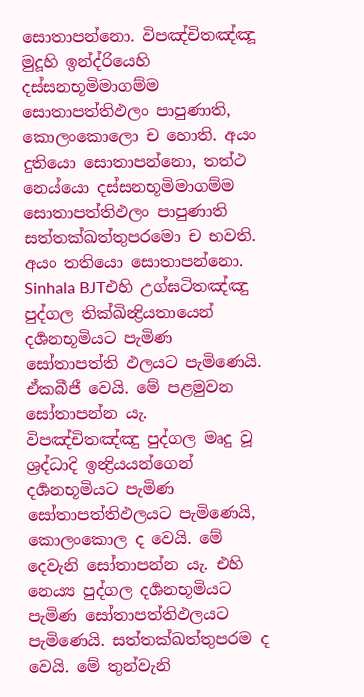සොතාපන්නො. විපඤ්චිතඤ්ඤූ මුදූහි ඉන්ද්රියෙහි දස්සනභූමිමාගම්ම සොතාපත්තිඵලං පාපුණාති, කොලංකොලො ච හොති. අයං දුතියො සොතාපන්නො, තත්ථ නෙය්යො දස්සනභූමිමාගම්ම සොතාපත්තිඵලං පාපුණාති සත්තක්ඛත්තුපරමො ච භවති. අයං තතියො සොතාපන්නො.
Sinhala BJTඑහි උග්ඝටිතඤ්ඤු පුද්ගල තික්ඛින්‍ද්‍රියතායෙන් දර්‍ශනභූමියට පැමිණ සෝතාපත්ති ඵලයට පැමිණෙයි. ඒකබීජී වෙයි. මේ පළමුවන සෝතාපන්න යැ. විපඤ්චිතඤ්ඤු පුද්ගල මෘදු වූ ශ්‍රද්ධාදි ඉන්‍ද්‍රියයන්ගෙන් දර්‍ශනභූමියට පැමිණ සෝතාපත්තිඵලයට පැමිණෙයි, කොලංකොල ද වෙයි. මේ දෙවැනි සෝතාපන්න යැ. එහි නෙය්‍ය පුද්ගල දර්‍ශනභූමියට පැමිණ සෝතාපත්තිඵලයට පැමිණෙයි. සත්තක්ඛත්තුපරම ද වෙයි. මේ තුන්වැනි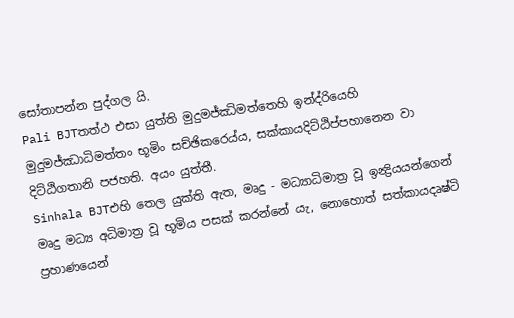සෝතාපන්න පුද්ගල යි.
Pali BJTතත්ථ එසා යුත්ති මුදුමජ්ඣිමත්තෙහි ඉන්ද්රියෙහි මුදුමජ්ඣාධිමත්තං භූමිං සච්ඡිකරෙය්ය, සක්කායදිට්ඨිප්පහානෙන වා දිට්ඨිගතානි පජහති. අයං යුත්තී.
Sinhala BJTඑහි තෙල යුක්ති ඇත, මෘදු - මධ්‍යාධිමාත්‍ර වූ ඉන්‍ද්‍රියයන්ගෙන් මෘදු මධ්‍ය අධිමාත්‍ර වූ භූමිය පසක් කරන්නේ යැ, නොහොත් සත්කායදෘෂ්ටි ප්‍රහාණයෙන්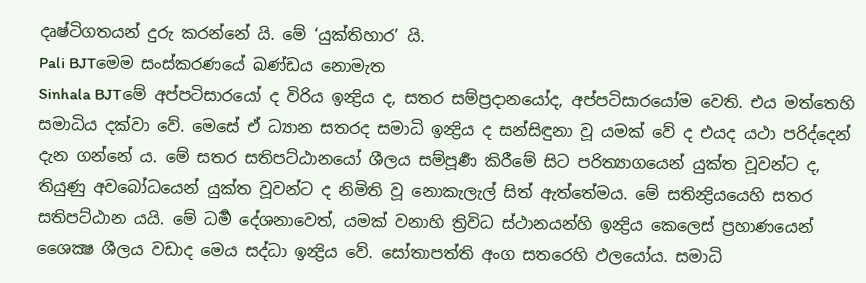දෘෂ්ටිගතයන් දුරු කරන්නේ යි. මේ ‘යුක්තිහාර’ යි.
Pali BJTමෙම සංස්කරණයේ ඛණ්ඩය නොමැත
Sinhala BJTමේ අප්පටිසාරයෝ ද විරිය ඉන්‍ද්‍රිය ද, සතර සම්ප්‍රදානයෝද, අප්පටිසාරයෝම වෙති. එය මත්තෙහි සමාධිය දක්වා වේ. මෙසේ ඒ ධ්‍යාන සතරද සමාධි ඉන්‍ද්‍රිය ද සන්සිඳුනා වූ යමක් වේ ද එයද යථා පරිද්දෙන් දැන ගන්නේ ය. මේ සතර සතිපට්ඨානයෝ ශීලය සම්පූර්‍ණ කිරීමේ සිට පරිත්‍යාගයෙන් යුක්ත වූවන්ට ද, තියුණු අවබෝධයෙන් යුක්ත වූවන්ට ද නිමිති වූ නොකැලැල් සිත් ඇත්තේමය. මේ සතින්‍ද්‍රියයෙහි සතර සතිපට්ඨාන යයි. මේ ධර්‍ම දේශනාවෙත්, යමක් වනාහි ත්‍රිවිධ ස්ථානයන්හි ඉන්‍ද්‍රිය කෙලෙස් ප්‍රහාණයෙන් ශෛක්‍ෂ ශීලය වඩාද මෙය සද්ධා ඉන්‍ද්‍රිය වේ. සෝතාපත්ති අංග සතරෙහි ඵලයෝය. සමාධි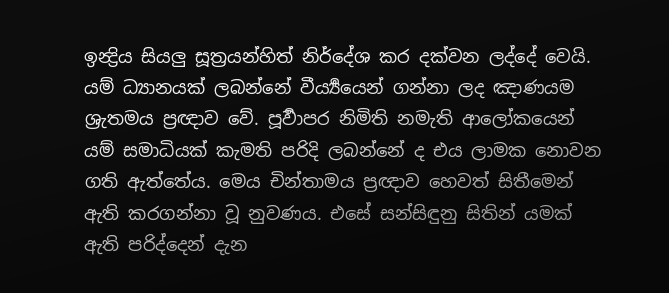ඉන්‍ද්‍රිය සියලු සූත්‍රයන්හිත් නිර්දේශ කර දක්වන ලද්දේ වෙයි. යම් ධ්‍යානයක් ලබන්නේ වීර්‍ය්‍යයෙන් ගන්නා ලද ඤාණයම ශ්‍රැතමය ප්‍රඥාව වේ. පූර්‍වාපර නිමිති නමැති ආලෝකයෙන් යම් සමාධියක් කැමති පරිදි ලබන්නේ ද එය ලාමක නොවන ගති ඇත්තේය. මෙය චින්තාමය ප්‍රඥාව හෙවත් සිතීමෙන් ඇති කරගන්නා වූ නුවණය. එසේ සන්සිඳුනු සිතින් යමක් ඇති පරිද්දෙන් දැන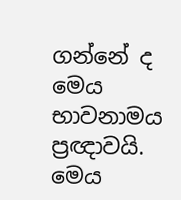ගන්නේ ද මෙය භාවනාමය ප්‍රඥාවයි. මෙය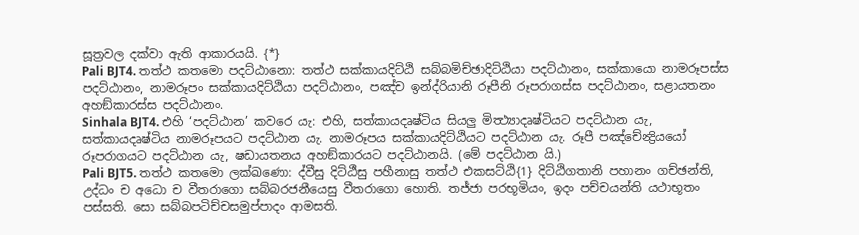සූත්‍රවල දක්වා ඇති ආකාරයයි. {*}
Pali BJT4. තත්ථ කතමො පදට්ඨානො: තත්ථ සක්කායදිට්ඨි සබ්බමිච්ඡාදිට්ඨියා පදට්ඨානං, සක්කායො නාමරූපස්ස පදට්ඨානං, නාමරූපං සක්කායදිට්ඨියා පදට්ඨානං, පඤ්ච ඉන්ද්රියානි රූපීනි රූපරාගස්ස පදට්ඨානං, සළායතනං අහඞ්කාරස්ස පදට්ඨානං.
Sinhala BJT4. එහි ‘පදට්ඨාන’ කවරෙ යැ: එහි, සත්කායදෘෂ්ටිය සියලු මිත්‍ථ්‍යාදෘෂ්ටියට පදට්ඨාන යැ, සත්කායදෘෂ්ටිය නාමරූපයට පදට්ඨාන යැ. නාමරූපය සක්කායදිට්ඨියට පදට්ඨාන යැ. රූපී පඤ්චේන්‍ද්‍රියයෝ රූපරාගයට පදට්ඨාන යැ, ෂඩායතනය අහඞ්කාරයට පදට්ඨානයි. (මේ පදට්ඨාන යි.)
Pali BJT5. තත්ථ කතමො ලක්ඛණො: ද්වීසු දිට්ඨීසු පහීනාසු තත්ථ එකසට්ඨි{1} දිට්ඨිගතානි පහානං ගච්ඡන්ති, උද්ධං ච අධො ච වීතරාගො සබ්බරජනීයෙසු වීතරාගො හොති. තජ්ජා පරභූමියං, ඉදං පච්චයන්ති යථාභූතං පස්සති. සො සබ්බපටිච්චසමුප්පාදං ආමසති.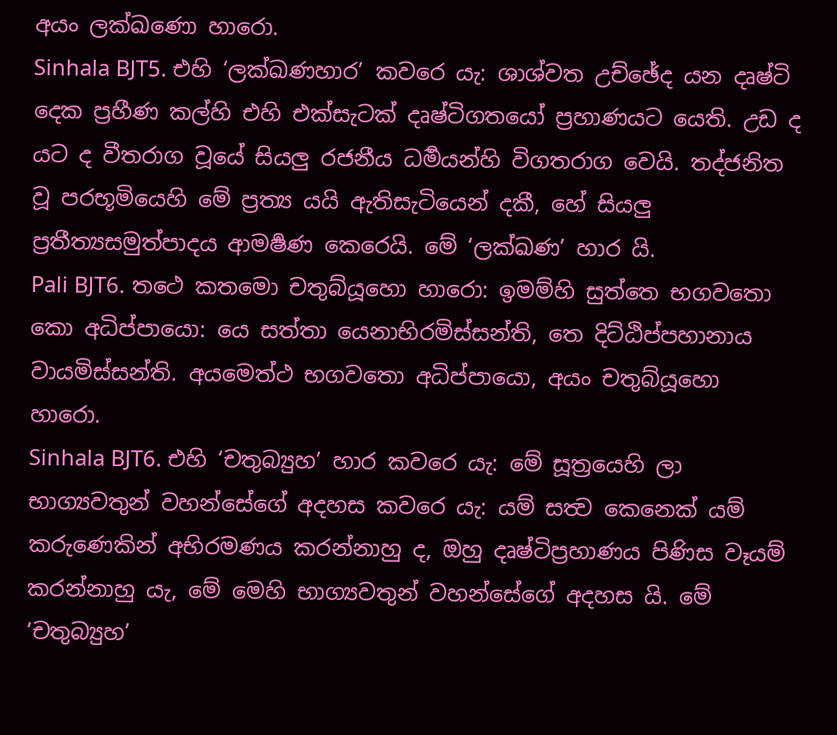අයං ලක්ඛණො හාරො.
Sinhala BJT5. එහි ‘ලක්ඛණහාර’ කවරෙ යැ: ශාශ්වත උච්ඡේද යන දෘෂ්ටි දෙක ප්‍රහීණ කල්හි එහි එක්සැටක් දෘෂ්ටිගතයෝ ප්‍රහාණයට යෙති. උඩ ද යට ද වීතරාග වූයේ සියලු රජනීය ධර්‍මයන්හි විගතරාග වෙයි. තද්ජනිත වූ පරභූමියෙහි මේ ප්‍රත්‍ය යයි ඇතිසැටියෙන් දකී, හේ සියලු ප්‍රතීත්‍යසමුත්පාදය ආමර්‍ෂණ කෙරෙයි. මේ ‘ලක්ඛණ’ හාර යි.
Pali BJT6. තථෙ කතමො චතුබ්යූහො හාරො: ඉමම්හි සුත්තෙ භගවතො කො අධිප්පායො: යෙ සත්තා යෙනාභිරමිස්සන්ති, තෙ දිට්ඨිප්පහානාය වායමිස්සන්ති. අයමෙත්ථ භගවතො අධිප්පායො, අයං චතුබ්යූහො හාරො.
Sinhala BJT6. එහි ‘චතුබ්‍යුහ’ හාර කවරෙ යැ: මේ සූත්‍රයෙහි ලා භාග්‍යවතුන් වහන්සේගේ අදහස කවරෙ යැ: යම් සත්‍ව කෙනෙක් යම් කරුණෙකින් අභිරමණය කරන්නාහු ද, ඔහු දෘෂ්ටිප්‍රහාණය පිණිස වෑයම් කරන්නාහු යැ, මේ මෙහි භාග්‍යවතුන් වහන්සේගේ අදහස යි. මේ ‘චතුබ්‍යුහ’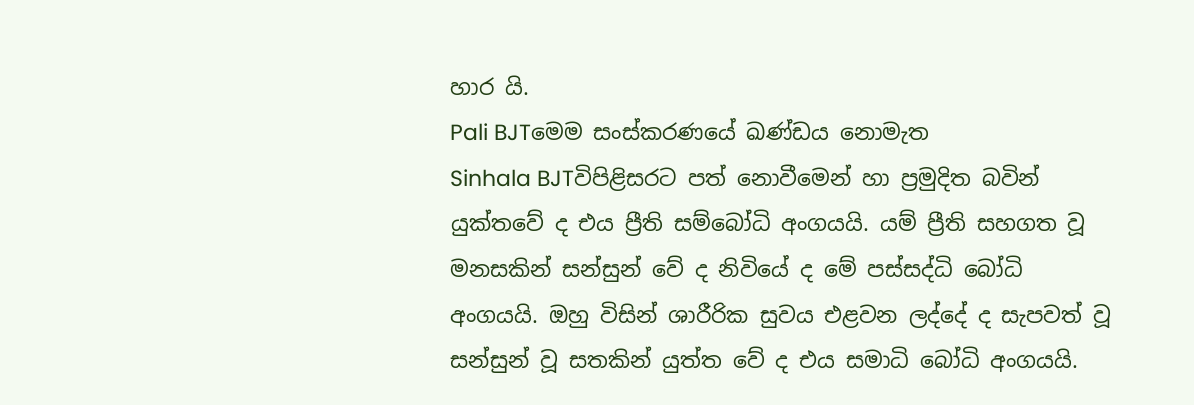හාර යි.
Pali BJTමෙම සංස්කරණයේ ඛණ්ඩය නොමැත
Sinhala BJTවිපිළිසරට පත් නොවීමෙන් හා ප්‍රමුදිත බවින් යුක්තවේ ද එය ප්‍රීති සම්බෝධි අංගයයි. යම් ප්‍රීති සහගත වූ මනසකින් සන්සුන් වේ ද නිවියේ ද මේ පස්සද්ධි බෝධි අංගයයි. ඔහු විසින් ශාරීරික සුවය එළවන ලද්දේ ද සැපවත් වූ සන්සුන් වූ සතකින් යුත්ත වේ ද එය සමාධි බෝධි අංගයයි.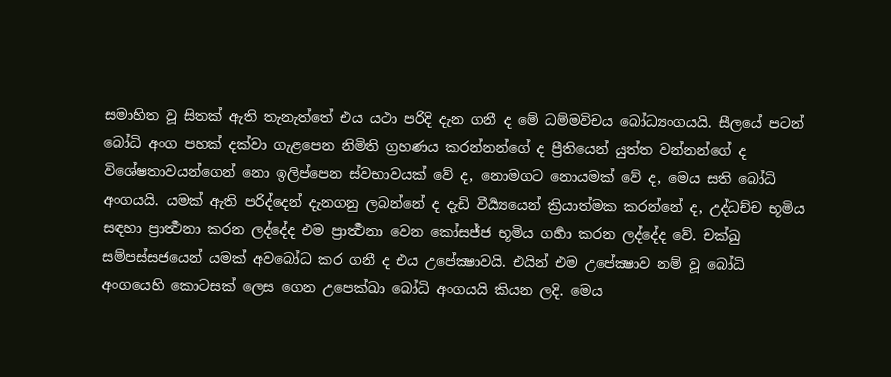සමාහිත වූ සිතක් ඇති තැනැත්තේ එය යථා පරිදි දැන ගනී ද මේ ධම්මවිචය බෝධ්‍යංගයයි. සීලයේ පටන් බෝධි අංග පහක් දක්වා ගැළපෙන නිමිති ග්‍රහණය කරන්නන්ගේ ද ප්‍රීතියෙන් යුත්ත වන්නන්ගේ ද විශේෂතාවයන්ගෙන් නො ඉලිප්පෙන ස්වභාවයක් වේ ද, නොමගට නොයමක් වේ ද, මෙය සති බෝධි අංගයයි. යමක් ඇති පරිද්දෙන් දැනගනු ලබන්නේ ද දැඩි වීර්‍ය්‍යයෙන් ක්‍රියාත්මක කරන්නේ ද, උද්ධච්ච භූමිය සඳහා ප්‍රාර්‍ත්‍ථනා කරන ලද්දේද එම ප්‍රාර්‍ත්‍ථනා වෙන කෝසජ්ජ භූමිය ගර්‍හා කරන ලද්දේද වේ. චක්ඛු සම්පස්සජයෙන් යමක් අවබෝධ කර ගනී ද එය උපේක්‍ෂාවයි. එයින් එම උපේක්‍ෂාව නම් වූ බෝධි අංගයෙහි කොටසක් ලෙස ගෙන උපෙක්ඛා බෝධි අංගයයි කියන ලදි. මෙය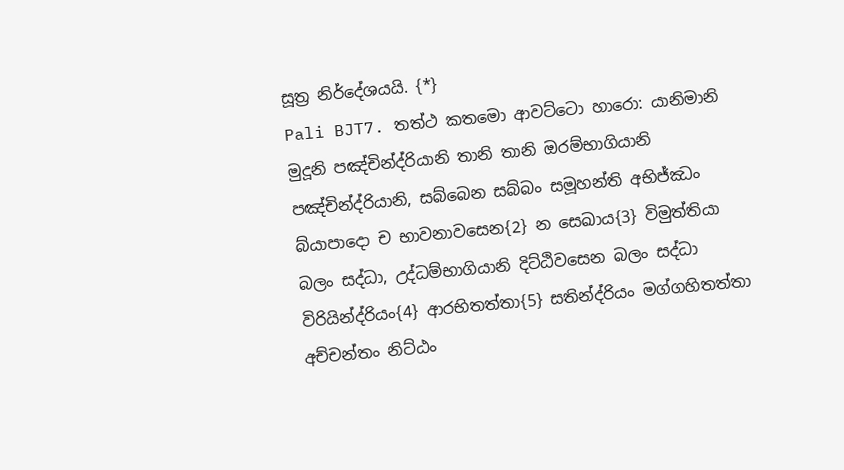සූත්‍ර නිර්දේශයයි. {*}
Pali BJT7. තත්ථ කතමො ආවට්ටො හාරො: යානිමානි මුදූනි පඤ්චින්ද්රියානි තානි තානි ඔරම්භාගියානි පඤ්චින්ද්රියානි, සබ්බෙන සබ්බං සමූහන්ති අභිජ්ඣං බ්යාපාදො ච භාවනාවසෙන{2} න සෙඛාය{3} විමුත්තියා බලං සද්ධා, උද්ධම්භාගියානි දිට්ඨිවසෙන බලං සද්ධා විරියින්ද්රියං{4} ආරභිතත්තා{5} සතින්ද්රියං මග්ගහිතත්තා අච්චන්තං නිට්ඨං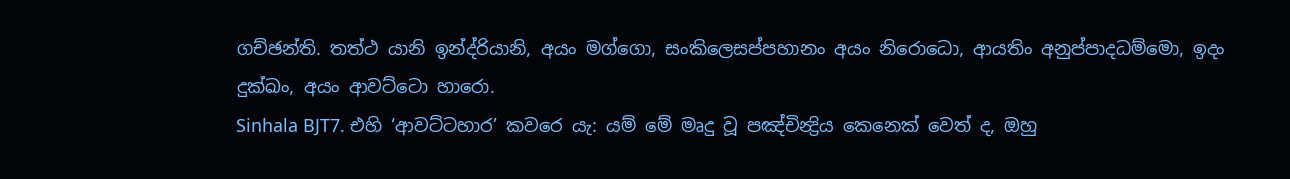ගච්ඡන්ති. තත්ථ යානි ඉන්ද්රියානි, අයං මග්ගො, සංකිලෙසප්පහානං අයං නිරොධො, ආයතිං අනුප්පාදධම්මො, ඉදං දුක්ඛං, අයං ආවට්ටො හාරො.
Sinhala BJT7. එහි ‘ආවට්ටහාර’ කවරෙ යැ: යම් මේ මෘදු වූ පඤ්චින්‍ද්‍රිය කෙනෙක් වෙත් ද, ඔහු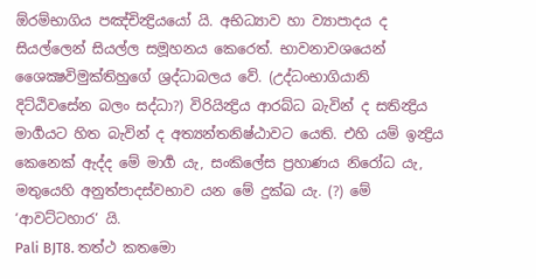ඕරම්භාගිය පඤ්චින්‍ද්‍රියයෝ යි. අභිධ්‍යාව හා ව්‍යාපාදය ද සියල්ලෙන් සියල්ල සමූහනය කෙරෙත්. භාවනාවශයෙන් ශෛක්‍ෂවිමුක්තිහුගේ ශ්‍රද්ධාබලය වේ. (උද්ධංභාගියානි දිට්ඨිවසේන බලං සද්ධා?) විරියින්‍ද්‍රිය ආරබ්ධ බැවින් ද සතින්‍ද්‍රිය මාර්‍ගයට හිත බැවින් ද අත්‍යන්තනිෂ්ඨාවට යෙති. එහි යම් ඉන්‍ද්‍රිය කෙනෙක් ඇද්ද මේ මාර්‍ග යැ, සංකිලේස ප්‍රහාණය නිරෝධ යැ, මතුයෙහි අනුත්පාදස්වභාව යන මේ දුක්ඛ යැ. (?) මේ ‘ආවට්ටහාර’ යි.
Pali BJT8. තත්ථ කතමො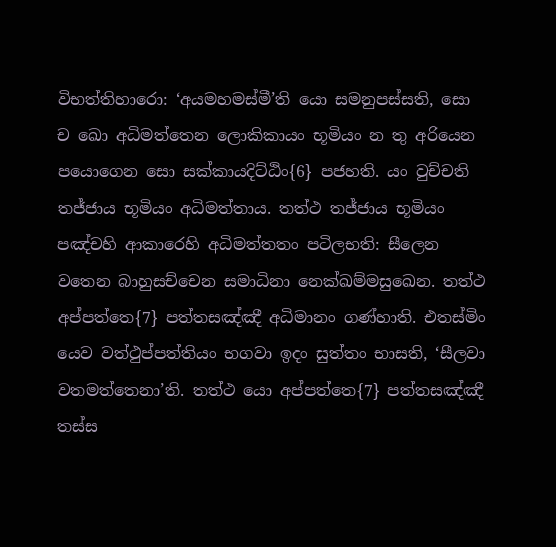විභත්තිහාරො: ‘අයමහමස්මී’ති යො සමනුපස්සති, සො ච ඛො අධිමත්තෙන ලොකිකායං භූමියං න තු අරියෙන පයොගෙන සො සක්කායදිට්ඨිං{6} පජහති. යං වුච්චති තජ්ජාය භූමියං අධිමත්තාය. තත්ථ තජ්ජාය භූමියං පඤ්චහි ආකාරෙහි අධිමත්තතං පටිලභති: සීලෙන වතෙන බාහුසච්චෙන සමාධිනා නෙක්ඛම්මසුඛෙන. තත්ථ අප්පත්තෙ{7} පත්තසඤ්ඤී අධිමානං ගණ්හාති. එතස්මිං යෙව වත්ථුප්පත්තියං භගවා ඉදං සුත්තං භාසති, ‘සීලවා වතමත්තෙනා’ති. තත්ථ යො අප්පත්තෙ{7} පත්තසඤ්ඤී තස්ස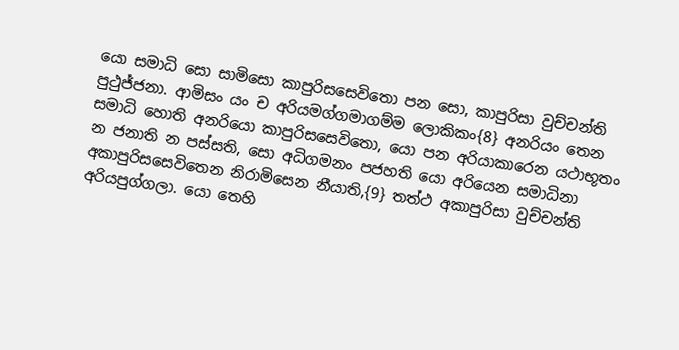යො සමාධි සො සාමිසො කාපුරිසසෙවිතො පන සො, කාපුරිසා වුච්චන්ති පුථුජ්ජනා. ආමිසං යං ච අරියමග්ගමාගම්ම ලොකිකං{8} අනරියං තෙන සමාධි හොති අනරියො කාපුරිසසෙවිතො, යො පන අරියාකාරෙන යථාභූතං න ජනාති න පස්සති, සො අධිගමනං පජහති යො අරියෙන සමාධිනා අකාපුරිසසෙවිතෙන නිරාමිසෙන නීයාති,{9} තත්ථ අකාපුරිසා වුච්චන්ති අරියපුග්ගලා. යො තෙහි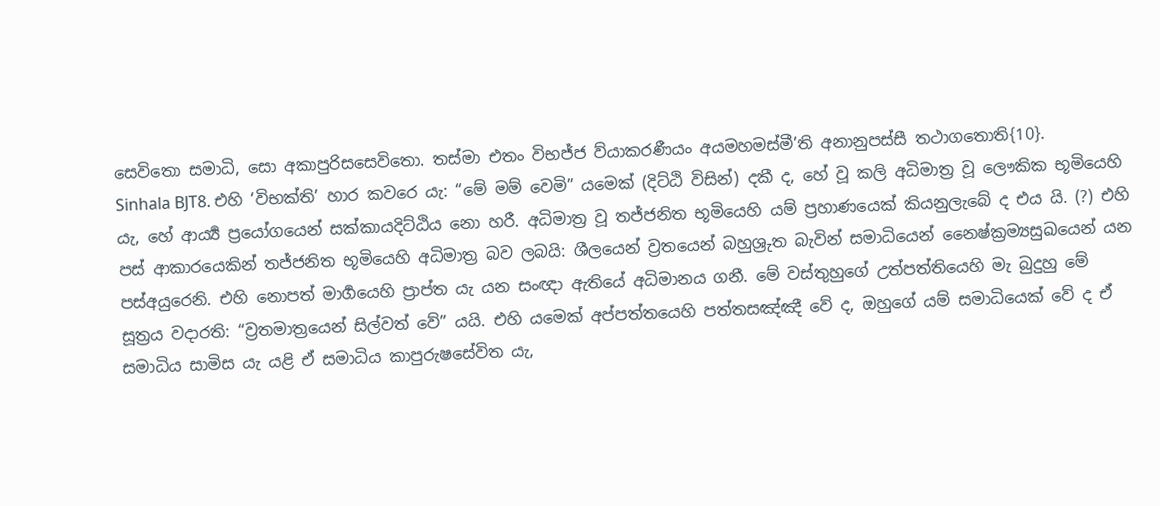සෙවිතො සමාධි, සො අකාපුරිසසෙවිතො. තස්මා එතං විභජ්ජ ව්යාකරණීයං අයමහමස්මී’ති අනානුපස්සී තථාගතොති{10}.
Sinhala BJT8. එහි ‘විභක්ති’ හාර කවරෙ යැ: “මේ මම් වෙමි” යමෙක් (දිට්ඨි විසින්) දකී ද, හේ වූ කලි අධිමාත්‍ර වූ ලෞකික භූමියෙහි යැ, හේ ආර්‍ය්‍ය ප්‍රයෝගයෙන් සක්කායදිට්ඨිය නො හරී. අධිමාත්‍ර වූ තජ්ජනිත භූමියෙහි යම් ප්‍රහාණයෙක් කියනුලැබේ ද එය යි. (?) එහි පස් ආකාරයෙකින් තජ්ජනිත භූමියෙහි අධිමාත්‍ර බව ලබයි: ශීලයෙන් ව්‍රතයෙන් බහුශ්‍රුත බැවින් සමාධියෙන් නෛෂ්ක්‍රම්‍යසුඛයෙන් යන පස්අයුරෙනි. එහි නොපත් මාර්‍ගයෙහි ප්‍රාප්ත යැ යන සංඥා ඇතියේ අධිමානය ගනී. මේ වස්තුහුගේ උත්පත්තියෙහි මැ බුදුහු මේ සූත්‍රය වදාරති: “ව්‍රතමාත්‍රයෙන් සිල්වත් වේ” යයි. එහි යමෙක් අප්පත්තයෙහි පත්තසඤ්ඤී වේ ද, ඔහුගේ යම් සමාධියෙක් වේ ද ඒ සමාධිය සාමිස යැ යළි ඒ සමාධිය කාපුරුෂසේවිත යැ,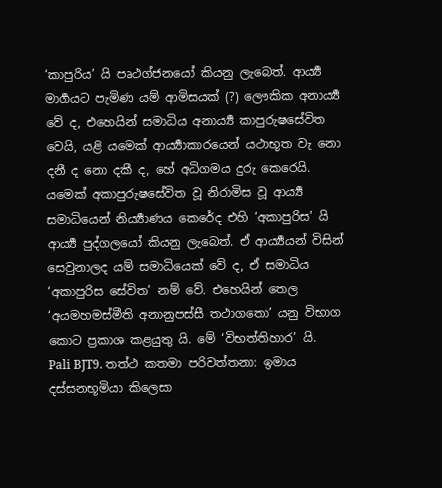‘කාපුරිය’ යි පෘථග්ජනයෝ කියනු ලැබෙත්. ආර්‍ය්‍ය මාර්‍ගයට පැමිණ යම් ආමිසයක් (?) ලෞකික අනාර්‍ය්‍ය වේ ද, එහෙයින් සමාධිය අනාර්‍ය්‍ය කාපුරුෂසේවිත වෙයි, යළි යමෙක් ආර්‍ය්‍යාකාරයෙන් යථාභූත වැ නො දනී ද නො දකී ද, හේ අධිගමය දුරු කෙරෙයි. යමෙක් අකාපුරුෂසේවිත වූ නිරාමිස වූ ආර්‍ය්‍ය සමාධියෙන් නිර්‍ය්‍යාණය කෙරේද එහි ‘අකාපුරිස’ යි ආර්‍ය්‍ය පුද්ගලයෝ කියනු ලැබෙත්. ඒ ආර්‍ය්‍යයන් විසින් සෙවුනාලද යම් සමාධියෙක් වේ ද, ඒ සමාධිය ‘අකාපුරිස සේවිත’ නම් වේ. එහෙයින් තෙල ‘අයමහමස්මීති අනානුපස්සී තථාගතො’ යනු විභාග කොට ප්‍රකාශ කළයුතු යි. මේ ‘විභත්තිහාර’ යි.
Pali BJT9. තත්ථ කතමා පරිවත්තනා: ඉමාය දස්සනභූමියා කිලෙසා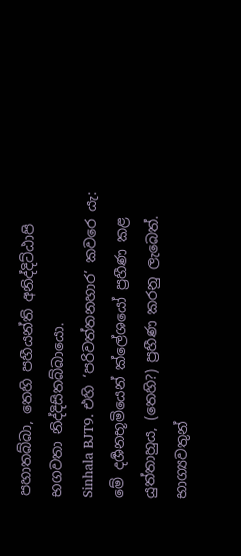පහාතබ්බා, තෙහි පහීයන්ති අනිද්දිට්ඨාපි භගවතා නිද්දිසිතබ්බායො.
Sinhala BJT9. එහි ‘පරිවත්තනහාර’ කවරෙ යැ: මේ දර්‍ශනභූමියෙන් ක්ලේශයෝ ප්‍රහීණ කළ යුත්තාහුය, (තෙහි?) ප්‍රහීණ කරනු ලැබෙත්. භාග්‍යවතුන්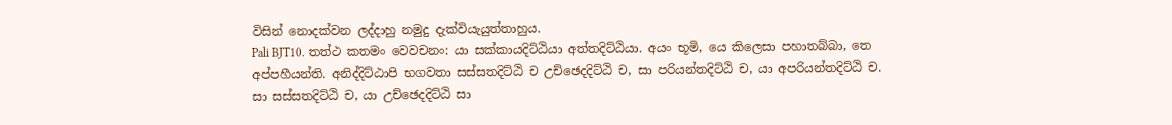විසින් නොදක්වන ලද්දාහු නමුදු දැක්වියැයුත්තාහුය.
Pali BJT10. තත්ථ කතමං වෙවචනං: යා සක්කායදිට්ඨියා අත්තදිට්ඨියා. අයං භූමි, යෙ කිලෙසා පහාතබ්බා, තෙ අප්පහීයන්ති. අනිද්දිට්ඨාපි භගවතා සස්සතදිට්ඨි ච උච්ඡෙදදිට්ඨි ච, සා පරියන්තදිට්ඨි ච, යා අපරියන්තදිට්ඨි ච. සා සස්සතදිට්ඨි ච, යා උච්ඡෙදදිට්ඨි සා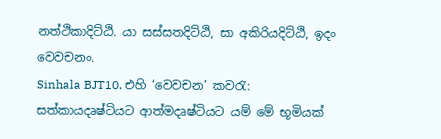නත්ථිකාදිට්ඨි. යා සස්සතදිට්ඨි, සා අකිරියදිට්ඨි, ඉදං වෙවචනං.
Sinhala BJT10. එහි ‘වෙවචන’ කවරැ: සත්කායදෘෂ්ටියට ආත්මදෘෂ්ටියට යම් මේ භූමියක්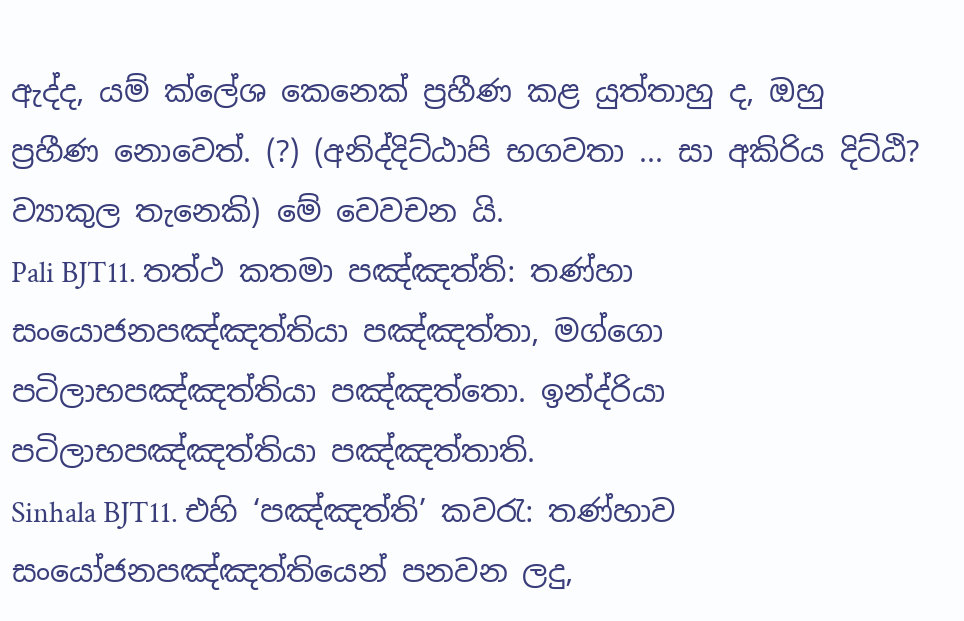ඇද්ද, යම් ක්ලේශ කෙනෙක් ප්‍රහීණ කළ යුත්තාහු ද, ඔහු ප්‍රහීණ නොවෙත්. (?) (අනිද්දිට්ඨාපි භගවතා ... සා අකිරිය දිට්ඨි? ව්‍යාකුල තැනෙකි) මේ වෙවචන යි.
Pali BJT11. තත්ථ කතමා පඤ්ඤත්ති: තණ්හා සංයොජනපඤ්ඤත්තියා පඤ්ඤත්තා, මග්ගො පටිලාභපඤ්ඤත්තියා පඤ්ඤත්තො. ඉන්ද්රියා පටිලාභපඤ්ඤත්තියා පඤ්ඤත්තාති.
Sinhala BJT11. එහි ‘පඤ්ඤත්ති’ කවරැ: තණ්හාව සංයෝජනපඤ්ඤත්තියෙන් පනවන ලදු,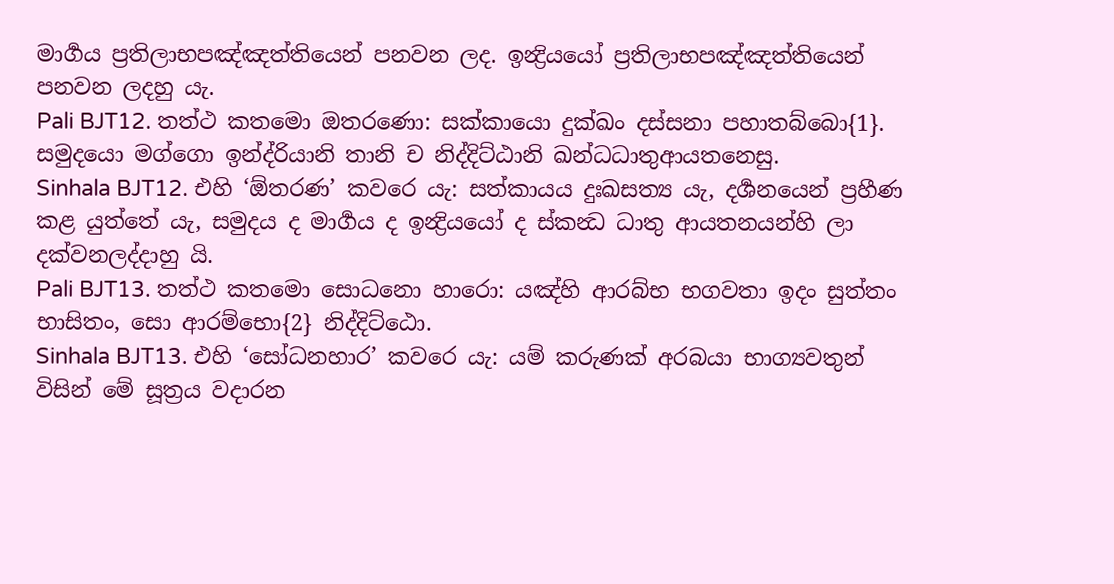මාර්‍ගය ප්‍රතිලාභපඤ්ඤත්තියෙන් පනවන ලද. ඉන්‍ද්‍රියයෝ ප්‍රතිලාභපඤ්ඤත්තියෙන් පනවන ලදහු යැ.
Pali BJT12. තත්ථ කතමො ඔතරණො: සක්කායො දුක්ඛං දස්සනා පහාතබ්බො{1}. සමුදයො මග්ගො ඉන්ද්රියානි තානි ච නිද්දිට්ඨානි ඛන්ධධාතුආයතනෙසු.
Sinhala BJT12. එහි ‘ඕතරණ’ කවරෙ යැ: සත්කායය දුඃඛසත්‍ය යැ, දර්‍ශනයෙන් ප්‍රහීණ කළ යුත්තේ යැ, සමුදය ද මාර්‍ගය ද ඉන්‍ද්‍රියයෝ ද ස්කන්‍ධ ධාතු ආයතනයන්හි ලා දක්වනලද්දාහු යි.
Pali BJT13. තත්ථ කතමො සොධනො හාරො: යඤ්හි ආරබ්භ භගවතා ඉදං සුත්තං භාසිතං, සො ආරම්භො{2} නිද්දිට්ඨො.
Sinhala BJT13. එහි ‘සෝධනහාර’ කවරෙ යැ: යම් කරුණක් අරබයා භාග්‍යවතුන් විසින් මේ සූත්‍රය වදාරන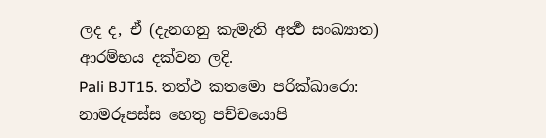ලද ද, ඒ (දැනගනු කැමැති අර්‍ත්‍ථ සංඛ්‍යාත) ආරම්භය දක්වන ලදි.
Pali BJT15. තත්ථ කතමො පරික්ඛාරො: නාමරූපස්ස හෙතු පච්චයොපි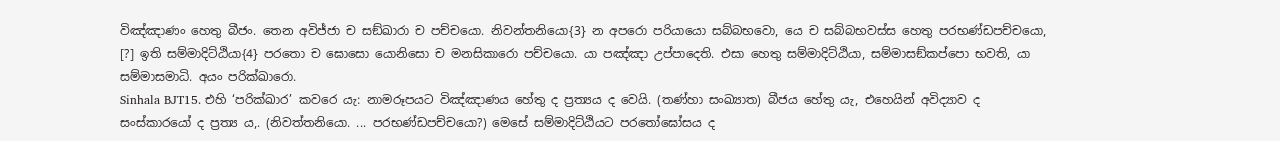විඤ්ඤාණං හෙතු බීජං. තෙන අවිජ්ජා ච සඞ්ඛාරා ච පච්චයො. නිවන්තනියො{3} න අපරො පරියායො සබ්බභවො, යෙ ච සබ්බභවස්ස හෙතු පරභණ්ඩපච්චයො, [?] ඉති සම්මාදිට්ඨියා{4} පරතො ච ඝොසො යොනිසො ච මනසිකාරො පච්චයො. යා පඤ්ඤා උප්පාදෙති. එසා හෙතු සම්මාදිට්ඨියා, සම්මාසඞ්කප්පො භවති, යා සම්මාසමාධි. අයං පරික්ඛාරො.
Sinhala BJT15. එහි ‘පරික්ඛාර’ කවරෙ යැ: නාමරූපයට විඤ්ඤාණය හේතු ද ප්‍රත්‍යය ද වෙයි. (තණ්හා සංඛ්‍යාත) බීජය හේතු යැ, එහෙයින් අවිද්‍යාව ද සංස්කාරයෝ ද ප්‍රත්‍ය ය,. (නිවත්තනියො. ... පරභණ්ඩපච්චයො?) මෙසේ සම්මාදිට්ඨියට පරතෝඝෝසය ද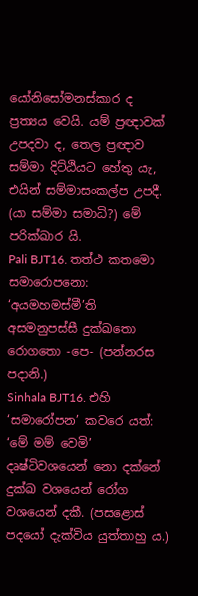යෝනිසෝමනස්කාර ද ප්‍රත්‍යය වෙයි. යම් ප්‍රඥාවක් උපදවා ද, තෙල ප්‍රඥාව සම්මා දිට්ඨියට හේතු යැ, එයින් සම්මාසංකල්ප උපදී. (යා සම්මා සමාධි?) මේ පරික්ඛාර යි.
Pali BJT16. තත්ථ කතමො සමාරොපනො: ‘අයමහමස්මී’ති අසමනුපස්සී දුක්ඛතො රොගතො -පෙ- (පන්නරස පදානි.)
Sinhala BJT16. එහි ‘සමාරෝපන’ කවරෙ යත්: ‘මේ මම් වෙමි’ දෘෂ්ටිවශයෙන් නො දක්නේ දුක්ඛ වශයෙන් රෝග වශයෙන් දකී. (පසළොස් පදයෝ දැක්විය යුත්තාහු ය.)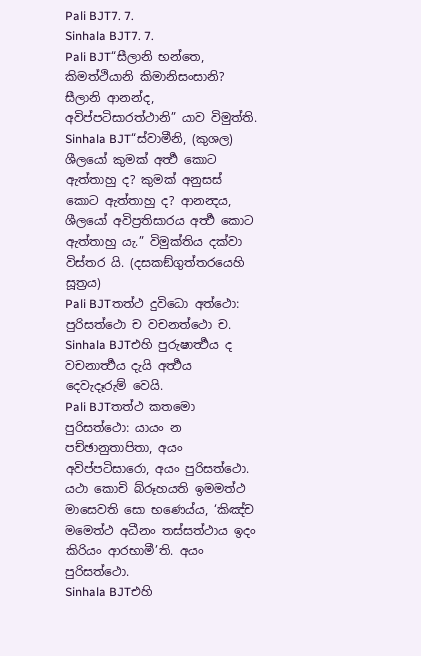Pali BJT7. 7.
Sinhala BJT7. 7.
Pali BJT“සීලානි භන්තෙ, කිමත්ථියානි කිමානිසංසානි? සීලානි ආනන්ද, අවිප්පටිසාරත්ථානි” යාව විමුත්ති.
Sinhala BJT“ස්වාමීනි, (කුශල) ශීලයෝ කුමක් අර්‍ත්‍ථ කොට ඇත්තාහු ද? කුමක් අනුසස් කොට ඇත්තාහු ද? ආනන්‍දය, ශීලයෝ අවිප්‍රතිසාරය අර්‍ත්‍ථ කොට ඇත්තාහු යැ.” විමුක්තිය දක්වා විස්තර යි. (දසකඞ්ගුත්තරයෙහි සූත්‍රය)
Pali BJTතත්ථ දුවිධො අත්ථො: පුරිසත්ථො ච වචනත්ථො ච.
Sinhala BJTඑහි පුරුෂාර්‍ත්‍ථය ද වචනාර්‍ත්‍ථය දැයි අර්‍ත්‍ථය දෙවැදෑරුම් වෙයි.
Pali BJTතත්ථ කතමො පුරිසත්ථො: යායං න පච්ඡානුතාපිතා, අයං අවිප්පටිසාරො, අයං පුරිසත්ථො. යථා කොචි බ්රූහයති ඉමමත්ථ මාසෙවති සො භණෙය්ය, ‘කිඤ්ච මමෙත්ථ අධීනං තස්සත්ථාය ඉදං කිරියං ආරභාමී’ති. අයං පුරිසත්ථො.
Sinhala BJTඑහි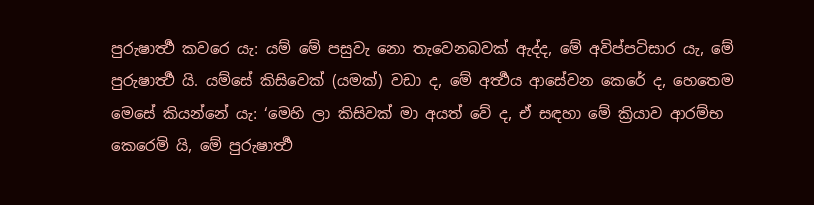පුරුෂාර්‍ත්‍ථ කවරෙ යැ: යම් මේ පසුවැ නො තැවෙනබවක් ඇද්ද, මේ අවිප්පටිසාර යැ, මේ පුරුෂාර්‍ත්‍ථ යි. යම්සේ කිසිවෙක් (යමක්) වඩා ද, මේ අර්‍ත්‍ථය ආසේවන කෙරේ ද, හෙතෙම මෙසේ කියන්නේ යැ: ‘මෙහි ලා කිසිවක් මා අයත් වේ ද, ඒ සඳහා මේ ක්‍රියාව ආරම්භ කෙරෙමි යි, මේ පුරුෂාර්‍ත්‍ථ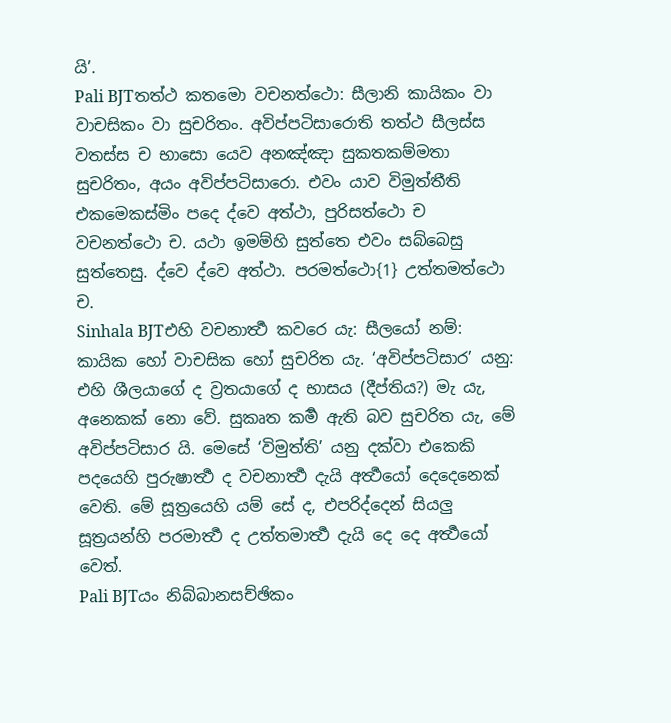යි’.
Pali BJTතත්ථ කතමො වචනත්ථො: සීලානි කායිකං වා වාචසිකං වා සුචරිතං. අවිප්පටිසාරොති තත්ථ සීලස්ස වතස්ස ච භාසො යෙව අනඤ්ඤා සුකතකම්මතා සුචරිතං, අයං අවිප්පටිසාරො. එවං යාව විමුත්තීති එකමෙකස්මිං පදෙ ද්වෙ අත්ථා, පුරිසත්ථො ච වචනත්ථො ච. යථා ඉමම්හි සුත්තෙ එවං සබ්බෙසු සුත්තෙසු. ද්වෙ ද්වෙ අත්ථා. පරමත්ථො{1} උත්තමත්ථො ච.
Sinhala BJTඑහි වචනාර්‍ත්‍ථ කවරෙ යැ: සීලයෝ නම්: කායික හෝ වාචසික හෝ සුචරිත යැ. ‘අවිප්පටිසාර’ යනු: එහි ශීලයාගේ ද ව්‍රතයාගේ ද භාසය (දීප්තිය?) මැ යැ, අනෙකක් නො වේ. සුකෘත කර්‍ම ඇති බව සුචරිත යැ, මේ අවිප්පටිසාර යි. මෙසේ ‘විමුත්ති’ යනු දක්වා එකෙකි පදයෙහි පුරුෂාර්‍ත්‍ථ ද වචනාර්‍ත්‍ථ දැයි අර්‍ත්‍ථයෝ දෙදෙනෙක් වෙති. මේ සූත්‍රයෙහි යම් සේ ද, එපරිද්දෙන් සියලු සූත්‍රයන්හි පරමාර්‍ත්‍ථ ද උත්තමාර්‍ත්‍ථ දැයි දෙ දෙ අර්‍ත්‍ථයෝ වෙත්.
Pali BJTයං නිබ්බානසච්ඡිකං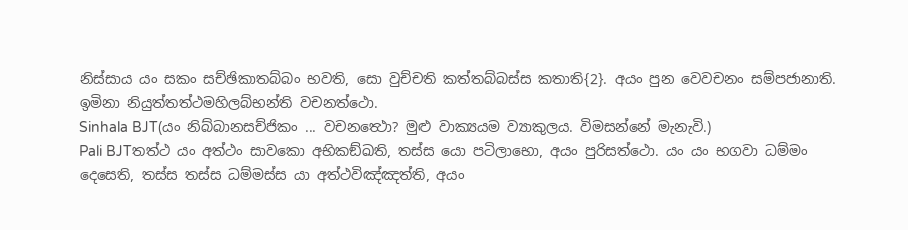නිස්සාය යං සකං සච්ඡිකාතබ්බං භවති, සො වුච්චති කත්තබ්බස්ස කතාති{2}. අයං පුන වෙවචනං සම්පජානාති. ඉමිනා නියුත්තත්ථමහිලබ්භන්ති වචනත්ථො.
Sinhala BJT(යං නිබ්බානසච්ජිකං ... වචනත්‍ථො? මුළු වාක්‍යයම ව්‍යාකුලය. විමසන්නේ මැනැවි.)
Pali BJTතත්ථ යං අත්ථං සාවකො අභිකඞ්ඛති, තස්ස යො පටිලාභො, අයං පුරිසත්ථො. යං යං භගවා ධම්මං දෙසෙති, තස්ස තස්ස ධම්මස්ස යා අත්ථවිඤ්ඤත්ති, අයං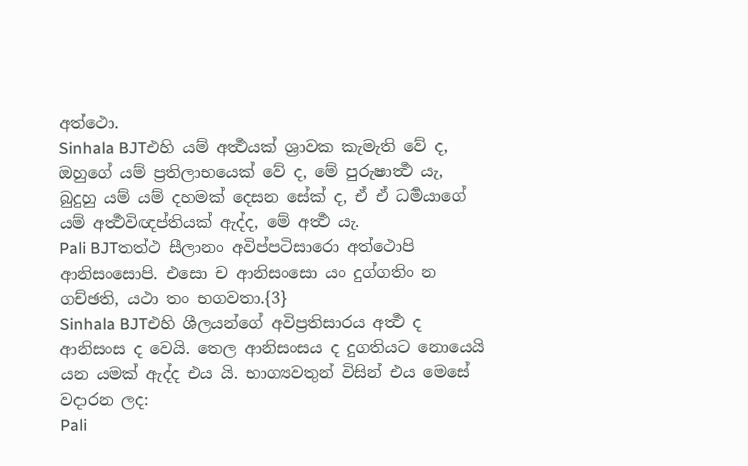අත්ථො.
Sinhala BJTඑහි යම් අර්‍ත්‍ථයක් ශ්‍රාවක කැමැති වේ ද, ඔහුගේ යම් ප්‍රතිලාභයෙක් වේ ද, මේ පුරුෂාර්‍ත්‍ථ යැ, බුදුහු යම් යම් දහමක් දෙසන සේක් ද, ඒ ඒ ධර්‍මයාගේ යම් අර්‍ත්‍ථවිඥප්තියක් ඇද්ද, මේ අර්‍ත්‍ථ යැ.
Pali BJTතත්ථ සීලානං අවිප්පටිසාරො අත්ථොපි ආනිසංසොපි. එසො ච ආනිසංසො යං දුග්ගතිං න ගච්ඡති, යථා තං භගවතා.{3}
Sinhala BJTඑහි ශීලයන්ගේ අවිප්‍රතිසාරය අර්‍ත්‍ථ ද ආනිසංස ද වෙයි. තෙල ආනිසංසය ද දුගතියට නොයෙයි යන යමක් ඇද්ද එය යි. භාග්‍යවතුන් විසින් එය මෙසේ වදාරන ලද:
Pali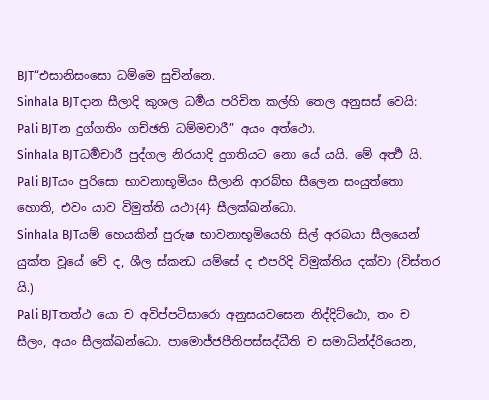BJT“එසානිසංසො ධම්මෙ සුචින්නෙ.
Sinhala BJTදාන සීලාදි කුශල ධර්‍මය පරිචිත කල්හි තෙල අනුසස් වෙයි:
Pali BJTන දුග්ගතිං ගච්ඡති ධම්මචාරී” අයං අත්ථො.
Sinhala BJTධර්‍මචාරී පුද්ගල නිරයාදි දුගතියට නො යේ යයි. මේ අර්‍ත්‍ථ යි.
Pali BJTයං පුරිසො භාවනාභූමියං සීලානි ආරබ්භ සීලෙන සංයුත්තො හොති, එවං යාව විමුත්ති යථා{4} සීලක්ඛන්ධො.
Sinhala BJTයම් හෙයකින් පුරුෂ භාවනාභූමියෙහි සිල් අරබයා සීලයෙන් යුක්ත වූයේ වේ ද, ශීල ස්කන්‍ධ යම්සේ ද එපරිදි විමුක්තිය දක්වා (විස්තර යි.)
Pali BJTතත්ථ යො ච අවිප්පටිසාරො අනුසයවසෙන නිද්දිට්ඨො, තං ච සීලං, අයං සීලක්ඛන්ධො. පාමොජ්ජපීතිපස්සද්ධීති ච සමාධින්ද්රියෙන,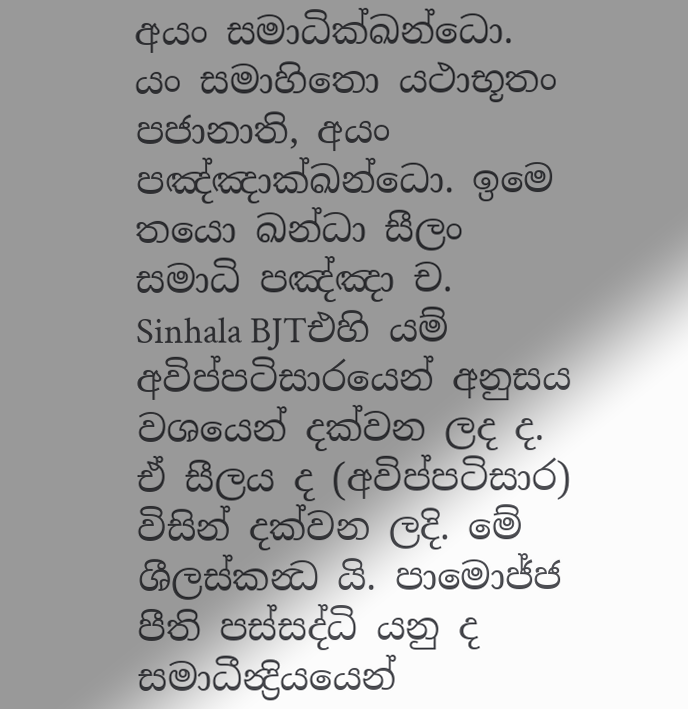අයං සමාධික්ඛන්ධො. යං සමාහිතො යථාභූතං පජානාති, අයං පඤ්ඤාක්ඛන්ධො. ඉමෙ තයො ඛන්ධා සීලං සමාධි පඤ්ඤා ච.
Sinhala BJTඑහි යම් අවිප්පටිසාරයෙන් අනුසය වශයෙන් දක්වන ලද ද. ඒ සීලය ද (අවිප්පටිසාර) විසින් දක්වන ලදි. මේ ශීලස්කන්‍ධ යි. පාමොජ්ජ පීති පස්සද්ධි යනු ද සමාධීන්‍ද්‍රියයෙන්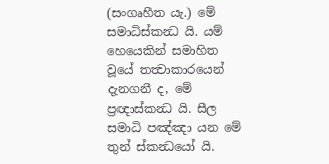(සංගෘහීත යැ.) මේ සමාධිස්කන්‍ධ යි. යම් හෙයෙකින් සමාහිත වූයේ තත්‍වාකාරයෙන් දැනගනී ද, මේ ප්‍රඥාස්කන්‍ධ යි. සීල සමාධි පඤ්ඤා යන මේ තුන් ස්කන්‍ධයෝ යි.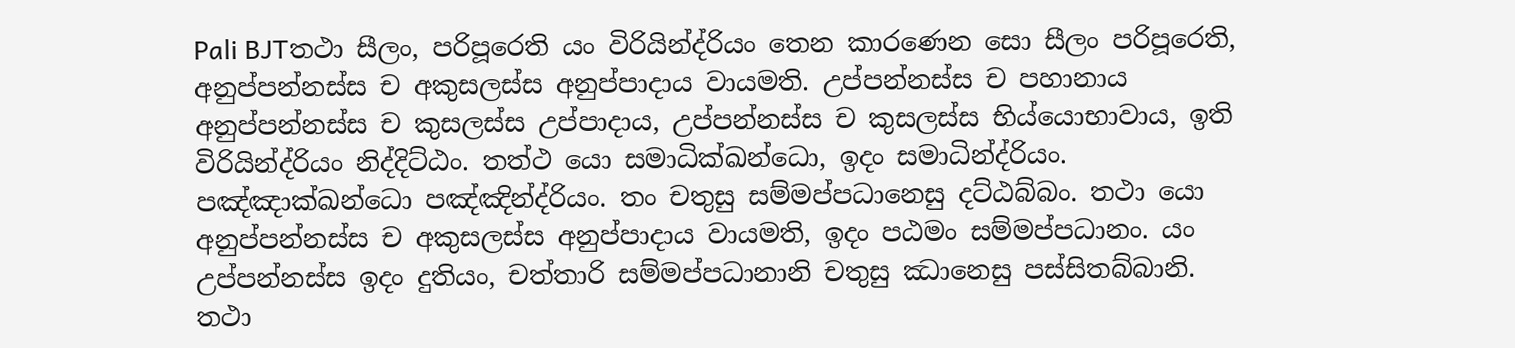Pali BJTතථා සීලං, පරිපූරෙති යං විරියින්ද්රියං තෙන කාරණෙන සො සීලං පරිපූරෙති, අනුප්පන්නස්ස ච අකුසලස්ස අනුප්පාදාය වායමති. උප්පන්නස්ස ච පහානාය අනුප්පන්නස්ස ච කුසලස්ස උප්පාදාය, උප්පන්නස්ස ච කුසලස්ස භිය්යොභාවාය, ඉති විරියින්ද්රියං නිද්දිට්ඨං. තත්ථ යො සමාධික්ඛන්ධො, ඉදං සමාධින්ද්රියං. පඤ්ඤාක්ඛන්ධො පඤ්ඤින්ද්රියං. තං චතුසු සම්මප්පධානෙසු දට්ඨබ්බං. තථා යො අනුප්පන්නස්ස ච අකුසලස්ස අනුප්පාදාය වායමති, ඉදං පඨමං සම්මප්පධානං. යං උප්පන්නස්ස ඉදං දුතියං, චත්තාරි සම්මප්පධානානි චතුසු ඣානෙසු පස්සිතබ්බානි. තථා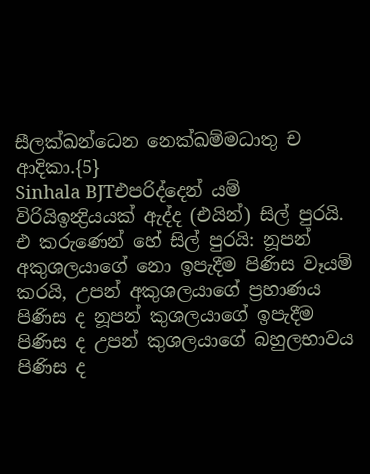සීලක්ඛන්ධෙන නෙක්ඛම්මධාතු ච ආදිකා.{5}
Sinhala BJTඑපරිද්දෙන් යම් විරියිඉන්‍ද්‍රියයක් ඇද්ද (එයින්) සිල් පුරයි. එ කරුණෙන් හේ සිල් පුරයි: නූපන් අකුශලයාගේ නො ඉපැදීම පිණිස වෑයම් කරයි, උපන් අකුශලයාගේ ප්‍රහාණය පිණිස ද නූපන් කුශලයාගේ ඉපැදීම පිණිස ද උපන් කුශලයාගේ බහුලභාවය පිණිස ද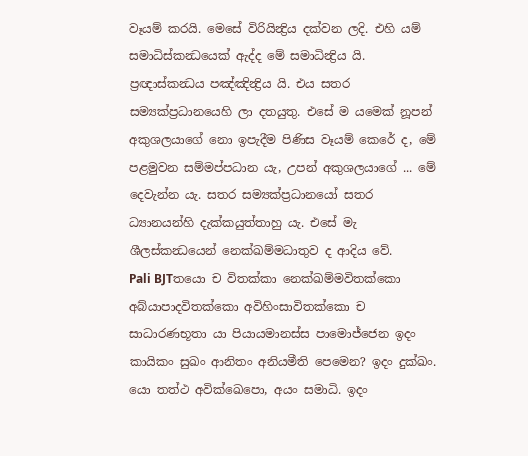වෑයම් කරයි. මෙසේ විරියින්‍ද්‍රිය දක්වන ලදි. එහි යම් සමාධිස්කන්‍ධයෙක් ඇද්ද මේ සමාධින්‍ද්‍රිය යි. ප්‍රඥාස්කන්‍ධය පඤ්ඤින්‍ද්‍රිය යි. එය සතර සම්‍යක්ප්‍රධානයෙහි ලා දතයුතු. එසේ ම යමෙක් නූපන් අකුශලයාගේ නො ඉපැදීම පිණිස වෑයම් කෙරේ ද, මේ පළමුවන සම්මප්පධාන යැ, උපන් අකුශලයාගේ ... මේ දෙවැන්න යැ. සතර සම්‍යක්ප්‍රධානයෝ සතර ධ්‍යානයන්හි දැක්කයුත්තාහු යැ. එසේ මැ ශීලස්කන්‍ධයෙන් නෙක්ඛම්මධාතුව ද ආදිය වේ.
Pali BJTතයො ච විතක්කා නෙක්ඛම්මවිතක්කො අබ්යාපාදවිතක්කො අවිහිංසාවිතක්කො ච සාධාරණභූතා යා පියායමානස්ස පාමොජ්ජෙන ඉදං කායිකං සුඛං ආනිතං අනියමීති පෙමෙන? ඉදං දුක්ඛං. යො තත්ථ අවික්ඛෙපො, අයං සමාධි. ඉදං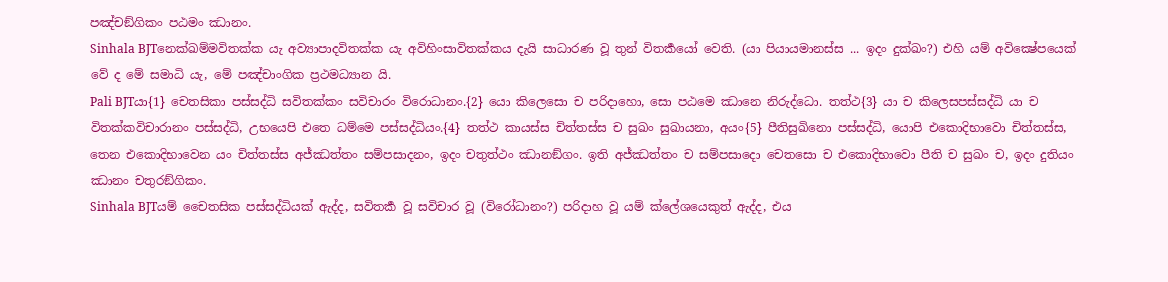පඤ්චඞ්ගිකං පඨමං ඣානං.
Sinhala BJTනෙක්ඛම්මවිතක්ක යැ අව්‍යාපාදවිතක්ක යැ අවිහිංසාවිතක්කය දැයි සාධාරණ වූ තුන් විතර්‍කයෝ වෙති. (යා පියායමානස්ස ... ඉදං දුක්ඛං?) එහි යම් අවික්‍ෂේපයෙක් වේ ද මේ සමාධි යැ, මේ පඤ්චාංගික ප්‍රථමධ්‍යාන යි.
Pali BJTයා{1} චෙතසිකා පස්සද්ධි සවිතක්කං සවිචාරං විරොධානං.{2} යො කිලෙසො ච පරිදාහො, සො පඨමෙ ඣානෙ නිරුද්ධො. තත්ථ{3} යා ච කිලෙසපස්සද්ධි යා ච විතක්කවිචාරානං පස්සද්ධි, උභයෙපි එතෙ ධම්මෙ පස්සද්ධියං.{4} තත්ථ කායස්ස චිත්තස්ස ච සුඛං සුඛායනා, අයං{5} පීතිසුඛිනො පස්සද්ධි, යොපි එකොදිභාවො චිත්තස්ස, තෙන එකොදිභාවෙන යං චිත්තස්ස අජ්ඣත්තං සම්පසාදනං, ඉදං චතුත්ථං ඣානඞ්ගං. ඉති අජ්ඣත්තං ච සම්පසාදො චෙතසො ච එකොදිභාවො පීති ච සුඛං ච, ඉදං දුතියං ඣානං චතුරඞ්ගිකං.
Sinhala BJTයම් චෛතසික පස්සද්ධියක් ඇද්ද, සවිතර්‍ක වූ සවිචාර වූ (විරෝධානං?) පරිදාහ වූ යම් ක්ලේශයෙකුත් ඇද්ද, එය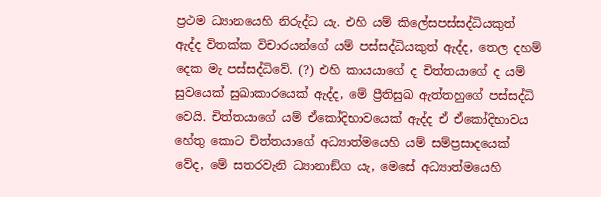ප්‍රථම ධ්‍යානයෙහි නිරුද්ධ යැ. එහි යම් කිලේසපස්සද්ධියකුත් ඇද්ද විතක්ක විචාරයන්ගේ යම් පස්සද්ධියකුත් ඇද්ද, තෙල දහම් දෙක මැ පස්සද්ධිවේ. (?) එහි කායයාගේ ද චිත්තයාගේ ද යම් සුවයෙක් සුඛාකාරයෙක් ඇද්ද, මේ ප්‍රීතිසුඛ ඇත්තහුගේ පස්සද්ධි වෙයි. චිත්තයාගේ යම් ඒකෝදිභාවයෙක් ඇද්ද ඒ ඒකෝදිභාවය හේතු කොට චිත්තයාගේ අධ්‍යාත්මයෙහි යම් සම්ප්‍රසාදයෙක් වේද, මේ සතරවැනි ධ්‍යානාඞ්ග යැ, මෙසේ අධ්‍යාත්මයෙහි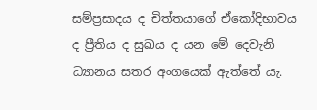සම්ප්‍රසාදය ද චිත්තයාගේ ඒකෝදිභාවය ද ප්‍රීතිය ද සුඛය ද යන මේ දෙවැනි ධ්‍යානය සතර අංගයෙක් ඇත්තේ යැ.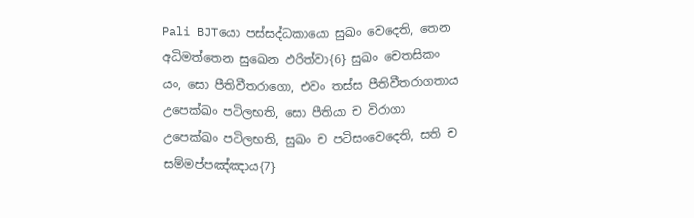Pali BJTයො පස්සද්ධකායො සුඛං වෙදෙති, තෙන අධිමත්තෙන සුඛෙන ඵරිත්වා{6} සුඛං චෙතසිකං යං, සො පීතිවීතරාගො, එවං තස්ස පීතිවීතරාගතාය උපෙක්ඛං පටිලභති, සො පීතියා ච විරාගා උපෙක්ඛං පටිලභති, සුඛං ච පටිසංවෙදෙති, සති ච සම්මප්පඤ්ඤාය{7}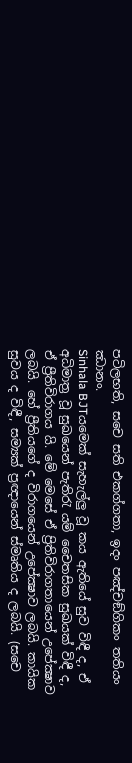පටිලභති, සචෙ සති එකග්ගතා, ඉදං පඤ්චඞ්ගිකං තතියං ඣානං.
Sinhala BJTයමෙක් සැහැල්ලු වූ කය ඇතියේ සුව විඳී ද, ඒ අධිමාත්‍ර වූ සුඛයෙන් පැතිරැ යම් චෛතසික සුඛයක් විඳී ද, ඒ ප්‍රීතිවිරාගය යි. මේ මෙසේ ඒ ප්‍රිතිවිරාගතායෙන් උපේක්‍ෂාව ලබයි. හේ ප්‍රීතියගේ ද විරාගයෙන් උපේක්‍ෂාව ලබයි. කායික සුවය ද විඳී, සම්‍යක් ප්‍රඥායෙන් ස්මෘතිය ද ලබයි. (සචෙ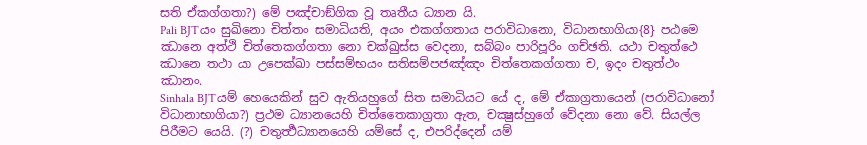සති ඒකග්ගතා?) මේ පඤ්චාඞ්ගික වූ තෘතීය ධ්‍යාන යි.
Pali BJTයං සුඛිනො චිත්තං සමාධියති, අයං එකග්ගතාය පරාවිධානො, විධානභාගියා{8} පඨමෙ ඣානෙ අත්ථි චිත්තෙකග්ගතා නො චක්ඛුස්ස වෙදනා, සබ්බං පාරිපූරිං ගච්ඡති. යථා චතුත්ථෙ ඣානෙ තථා යා උපෙක්ඛා පස්සම්භයං සතිසම්පජඤ්ඤං චිත්තෙකග්ගතා ච, ඉදං චතුත්ථං ඣානං.
Sinhala BJTයම් හෙයෙකින් සුව ඇතියහුගේ සිත සමාධියට යේ ද, මේ ඒකාග්‍රතායෙන් (පරාවිධානෝ විධානාභාගියා?) ප්‍රථම ධ්‍යානයෙහි චිත්තෛකාග්‍රතා ඇත, චක්‍ෂුස්හුගේ වේදනා නො වේ. සියල්ල පිරීමට යෙයි. (?) චතුර්‍ත්‍ථධ්‍යානයෙහි යම්සේ ද, එපරිද්දෙන් යම්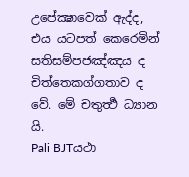උපේක්‍ෂාවෙක් ඇද්ද, එය යටපත් කෙරෙමින් සතිසම්පජඤ්ඤය ද චිත්තෙකග්ගතාව ද වේ. මේ චතුර්‍ත්‍ථ ධ්‍යාන යි.
Pali BJTයථා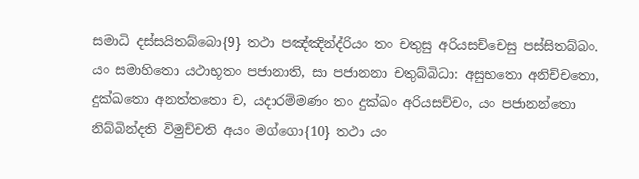සමාධි දස්සයිතබ්බො{9} තථා පඤ්ඤින්ද්රියං තං චතුසු අරියසච්චෙසු පස්සිතබ්බං. යං සමාහිතො යථාභූතං පජානාති, සා පජානනා චතුබ්බිධා: අසුභතො අනිච්චතො, දුක්ඛතො අනත්තතො ච, යදාරම්මණං තං දුක්ඛං අරියසච්චං, යං පජානන්තො නිබ්බින්දති විමුච්චති අයං මග්ගො{10} තථා යං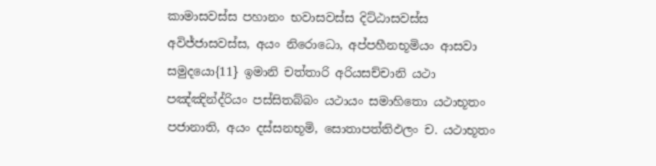කාමාසවස්ස පහානං භවාසවස්ස දිට්ඨාසවස්ස අවිජ්ජාසවස්ස, අයං නිරොධො, අප්පහීනභූමියං ආසවා සමුදයො{11} ඉමානි චත්තාරි අරියසච්චානි යථා පඤ්ඤින්ද්රියං පස්සිතබ්බං යථායං සමාහිතො යථාභූතං පජානාති, අයං දස්සනභූමි, සොතාපත්තිඵලං ච. යථාභූතං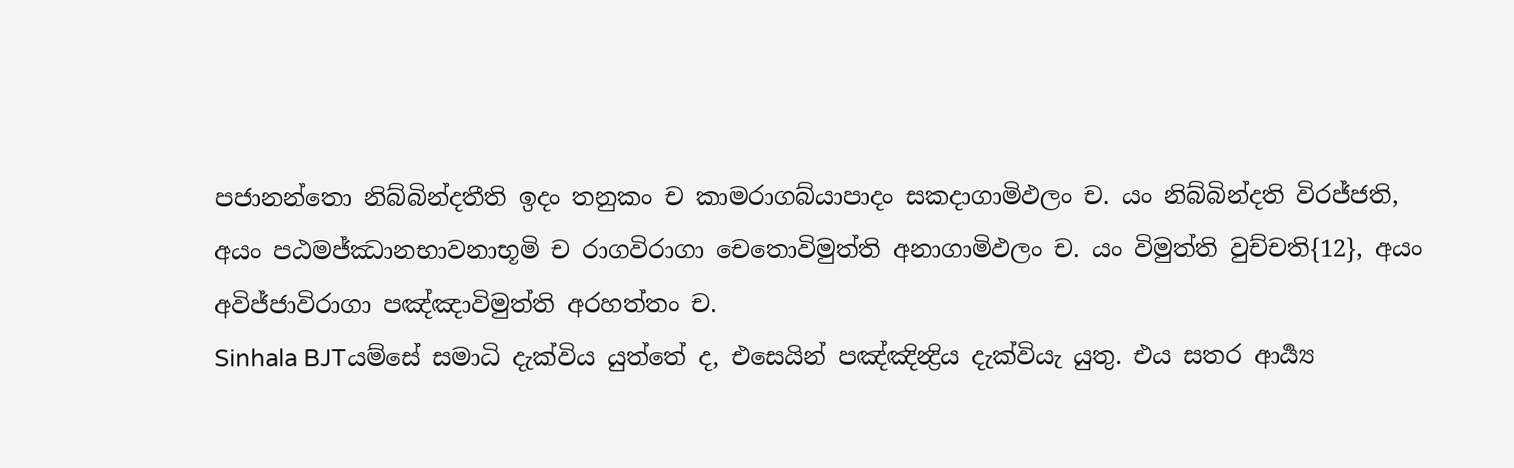පජානන්තො නිබ්බින්දතීති ඉදං තනුකං ච කාමරාගබ්යාපාදං සකදාගාමිඵලං ච. යං නිබ්බින්දති විරජ්ජති, අයං පඨමජ්ඣානභාවනාභූමි ච රාගවිරාගා චෙතොවිමුත්ති අනාගාමිඵලං ච. යං විමුත්ති වුච්චති{12}, අයං අවිජ්ජාවිරාගා පඤ්ඤාවිමුත්ති අරහත්තං ච.
Sinhala BJTයම්සේ සමාධි දැක්විය යුත්තේ ද, එසෙයින් පඤ්ඤින්‍ද්‍රිය දැක්වියැ යුතු. එය සතර ආර්‍ය්‍ය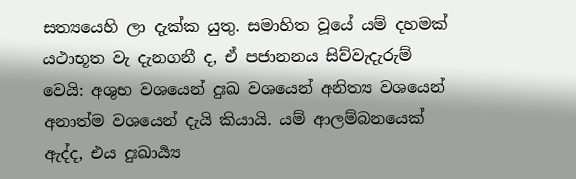සත්‍යයෙහි ලා දැක්ක යුතු. සමාහිත වූයේ යම් දහමක් යථාභූත වැ දැනගනී ද, ඒ පජානනය සිව්වැදැරුම් වෙයි: අශුභ වශයෙන් දුඃඛ වශයෙන් අනිත්‍ය වශයෙන් අනාත්ම වශයෙන් දැයි කියායි. යම් ආලම්බනයෙක් ඇද්ද, එය දුඃඛාර්‍ය්‍ය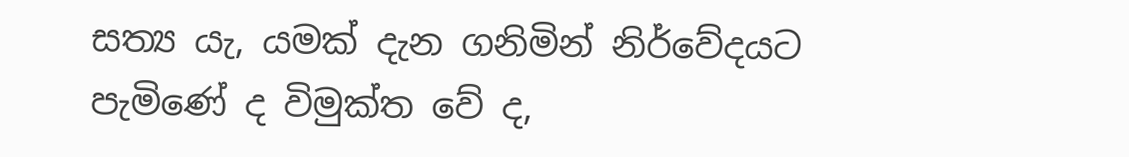සත්‍ය යැ, යමක් දැන ගනිමින් නිර්වේදයට පැමිණේ ද විමුක්ත වේ ද,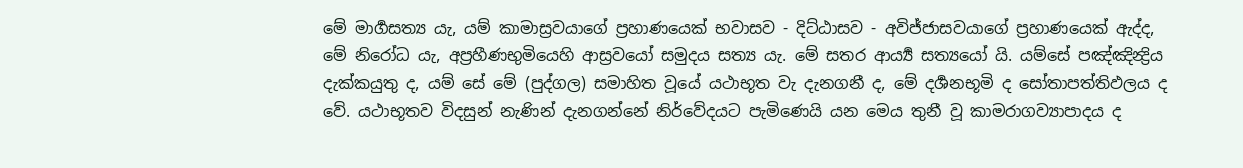මේ මාර්‍ගසත්‍ය යැ, යම් කාමාස්‍රවයාගේ ප්‍රහාණයෙක් භවාසව - දිට්ඨාසව - අවිජ්ජාසවයාගේ ප්‍රහාණයෙක් ඇද්ද, මේ නිරෝධ යැ, අප්‍රහීණභුමියෙහි ආස්‍රවයෝ සමුදය සත්‍ය යැ. මේ සතර ආර්‍ය්‍ය සත්‍යයෝ යි. යම්සේ පඤ්ඤින්‍ද්‍රිය දැක්කයුතු ද, යම් සේ මේ (පුද්ගල) සමාහිත වූයේ යථාභූත වැ දැනගනී ද, මේ දර්‍ශනභූමි ද සෝතාපත්තිඵලය ද වේ. යථාභූතව විදසුන් නැණින් දැනගන්නේ නිර්වේදයට පැමිණෙයි යන මෙය තුනී වූ කාමරාගව්‍යාපාදය ද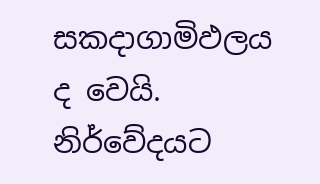සකදාගාමිඵලය ද වෙයි. නිර්වේදයට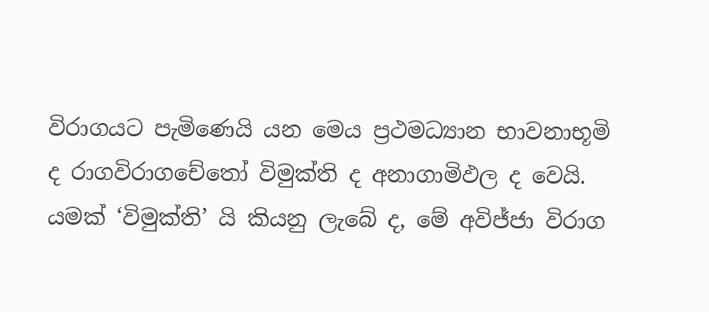විරාගයට පැමිණෙයි යන මෙය ප්‍රථමධ්‍යාන භාවනාභූමි ද රාගවිරාගචේතෝ විමුක්ති ද අනාගාමිඵල ද වෙයි. යමක් ‘විමුක්ති’ යි කියනු ලැබේ ද, මේ අවිජ්ජා විරාග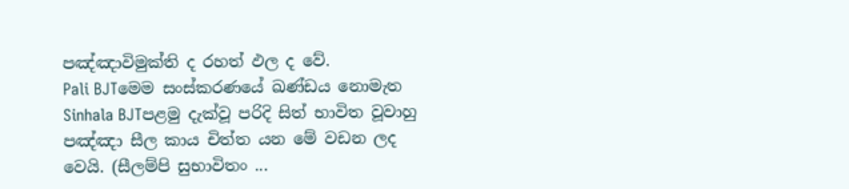පඤ්ඤාවිමුක්ති ද රහත් ඵල ද වේ.
Pali BJTමෙම සංස්කරණයේ ඛණ්ඩය නොමැත
Sinhala BJTපළමු දැක්වූ පරිදි සිත් භාවිත වූවාහු පඤ්ඤා සීල කාය චිත්ත යන මේ වඩන ලද වෙයි. (සීලම්පි සුභාවිතං ...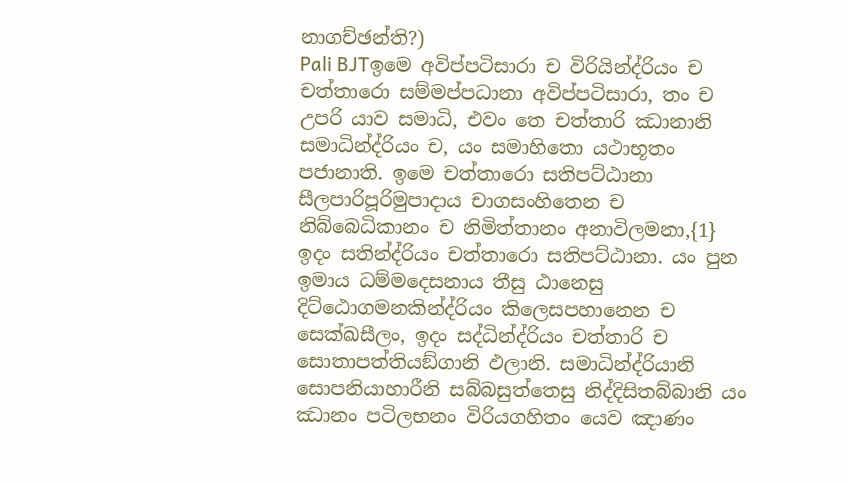නාගච්ඡන්ති?)
Pali BJTඉමෙ අවිප්පටිසාරා ච විරියින්ද්රියං ච චත්තාරො සම්මප්පධානා අවිප්පටිසාරා, තං ච උපරි යාව සමාධි, එවං තෙ චත්තාරි ඣානානි සමාධින්ද්රියං ච, යං සමාහිතො යථාභූතං පජානාති. ඉමෙ චත්තාරො සතිපට්ඨානා සීලපාරිපූරිමුපාදාය චාගසංහිතෙන ච නිබ්බෙධිකානං ච නිමිත්තානං අනාවිලමනා,{1} ඉදං සතින්ද්රියං චත්තාරො සතිපට්ඨානා. යං පුන ඉමාය ධම්මදෙසනාය තීසු ඨානෙසු දිට්ඨොගමනකින්ද්රියං කිලෙසපහානෙන ච සෙක්ඛසීලං, ඉදං සද්ධින්ද්රියං චත්තාරි ච සොතාපත්තියඞ්ගානි ඵලානි. සමාධින්ද්රියානි සොපනියාහාරීනි සබ්බසුත්තෙසු නිද්දිසිතබ්බානි යං ඣානං පටිලභනං විරියගහිතං යෙව ඤාණං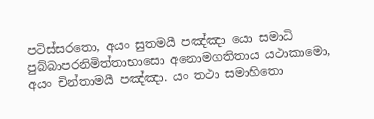පටිස්සරතො, අයං සුතමයී පඤ්ඤා යො සමාධි පුබ්බාපරනිමිත්තාභාසො අනොමගතිතාය යථාකාමො, අයං චින්තාමයී පඤ්ඤා. යං තථා සමාහිතො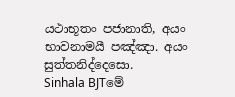යථාභූතං පජානාති, අයං භාවනාමයී පඤ්ඤා. අයං සුත්තනිද්දෙසො.
Sinhala BJTමේ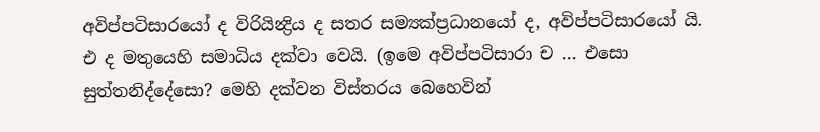අවිප්පටිසාරයෝ ද විරියින්‍ද්‍රිය ද සතර සම්‍යක්ප්‍රධානයෝ ද, අවිප්පටිසාරයෝ යි. එ ද මතුයෙහි සමාධිය දක්වා වෙයි. (ඉමෙ අවිප්පටිසාරා ච ... එසො සුත්තනිද්දේසො? මෙහි දක්වන විස්තරය බෙහෙවින්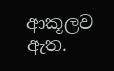ආකූලව ඇත.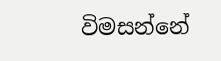විමසන්නේ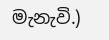මැනැවි.)